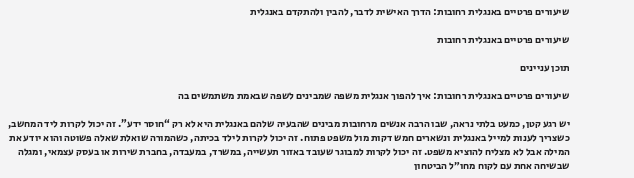שיעורים פרטיים באנגלית רחובות: הדרך האישית לדבר, להבין ולהתקדם באנגלית

שיעורים פרטיים באנגלית רחובות

תוכן עניינים

שיעורים פרטיים באנגלית רחובות: איך להפוך אנגלית משפה שמבינים לשפה שבאמת משתמשים בה

יש רגע קטן, כמעט בלתי נראה, שבו הרבה אנשים מרחובות מבינים שהבעיה שלהם באנגלית היא לא רק “חוסר ידע”. זה יכול לקרות ליד המחשב, כשצריך לענות למייל באנגלית ונשארים חמש דקות מול משפט פתוח. זה יכול לקרות לילד בכיתה, כשהמורה שואלת שאלה פשוטה והוא יודע את המילה אבל לא מצליח להוציא משפט. זה יכול לקרות למבוגר שעובד באזור תעשייה, במשרד, במעבדה, בחברת שירות או בעסק עצמאי, ומגלה שבשיחה אחת עם לקוח מחו״ל הביטחון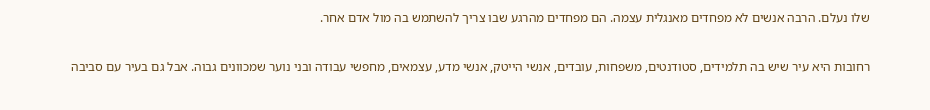שלו נעלם. הרבה אנשים לא מפחדים מאנגלית עצמה. הם מפחדים מהרגע שבו צריך להשתמש בה מול אדם אחר.

רחובות היא עיר שיש בה תלמידים, סטודנטים, משפחות, עובדים, אנשי הייטק, אנשי מדע, עצמאים, מחפשי עבודה ובני נוער שמכוונים גבוה. אבל גם בעיר עם סביבה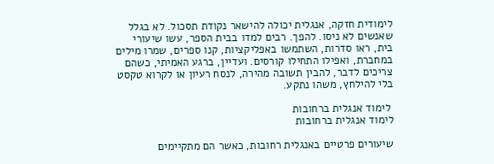לימודית חזקה, אנגלית יכולה להישאר נקודת תסכול. לא בגלל שאנשים לא ניסו. להפך. רבים למדו בבית הספר, עשו שיעורי בית, ראו סדרות, השתמשו באפליקציות, קנו ספרים, שמרו מילים במחברת, ואפילו התחילו קורסים. ועדיין, ברגע האמיתי, כשהם צריכים לדבר, להבין תשובה מהירה, לנסח רעיון או לקרוא טקסט בלי להילחץ, משהו נתקע.

 לימוד אנגלית ברחובות
לימוד אנגלית ברחובות

שיעורים פרטיים באנגלית רחובות, כאשר הם מתקיימים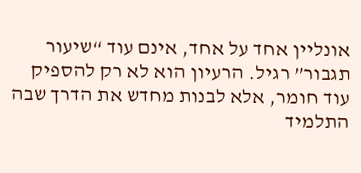אונליין אחד על אחד, אינם עוד “שיעור תגבור” רגיל. הרעיון הוא לא רק להספיק עוד חומר, אלא לבנות מחדש את הדרך שבה התלמיד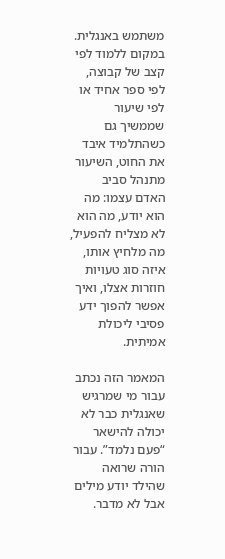משתמש באנגלית. במקום ללמוד לפי קצב של קבוצה, לפי ספר אחיד או לפי שיעור שממשיך גם כשהתלמיד איבד את החוט, השיעור מתנהל סביב האדם עצמו: מה הוא יודע, מה הוא לא מצליח להפעיל, מה מלחיץ אותו, איזה סוג טעויות חוזרות אצלו, ואיך אפשר להפוך ידע פסיבי ליכולת אמיתית.

המאמר הזה נכתב עבור מי שמרגיש שאנגלית כבר לא יכולה להישאר “פעם נלמד”. עבור הורה שרואה שהילד יודע מילים אבל לא מדבר.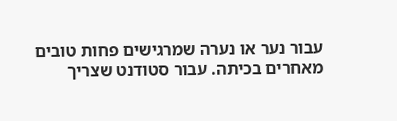עבור נער או נערה שמרגישים פחות טובים מאחרים בכיתה. עבור סטודנט שצריך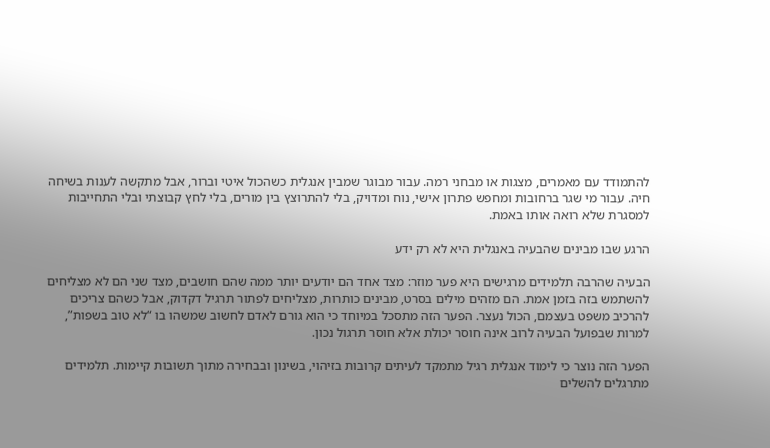להתמודד עם מאמרים, מצגות או מבחני רמה. עבור מבוגר שמבין אנגלית כשהכול איטי וברור, אבל מתקשה לענות בשיחה חיה. עבור מי שגר ברחובות ומחפש פתרון אישי, נוח ומדויק, בלי להתרוצץ בין מורים, בלי לחץ קבוצתי ובלי התחייבות למסגרת שלא רואה אותו באמת.

הרגע שבו מבינים שהבעיה באנגלית היא לא רק ידע

הבעיה שהרבה תלמידים מרגישים היא פער מוזר: מצד אחד הם יודעים יותר ממה שהם חושבים, מצד שני הם לא מצליחים להשתמש בזה בזמן אמת. הם מזהים מילים בסרט, מבינים כותרות, מצליחים לפתור תרגיל דקדוק, אבל כשהם צריכים להרכיב משפט בעצמם, הכול נעצר. הפער הזה מתסכל במיוחד כי הוא גורם לאדם לחשוב שמשהו בו “לא טוב בשפות”, למרות שבפועל הבעיה לרוב אינה חוסר יכולת אלא חוסר תרגול נכון.

הפער הזה נוצר כי לימוד אנגלית רגיל מתמקד לעיתים קרובות בזיהוי, בשינון ובבחירה מתוך תשובות קיימות. תלמידים מתרגלים להשלים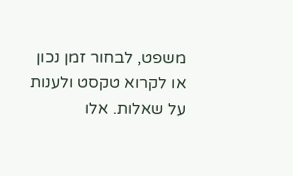משפט, לבחור זמן נכון או לקרוא טקסט ולענות על שאלות. אלו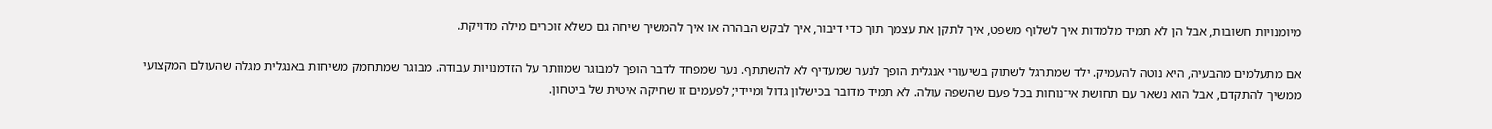מיומנויות חשובות, אבל הן לא תמיד מלמדות איך לשלוף משפט, איך לתקן את עצמך תוך כדי דיבור, איך לבקש הבהרה או איך להמשיך שיחה גם כשלא זוכרים מילה מדויקת.

אם מתעלמים מהבעיה, היא נוטה להעמיק. ילד שמתרגל לשתוק בשיעורי אנגלית הופך לנער שמעדיף לא להשתתף. נער שמפחד לדבר הופך למבוגר שמוותר על הזדמנויות עבודה. מבוגר שמתחמק משיחות באנגלית מגלה שהעולם המקצועי ממשיך להתקדם, אבל הוא נשאר עם תחושת אי־נוחות בכל פעם שהשפה עולה. לא תמיד מדובר בכישלון גדול ומיידי; לפעמים זו שחיקה איטית של ביטחון.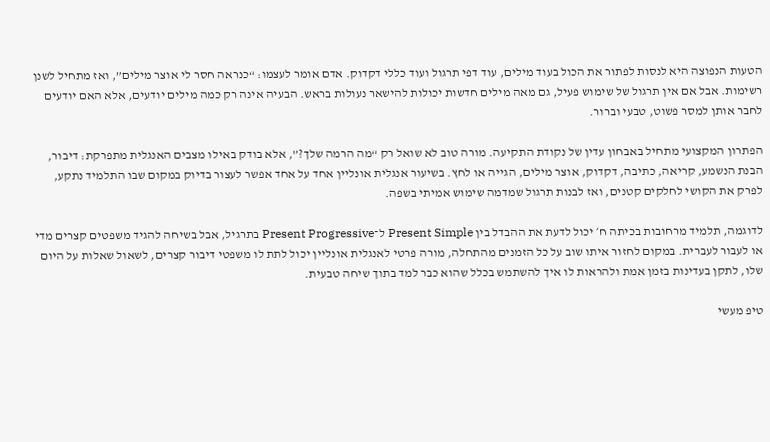הטעות הנפוצה היא לנסות לפתור את הכול בעוד מילים, עוד דפי תרגול ועוד כללי דקדוק. אדם אומר לעצמו: “כנראה חסר לי אוצר מילים”, ואז מתחיל לשנן רשימות. אבל אם אין תרגול של שימוש פעיל, גם מאה מילים חדשות יכולות להישאר נעולות בראש. הבעיה אינה רק כמה מילים יודעים, אלא האם יודעים לחבר אותן למסר פשוט, טבעי וברור.

הפתרון המקצועי מתחיל באבחון עדין של נקודת התקיעה. מורה טוב לא שואל רק “מה הרמה שלך?”, אלא בודק באילו מצבים האנגלית מתפרקת: דיבור, הבנת הנשמע, קריאה, כתיבה, דקדוק, אוצר מילים, הגייה או לחץ. בשיעור אנגלית אונליין אחד על אחד אפשר לעצור בדיוק במקום שבו התלמיד נתקע, לפרק את הקושי לחלקים קטנים, ואז לבנות תרגול שמדמה שימוש אמיתי בשפה.

לדוגמה, תלמיד מרחובות בכיתה ח׳ יכול לדעת את ההבדל בין Present Simple ל־Present Progressive בתרגיל, אבל בשיחה להגיד משפטים קצרים מדי או לעבור לעברית. במקום לחזור איתו שוב על כל הזמנים מהתחלה, מורה פרטי לאנגלית אונליין יכול לתת לו משפטי דיבור קצרים, לשאול שאלות על היום שלו, לתקן בעדינות בזמן אמת ולהראות לו איך להשתמש בכלל שהוא כבר למד בתוך שיחה טבעית.

טיפ מעשי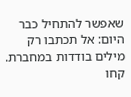שאפשר להתחיל כבר היום: אל תכתבו רק מילים בודדות במחברת. קחו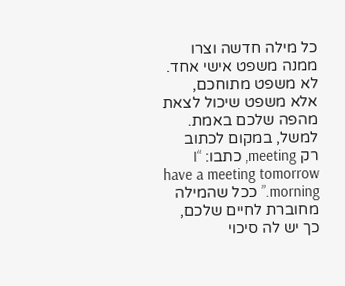כל מילה חדשה וצרו ממנה משפט אישי אחד. לא משפט מתוחכם, אלא משפט שיכול לצאת מהפה שלכם באמת. למשל, במקום לכתוב רק meeting, כתבו: “I have a meeting tomorrow morning.” ככל שהמילה מחוברת לחיים שלכם, כך יש לה סיכוי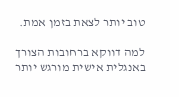טוב יותר לצאת בזמן אמת.

למה דווקא ברחובות הצורך באנגלית אישית מורגש יותר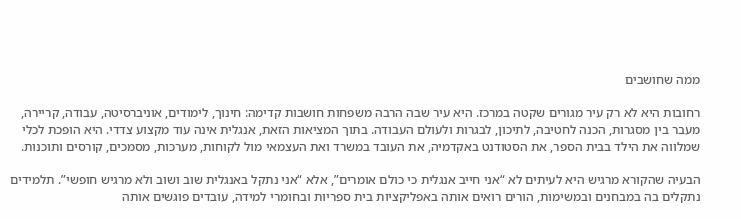ממה שחושבים

רחובות היא לא רק עיר מגורים שקטה במרכז. היא עיר שבה הרבה משפחות חושבות קדימה: חינוך, לימודים, אוניברסיטה, עבודה, קריירה, מעבר בין מסגרות, הכנה לחטיבה, לתיכון, לבגרות ולעולם העבודה. בתוך המציאות הזאת, אנגלית אינה עוד מקצוע צדדי. היא הופכת לכלי שמלווה את הילד בבית הספר, את הסטודנט באקדמיה, את העובד במשרד ואת העצמאי מול לקוחות, מערכות, מסמכים, קורסים ותוכנות.

הבעיה שהקורא מרגיש היא לעיתים לא “אני חייב אנגלית כי כולם אומרים”, אלא “אני נתקל באנגלית שוב ושוב ולא מרגיש חופשי”. תלמידים נתקלים בה במבחנים ובמשימות, הורים רואים אותה באפליקציות בית ספריות ובחומרי למידה, עובדים פוגשים אותה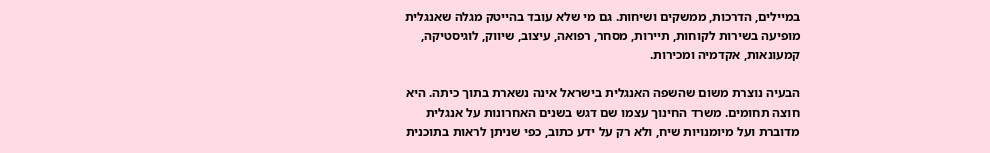במיילים, הדרכות, ממשקים ושיחות. גם מי שלא עובד בהייטק מגלה שאנגלית מופיעה בשירות לקוחות, תיירות, מסחר, רפואה, עיצוב, שיווק, לוגיסטיקה, קמעונאות, אקדמיה ומכירות.

הבעיה נוצרת משום שהשפה האנגלית בישראל אינה נשארת בתוך כיתה. היא חוצה תחומים. משרד החינוך עצמו שם דגש בשנים האחרונות על אנגלית מדוברת ועל מיומנויות שיח, ולא רק על ידע כתוב, כפי שניתן לראות בתוכנית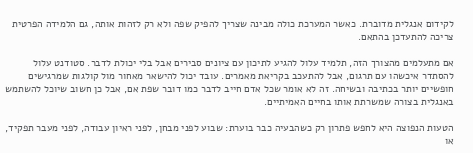לקידום אנגלית מדוברת. כאשר המערכת כולה מבינה שצריך להפיק שפה ולא רק לזהות אותה, גם הלמידה הפרטית צריכה להתעדכן בהתאם.

אם מתעלמים מהצורך הזה, תלמיד עלול להגיע לתיכון עם ציונים סבירים אבל בלי יכולת לדבר. סטודנט עלול להסתדר איכשהו עם תרגום, אבל להתעכב בקריאת מאמרים. עובד יכול להישאר מאחור מול קולגות שמרגישים חופשיים יותר בכתיבה ובשיחה. זה לא אומר שכל אדם חייב לדבר כמו דובר שפת אם, אבל כן חשוב שיוכל להשתמש באנגלית בצורה שמשרתת אותו בחיים האמיתיים.

הטעות הנפוצה היא לחפש פתרון רק כשהבעיה כבר בוערת: שבוע לפני מבחן, לפני ראיון עבודה, לפני מעבר תפקיד, או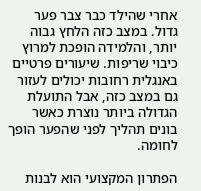אחרי שהילד כבר צבר פער גדול. במצב כזה הלחץ גבוה יותר, והלמידה הופכת למרוץ כיבוי שריפות. שיעורים פרטיים באנגלית רחובות יכולים לעזור גם במצב כזה, אבל התועלת הגדולה ביותר נוצרת כאשר בונים תהליך לפני שהפער הופך לחומה.

הפתרון המקצועי הוא לבנות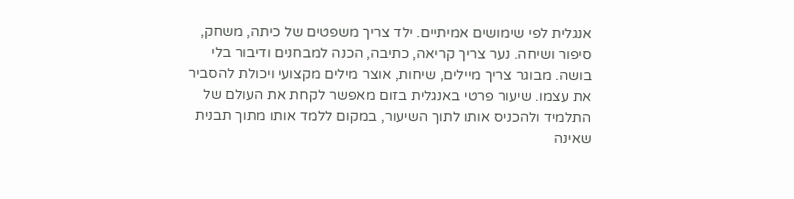אנגלית לפי שימושים אמיתיים. ילד צריך משפטים של כיתה, משחק, סיפור ושיחה. נער צריך קריאה, כתיבה, הכנה למבחנים ודיבור בלי בושה. מבוגר צריך מיילים, שיחות, אוצר מילים מקצועי ויכולת להסביר את עצמו. שיעור פרטי באנגלית בזום מאפשר לקחת את העולם של התלמיד ולהכניס אותו לתוך השיעור, במקום ללמד אותו מתוך תבנית שאינה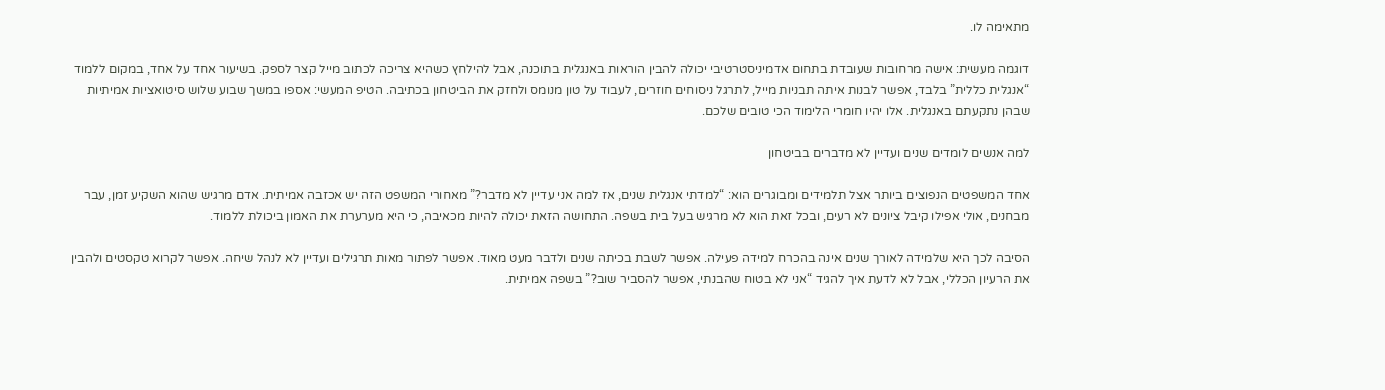מתאימה לו.

דוגמה מעשית: אישה מרחובות שעובדת בתחום אדמיניסטרטיבי יכולה להבין הוראות באנגלית בתוכנה, אבל להילחץ כשהיא צריכה לכתוב מייל קצר לספק. בשיעור אחד על אחד, במקום ללמוד “אנגלית כללית” בלבד, אפשר לבנות איתה תבניות מייל, לתרגל ניסוחים חוזרים, לעבוד על טון מנומס ולחזק את הביטחון בכתיבה. הטיפ המעשי: אספו במשך שבוע שלוש סיטואציות אמיתיות שבהן נתקעתם באנגלית. אלו יהיו חומרי הלימוד הכי טובים שלכם.

למה אנשים לומדים שנים ועדיין לא מדברים בביטחון

אחד המשפטים הנפוצים ביותר אצל תלמידים ומבוגרים הוא: “למדתי אנגלית שנים, אז למה אני עדיין לא מדבר?” מאחורי המשפט הזה יש אכזבה אמיתית. אדם מרגיש שהוא השקיע זמן, עבר מבחנים, אולי אפילו קיבל ציונים לא רעים, ובכל זאת הוא לא מרגיש בעל בית בשפה. התחושה הזאת יכולה להיות מכאיבה, כי היא מערערת את האמון ביכולת ללמוד.

הסיבה לכך היא שלמידה לאורך שנים אינה בהכרח למידה פעילה. אפשר לשבת בכיתה שנים ולדבר מעט מאוד. אפשר לפתור מאות תרגילים ועדיין לא לנהל שיחה. אפשר לקרוא טקסטים ולהבין את הרעיון הכללי, אבל לא לדעת איך להגיד “אני לא בטוח שהבנתי, אפשר להסביר שוב?” בשפה אמיתית.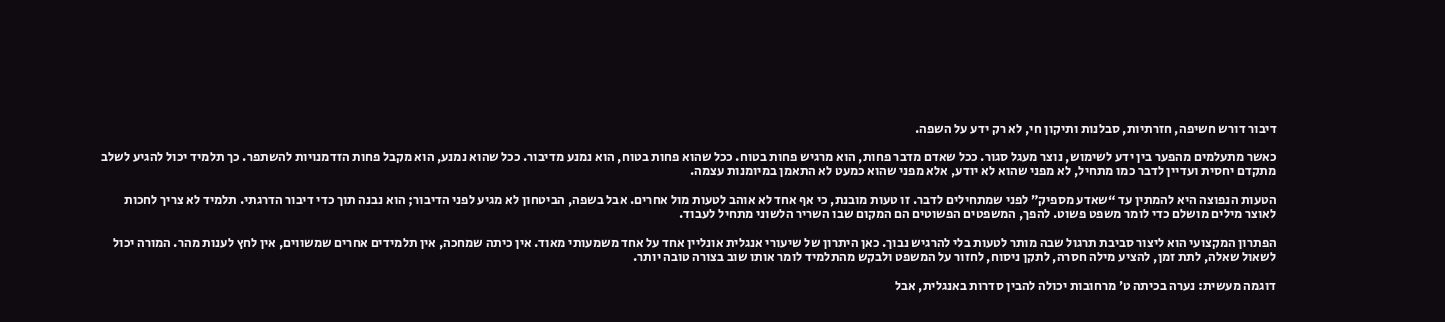דיבור דורש חשיפה, חזרתיות, סבלנות ותיקון חי, לא רק ידע על השפה.

כאשר מתעלמים מהפער בין ידע לשימוש, נוצר מעגל סגור. ככל שאדם מדבר פחות, הוא מרגיש פחות בטוח. ככל שהוא פחות בטוח, הוא נמנע מדיבור. ככל שהוא נמנע, הוא מקבל פחות הזדמנויות להשתפר. כך תלמיד יכול להגיע לשלב מתקדם יחסית ועדיין לדבר כמו מתחיל, לא מפני שהוא לא יודע, אלא מפני שהוא כמעט לא התאמן במיומנות עצמה.

הטעות הנפוצה היא להמתין עד “שאדע מספיק” לפני שמתחילים לדבר. זו טעות מובנת, כי אף אחד לא אוהב לטעות מול אחרים. אבל בשפה, הביטחון לא מגיע לפני הדיבור; הוא נבנה תוך כדי דיבור הדרגתי. תלמיד לא צריך לחכות לאוצר מילים מושלם כדי לומר משפט פשוט. להפך, המשפטים הפשוטים הם המקום שבו השריר הלשוני מתחיל לעבוד.

הפתרון המקצועי הוא ליצור סביבת תרגול שבה מותר לטעות בלי להרגיש נבוך. כאן היתרון של שיעורי אנגלית אונליין אחד על אחד משמעותי מאוד. אין כיתה שמחכה, אין תלמידים אחרים שמשווים, אין לחץ לענות מהר. המורה יכול לשאול שאלה, לתת זמן, להציע מילה חסרה, לתקן ניסוח, לחזור על המשפט ולבקש מהתלמיד לומר אותו שוב בצורה טובה יותר.

דוגמה מעשית: נערה בכיתה ט׳ מרחובות יכולה להבין סדרות באנגלית, אבל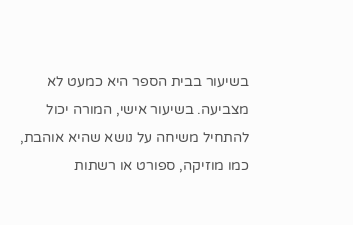בשיעור בבית הספר היא כמעט לא מצביעה. בשיעור אישי, המורה יכול להתחיל משיחה על נושא שהיא אוהבת, כמו מוזיקה, ספורט או רשתות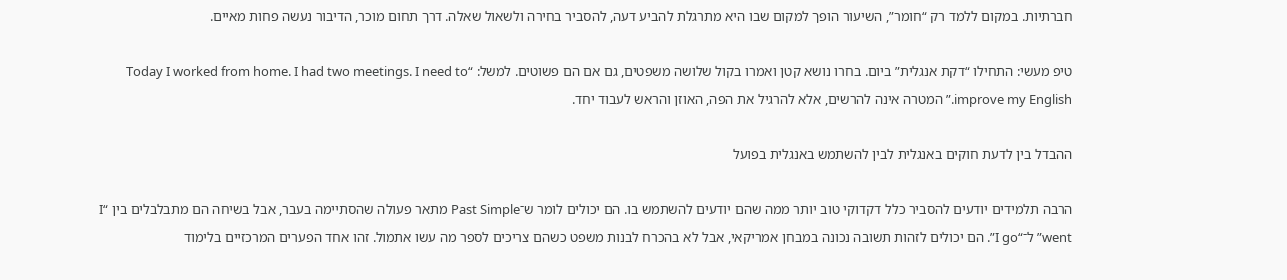חברתיות. במקום ללמד רק “חומר”, השיעור הופך למקום שבו היא מתרגלת להביע דעה, להסביר בחירה ולשאול שאלה. דרך תחום מוכר, הדיבור נעשה פחות מאיים.

טיפ מעשי: התחילו “דקת אנגלית” ביום. בחרו נושא קטן ואמרו בקול שלושה משפטים, גם אם הם פשוטים. למשל: “Today I worked from home. I had two meetings. I need to improve my English.” המטרה אינה להרשים, אלא להרגיל את הפה, האוזן והראש לעבוד יחד.

ההבדל בין לדעת חוקים באנגלית לבין להשתמש באנגלית בפועל

הרבה תלמידים יודעים להסביר כלל דקדוקי טוב יותר ממה שהם יודעים להשתמש בו. הם יכולים לומר ש־Past Simple מתאר פעולה שהסתיימה בעבר, אבל בשיחה הם מתבלבלים בין “I went” ל־“I go”. הם יכולים לזהות תשובה נכונה במבחן אמריקאי, אבל לא בהכרח לבנות משפט כשהם צריכים לספר מה עשו אתמול. זהו אחד הפערים המרכזיים בלימוד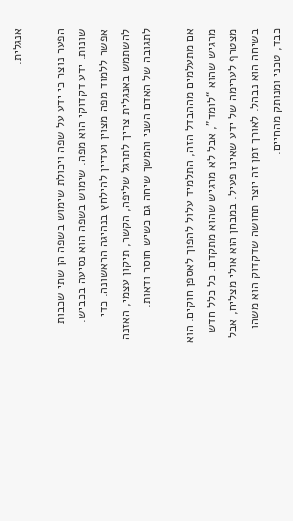אנגלית.

הפער נוצר כי ידע על שפה ויכולת שימוש בשפה הן שתי שכבות שונות. ידע דקדוקי הוא מפה. שימוש בשפה הוא נסיעה בכביש. אפשר ללמוד מפה מצוין ועדיין להילחץ בנהיגה הראשונה. כדי להשתמש באנגלית צריך לתרגל שליפה, הקשר, תיקון עצמי, האזנה לתגובה של האדם השני והמשך שיחה גם כשיש חוסר ודאות.

אם מתעלמים מההבדל הזה, התלמיד עלול להפוך לאספן חוקים. הוא מרגיש שהוא “לומד”, אבל לא מרגיש שהוא מתקדם. כל כלל חדש מצטרף לערימה של ידע שאינו פעיל. במבחן הוא אולי מצליח, אבל בשיחה הוא נבהל. לאורך זמן זה יוצר תחושה שדקדוק הוא משהו כבד, טכני ומנותק מהחיים.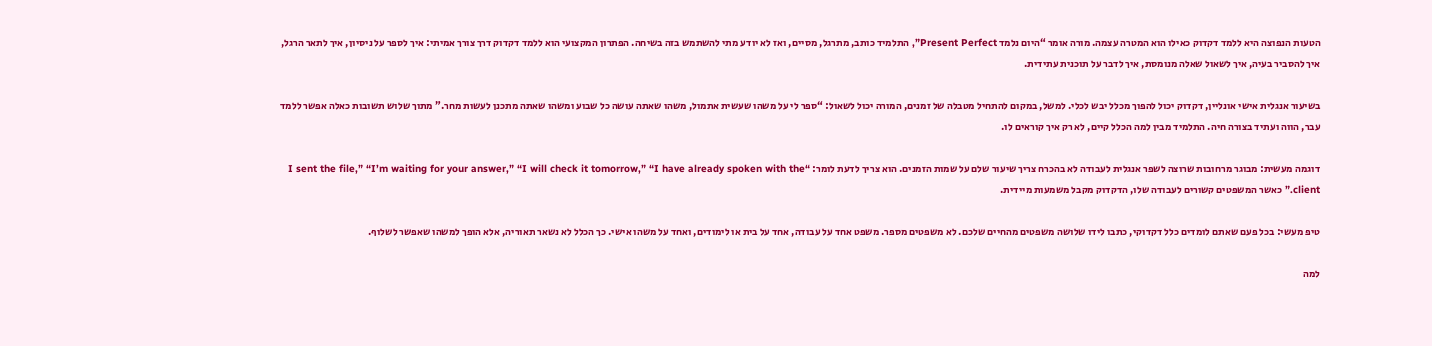הטעות הנפוצה היא ללמד דקדוק כאילו הוא המטרה עצמה. מורה אומר “היום נלמד Present Perfect”, התלמיד כותב, מתרגל, מסיים, ואז לא יודע מתי להשתמש בזה בשיחה. הפתרון המקצועי הוא ללמד דקדוק דרך צורך אמיתי: איך לספר על ניסיון, איך לתאר הרגל, איך להסביר בעיה, איך לשאול שאלה מנומסת, איך לדבר על תוכנית עתידית.

בשיעור אנגלית אישי אונליין, דקדוק יכול להפוך מכלל יבש לכלי. למשל, במקום להתחיל מטבלה של זמנים, המורה יכול לשאול: “ספר לי על משהו שעשית אתמול, משהו שאתה עושה כל שבוע ומשהו שאתה מתכנן לעשות מחר.” מתוך שלוש תשובות כאלה אפשר ללמד עבר, הווה ועתיד בצורה חיה. התלמיד מבין למה הכלל קיים, לא רק איך קוראים לו.

דוגמה מעשית: מבוגר מרחובות שרוצה לשפר אנגלית לעבודה לא בהכרח צריך שיעור שלם על שמות הזמנים. הוא צריך לדעת לומר: “I sent the file,” “I’m waiting for your answer,” “I will check it tomorrow,” “I have already spoken with the client.” כאשר המשפטים קשורים לעבודה שלו, הדקדוק מקבל משמעות מיידית.

טיפ מעשי: בכל פעם שאתם לומדים כלל דקדוקי, כתבו לידו שלושה משפטים מהחיים שלכם. לא משפטים מספר. משפט אחד על עבודה, אחד על בית או לימודים, ואחד על משהו אישי. כך הכלל לא נשאר תאוריה, אלא הופך למשהו שאפשר לשלוף.

למה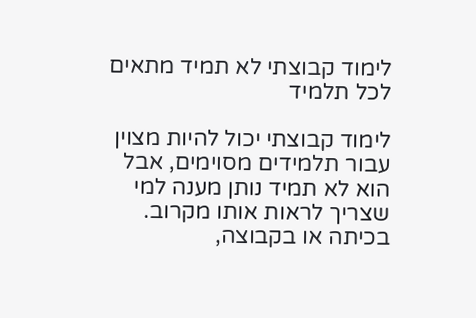לימוד קבוצתי לא תמיד מתאים לכל תלמיד

לימוד קבוצתי יכול להיות מצוין עבור תלמידים מסוימים, אבל הוא לא תמיד נותן מענה למי שצריך לראות אותו מקרוב. בכיתה או בקבוצה,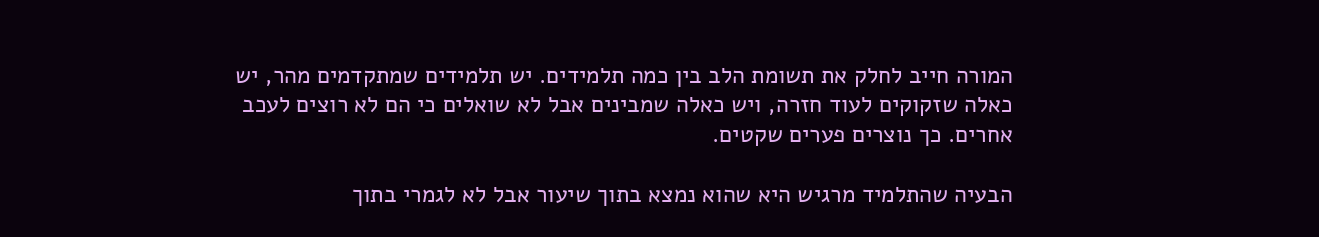המורה חייב לחלק את תשומת הלב בין כמה תלמידים. יש תלמידים שמתקדמים מהר, יש כאלה שזקוקים לעוד חזרה, ויש כאלה שמבינים אבל לא שואלים כי הם לא רוצים לעכב אחרים. כך נוצרים פערים שקטים.

הבעיה שהתלמיד מרגיש היא שהוא נמצא בתוך שיעור אבל לא לגמרי בתוך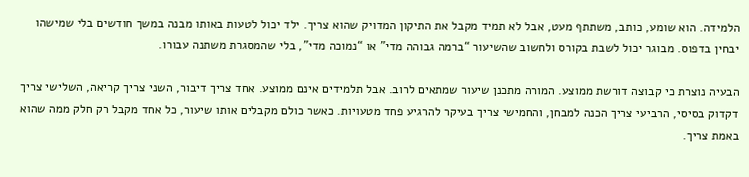הלמידה. הוא שומע, כותב, משתתף מעט, אבל לא תמיד מקבל את התיקון המדויק שהוא צריך. ילד יכול לטעות באותו מבנה במשך חודשים בלי שמישהו יבחין בדפוס. מבוגר יכול לשבת בקורס ולחשוב שהשיעור “ברמה גבוהה מדי” או “נמוכה מדי”, בלי שהמסגרת משתנה עבורו.

הבעיה נוצרת כי קבוצה דורשת ממוצע. המורה מתכנן שיעור שמתאים לרוב. אבל תלמידים אינם ממוצע. אחד צריך דיבור, השני צריך קריאה, השלישי צריך דקדוק בסיסי, הרביעי צריך הכנה למבחן, והחמישי צריך בעיקר להרגיע פחד מטעויות. כאשר כולם מקבלים אותו שיעור, כל אחד מקבל רק חלק ממה שהוא באמת צריך.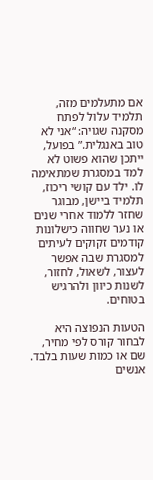אם מתעלמים מזה, תלמיד עלול לפתח מסקנה שגויה: “אני לא טוב באנגלית.” בפועל, ייתכן שהוא פשוט לא למד במסגרת שמתאימה לו. ילד עם קושי ריכוז, תלמיד ביישן, מבוגר שחזר ללמוד אחרי שנים או נער שחווה כישלונות קודמים זקוקים לעיתים למסגרת שבה אפשר לעצור, לשאול, לחזור, לשנות כיוון ולהרגיש בטוחים.

הטעות הנפוצה היא לבחור קורס לפי מחיר, שם או כמות שעות בלבד. אנשים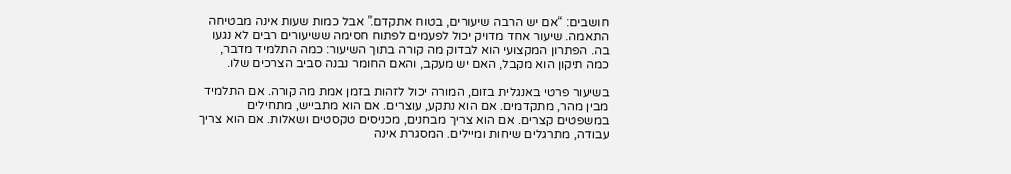חושבים: “אם יש הרבה שיעורים, בטוח אתקדם.” אבל כמות שעות אינה מבטיחה התאמה. שיעור אחד מדויק יכול לפעמים לפתוח חסימה ששיעורים רבים לא נגעו בה. הפתרון המקצועי הוא לבדוק מה קורה בתוך השיעור: כמה התלמיד מדבר, כמה תיקון הוא מקבל, האם יש מעקב, והאם החומר נבנה סביב הצרכים שלו.

בשיעור פרטי באנגלית בזום, המורה יכול לזהות בזמן אמת מה קורה. אם התלמיד מבין מהר, מתקדמים. אם הוא נתקע, עוצרים. אם הוא מתבייש, מתחילים במשפטים קצרים. אם הוא צריך מבחנים, מכניסים טקסטים ושאלות. אם הוא צריך עבודה, מתרגלים שיחות ומיילים. המסגרת אינה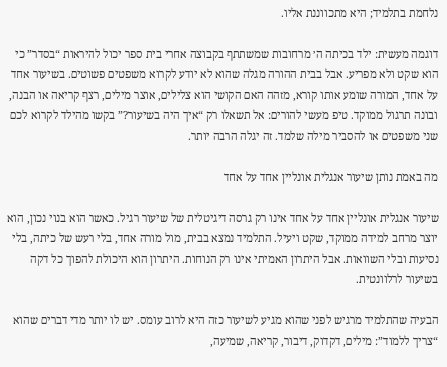נלחמת בתלמיד; היא מתכווננת אליו.

דוגמה מעשית: ילד בכיתה ה׳ מרחובות שמשתתף בקבוצה אחרי בית ספר יכול להיראות “בסדר” כי הוא שקט ולא מפריע. אבל בבית ההורה מגלה שהוא לא יודע לקרוא משפטים פשוטים. בשיעור אחד על אחד, המורה שומע אותו קורא, מזהה האם הקושי הוא צלילים, אוצר מילים, רצף קריאה או הבנה, ובונה תרגול ממוקד. טיפ מעשי להורים: אל תשאלו רק “איך היה בשיעור?” בקשו מהילד לקרוא לכם שני משפטים או להסביר מילה שלמד. זה יגלה הרבה יותר.

מה באמת נותן שיעור אנגלית אונליין אחד על אחד

שיעור אנגלית אונליין אחד על אחד אינו רק גרסה דיגיטלית של שיעור רגיל. כאשר הוא בנוי נכון, הוא יוצר מרחב למידה ממוקד, שקט ויעיל. התלמיד נמצא בבית, מול מורה אחד, בלי רעש של כיתה, בלי נסיעות ובלי השוואות. אבל היתרון האמיתי אינו רק הנוחות. היתרון הוא היכולת להפוך כל דקה בשיעור לרלוונטית.

הבעיה שהתלמיד מרגיש לפני שהוא מגיע לשיעור כזה היא לרוב עומס. יש לו יותר מדי דברים שהוא “צריך ללמוד”: מילים, דקדוק, דיבור, קריאה, שמיעה,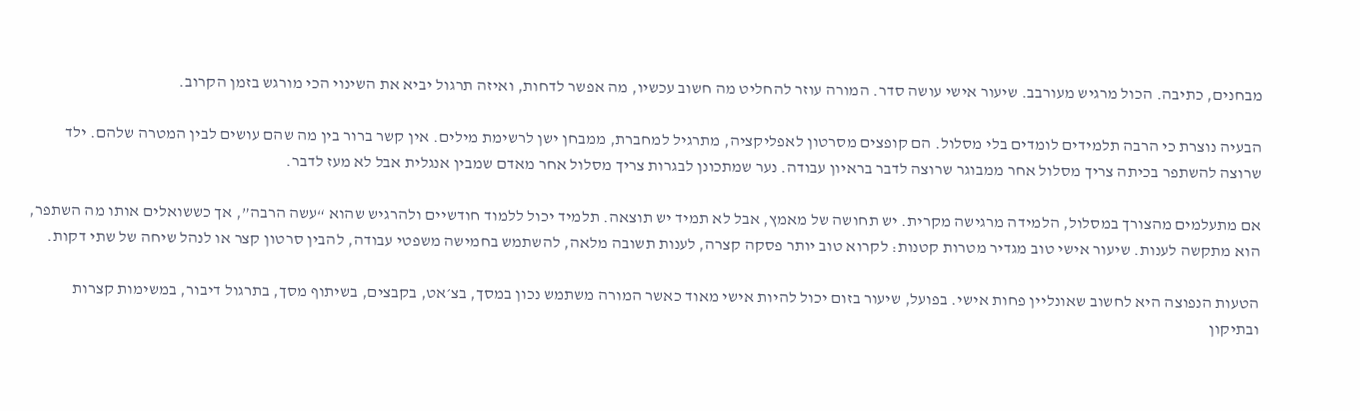מבחנים, כתיבה. הכול מרגיש מעורבב. שיעור אישי עושה סדר. המורה עוזר להחליט מה חשוב עכשיו, מה אפשר לדחות, ואיזה תרגול יביא את השינוי הכי מורגש בזמן הקרוב.

הבעיה נוצרת כי הרבה תלמידים לומדים בלי מסלול. הם קופצים מסרטון לאפליקציה, מתרגיל למחברת, ממבחן ישן לרשימת מילים. אין קשר ברור בין מה שהם עושים לבין המטרה שלהם. ילד שרוצה להשתפר בכיתה צריך מסלול אחר ממבוגר שרוצה לדבר בראיון עבודה. נער שמתכונן לבגרות צריך מסלול אחר מאדם שמבין אנגלית אבל לא מעז לדבר.

אם מתעלמים מהצורך במסלול, הלמידה מרגישה מקרית. יש תחושה של מאמץ, אבל לא תמיד יש תוצאה. תלמיד יכול ללמוד חודשיים ולהרגיש שהוא “עשה הרבה”, אך כששואלים אותו מה השתפר, הוא מתקשה לענות. שיעור אישי טוב מגדיר מטרות קטנות: לקרוא טוב יותר פסקה קצרה, לענות תשובה מלאה, להשתמש בחמישה משפטי עבודה, להבין סרטון קצר או לנהל שיחה של שתי דקות.

הטעות הנפוצה היא לחשוב שאונליין פחות אישי. בפועל, שיעור בזום יכול להיות אישי מאוד כאשר המורה משתמש נכון במסך, בצ׳אט, בקבצים, בשיתוף מסך, בתרגול דיבור, במשימות קצרות ובתיקון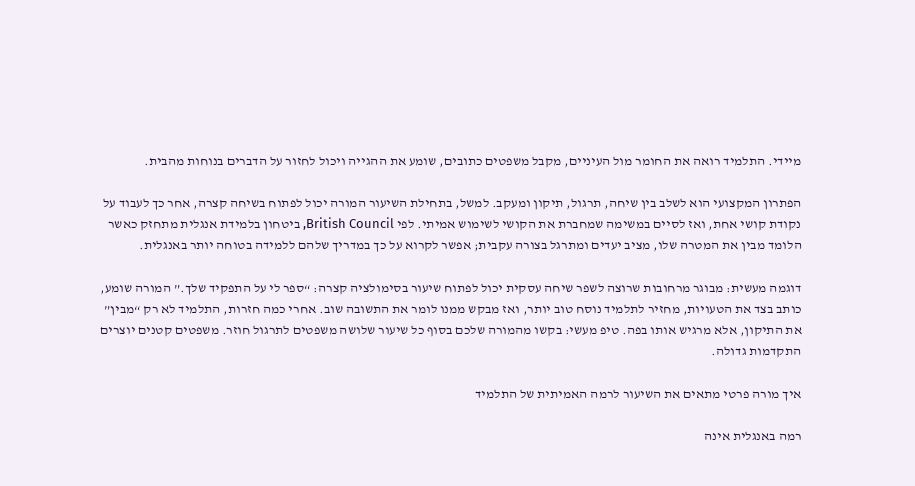מיידי. התלמיד רואה את החומר מול העיניים, מקבל משפטים כתובים, שומע את ההגייה ויכול לחזור על הדברים בנוחות מהבית.

הפתרון המקצועי הוא לשלב בין שיחה, תרגול, תיקון ומעקב. למשל, בתחילת השיעור המורה יכול לפתוח בשיחה קצרה, אחר כך לעבוד על נקודת קושי אחת, ואז לסיים במשימה שמחברת את הקושי לשימוש אמיתי. לפי British Council, ביטחון בלמידת אנגלית מתחזק כאשר הלומד מבין את המטרה שלו, מציב יעדים ומתרגל בצורה עקבית; אפשר לקרוא על כך במדריך שלהם ללמידה בטוחה יותר באנגלית.

דוגמה מעשית: מבוגר מרחובות שרוצה לשפר שיחה עסקית יכול לפתוח שיעור בסימולציה קצרה: “ספר לי על התפקיד שלך.” המורה שומע, כותב בצד את הטעויות, מחזיר לתלמיד נוסח טוב יותר, ואז מבקש ממנו לומר את התשובה שוב. אחרי כמה חזרות, התלמיד לא רק “מבין” את התיקון, אלא מרגיש אותו בפה. טיפ מעשי: בקשו מהמורה שלכם בסוף כל שיעור שלושה משפטים לתרגול חוזר. משפטים קטנים יוצרים התקדמות גדולה.

איך מורה פרטי מתאים את השיעור לרמה האמיתית של התלמיד

רמה באנגלית אינה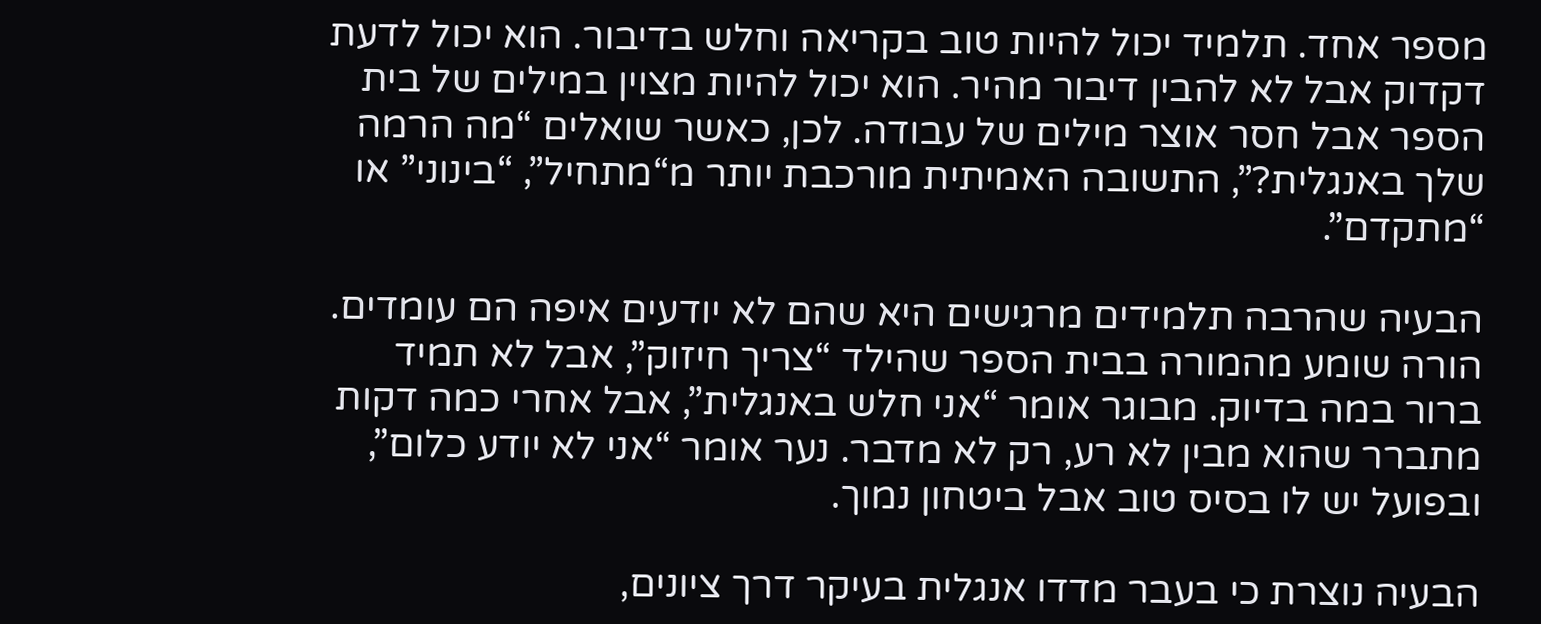מספר אחד. תלמיד יכול להיות טוב בקריאה וחלש בדיבור. הוא יכול לדעת דקדוק אבל לא להבין דיבור מהיר. הוא יכול להיות מצוין במילים של בית הספר אבל חסר אוצר מילים של עבודה. לכן, כאשר שואלים “מה הרמה שלך באנגלית?”, התשובה האמיתית מורכבת יותר מ“מתחיל”, “בינוני” או “מתקדם”.

הבעיה שהרבה תלמידים מרגישים היא שהם לא יודעים איפה הם עומדים. הורה שומע מהמורה בבית הספר שהילד “צריך חיזוק”, אבל לא תמיד ברור במה בדיוק. מבוגר אומר “אני חלש באנגלית”, אבל אחרי כמה דקות מתברר שהוא מבין לא רע, רק לא מדבר. נער אומר “אני לא יודע כלום”, ובפועל יש לו בסיס טוב אבל ביטחון נמוך.

הבעיה נוצרת כי בעבר מדדו אנגלית בעיקר דרך ציונים,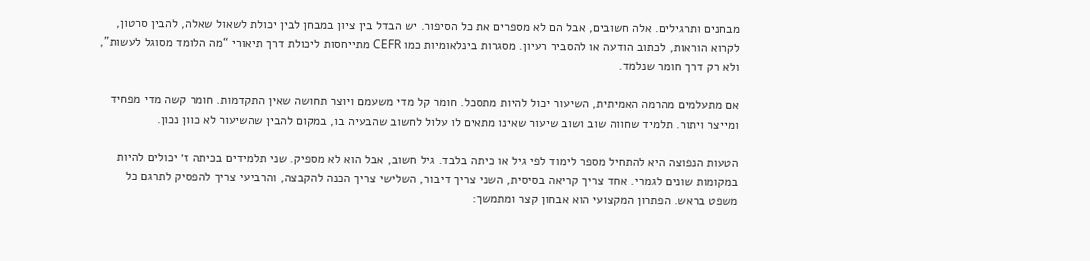מבחנים ותרגילים. אלה חשובים, אבל הם לא מספרים את כל הסיפור. יש הבדל בין ציון במבחן לבין יכולת לשאול שאלה, להבין סרטון, לקרוא הוראות, לכתוב הודעה או להסביר רעיון. מסגרות בינלאומיות כמו CEFR מתייחסות ליכולת דרך תיאורי “מה הלומד מסוגל לעשות”, ולא רק דרך חומר שנלמד.

אם מתעלמים מהרמה האמיתית, השיעור יכול להיות מתסכל. חומר קל מדי משעמם ויוצר תחושה שאין התקדמות. חומר קשה מדי מפחיד ומייצר ויתור. תלמיד שחווה שוב ושוב שיעור שאינו מתאים לו עלול לחשוב שהבעיה בו, במקום להבין שהשיעור לא כוון נכון.

הטעות הנפוצה היא להתחיל מספר לימוד לפי גיל או כיתה בלבד. גיל חשוב, אבל הוא לא מספיק. שני תלמידים בכיתה ז׳ יכולים להיות במקומות שונים לגמרי. אחד צריך קריאה בסיסית, השני צריך דיבור, השלישי צריך הכנה להקבצה, והרביעי צריך להפסיק לתרגם כל משפט בראש. הפתרון המקצועי הוא אבחון קצר ומתמשך: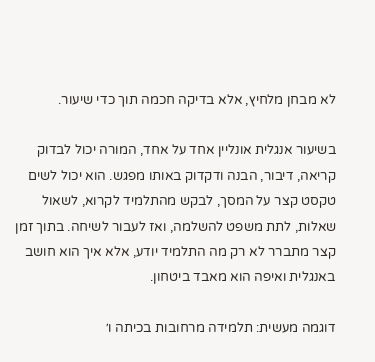לא מבחן מלחיץ, אלא בדיקה חכמה תוך כדי שיעור.

בשיעור אנגלית אונליין אחד על אחד, המורה יכול לבדוק קריאה, דיבור, הבנה ודקדוק באותו מפגש. הוא יכול לשים טקסט קצר על המסך, לבקש מהתלמיד לקרוא, לשאול שאלות, לתת משפט להשלמה, ואז לעבור לשיחה. בתוך זמן קצר מתברר לא רק מה התלמיד יודע, אלא איך הוא חושב באנגלית ואיפה הוא מאבד ביטחון.

דוגמה מעשית: תלמידה מרחובות בכיתה ו׳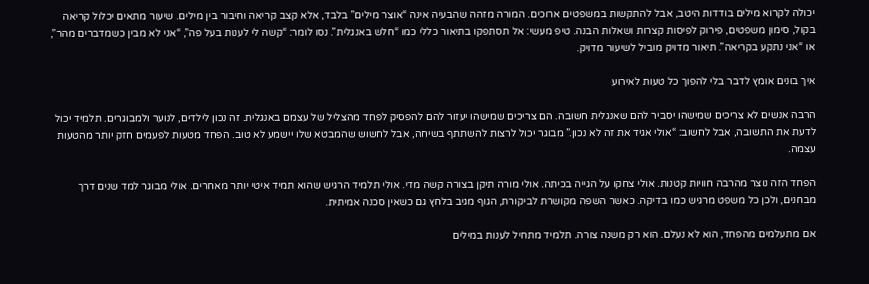יכולה לקרוא מילים בודדות היטב, אבל להתקשות במשפטים ארוכים. המורה מזהה שהבעיה אינה “אוצר מילים” בלבד, אלא קצב קריאה וחיבור בין מילים. שיעור מתאים יכלול קריאה בקול, סימון משפטים, פירוק לפיסות קצרות ושאלות הבנה. טיפ מעשי: אל תסתפקו בתיאור כללי כמו “חלש באנגלית”. נסו לומר: “קשה לי לענות בעל פה”, “אני לא מבין כשמדברים מהר”, או “אני נתקע בקריאה”. תיאור מדויק מוביל לשיעור מדויק.

איך בונים אומץ לדבר בלי להפוך כל טעות לאירוע

הרבה אנשים לא צריכים שמישהו יסביר להם שאנגלית חשובה. הם צריכים שמישהו יעזור להם להפסיק לפחד מהצליל של עצמם באנגלית. זה נכון לילדים, לנוער ולמבוגרים. תלמיד יכול לדעת את התשובה, אבל לחשוב: “אולי אגיד את זה לא נכון.” מבוגר יכול לרצות להשתתף בשיחה, אבל לחשוש שהמבטא שלו יישמע לא טוב. הפחד מטעות לפעמים חזק יותר מהטעות עצמה.

הפחד הזה נוצר מהרבה חוויות קטנות. אולי צחקו על הגייה בכיתה. אולי מורה תיקן בצורה קשה מדי. אולי תלמיד הרגיש שהוא תמיד איטי יותר מאחרים. אולי מבוגר למד שנים דרך מבחנים, ולכן כל משפט מרגיש כמו בדיקה. כאשר השפה מקושרת לביקורת, הגוף מגיב בלחץ גם כשאין סכנה אמיתית.

אם מתעלמים מהפחד, הוא לא נעלם. הוא רק משנה צורה. תלמיד מתחיל לענות במילים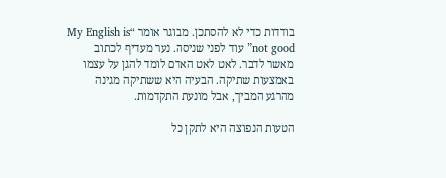בודדות כדי לא להסתכן. מבוגר אומר “My English is not good” עוד לפני שניסה. נער מעדיף לכתוב מאשר לדבר. לאט לאט האדם לומד להגן על עצמו באמצעות שתיקה. הבעיה היא ששתיקה מגינה מהרגע המביך, אבל מונעת התקדמות.

הטעות הנפוצה היא לתקן כל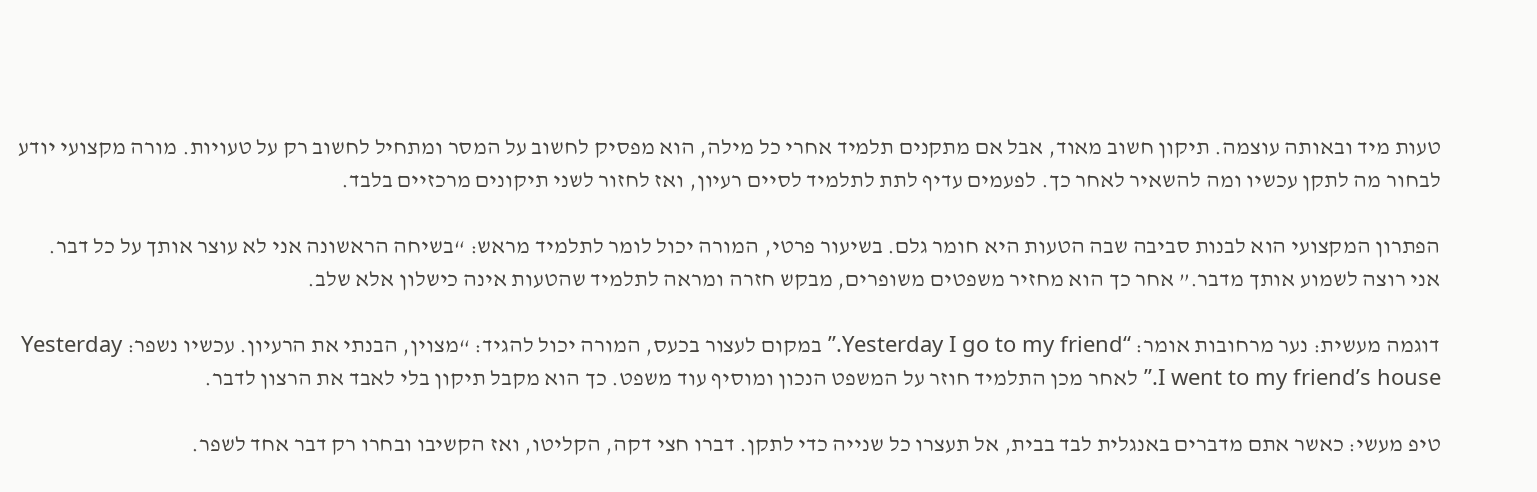טעות מיד ובאותה עוצמה. תיקון חשוב מאוד, אבל אם מתקנים תלמיד אחרי כל מילה, הוא מפסיק לחשוב על המסר ומתחיל לחשוב רק על טעויות. מורה מקצועי יודע לבחור מה לתקן עכשיו ומה להשאיר לאחר כך. לפעמים עדיף לתת לתלמיד לסיים רעיון, ואז לחזור לשני תיקונים מרכזיים בלבד.

הפתרון המקצועי הוא לבנות סביבה שבה הטעות היא חומר גלם. בשיעור פרטי, המורה יכול לומר לתלמיד מראש: “בשיחה הראשונה אני לא עוצר אותך על כל דבר. אני רוצה לשמוע אותך מדבר.” אחר כך הוא מחזיר משפטים משופרים, מבקש חזרה ומראה לתלמיד שהטעות אינה כישלון אלא שלב.

דוגמה מעשית: נער מרחובות אומר: “Yesterday I go to my friend.” במקום לעצור בכעס, המורה יכול להגיד: “מצוין, הבנתי את הרעיון. עכשיו נשפר: Yesterday I went to my friend’s house.” לאחר מכן התלמיד חוזר על המשפט הנכון ומוסיף עוד משפט. כך הוא מקבל תיקון בלי לאבד את הרצון לדבר.

טיפ מעשי: כאשר אתם מדברים באנגלית לבד בבית, אל תעצרו כל שנייה כדי לתקן. דברו חצי דקה, הקליטו, ואז הקשיבו ובחרו רק דבר אחד לשפר.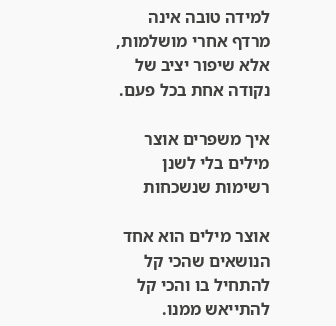למידה טובה אינה מרדף אחרי מושלמות, אלא שיפור יציב של נקודה אחת בכל פעם.

איך משפרים אוצר מילים בלי לשנן רשימות שנשכחות

אוצר מילים הוא אחד הנושאים שהכי קל להתחיל בו והכי קל להתייאש ממנו.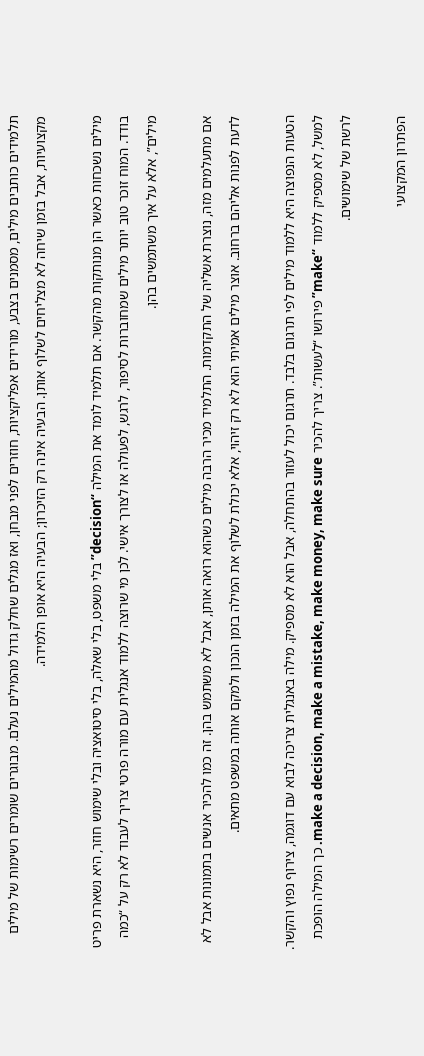תלמידים כותבים מילים, מסמנים בצבע, מורידים אפליקציות, חוזרים לפני מבחן, ואז מגלים שחלק גדול מהמילים נעלם. מבוגרים שומרים רשימות של מילים מקצועיות, אבל בזמן שיחה לא מצליחים לשלוף אותן. הבעיה אינה רק הזיכרון; הבעיה היא אופן הלמידה.

מילים נשכחות כאשר הן מנותקות מהקשר. אם תלמיד לומד את המילה “decision” בלי משפט, בלי שאלה, בלי סיטואציה ובלי שימוש חוזר, היא נשארת פריט בודד. המוח זוכר טוב יותר מילים שמחוברות לסיפור, לרגש, לפעולה או לצורך אישי. לכן מי שרוצה ללמוד אנגלית עם מורה פרטי צריך לעבוד לא רק על “כמה מילים”, אלא על איך משתמשים בהן.

אם מתעלמים מזה, נוצרת אשליה של התקדמות. התלמיד מכיר הרבה מילים כשהוא רואה אותן, אבל לא משתמש בהן. זה כמו להכיר אנשים בתמונות אבל לא לדעת לפנות אליהם ברחוב. אוצר מילים אמיתי הוא לא רק זיהוי, אלא יכולת לשלוף את המילה בזמן הנכון ולמקם אותה במשפט מתאים.

הטעות הנפוצה היא ללמוד מילים לפי תרגום בלבד. תרגום יכול לעזור בהתחלה, אבל הוא לא מספיק. מילה באנגלית צריכה לבוא עם דוגמה, צירוף נפוץ והקשר. למשל, לא מספיק ללמוד “make” פירושו “לעשות”. צריך להכיר make a decision, make a mistake, make money, make sure. כך המילה הופכת לרשת של שימושים.

הפתרון המקצועי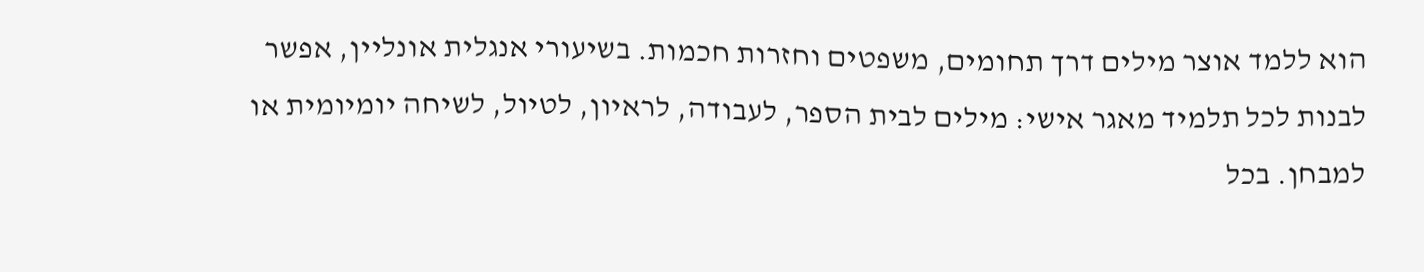הוא ללמד אוצר מילים דרך תחומים, משפטים וחזרות חכמות. בשיעורי אנגלית אונליין, אפשר לבנות לכל תלמיד מאגר אישי: מילים לבית הספר, לעבודה, לראיון, לטיול, לשיחה יומיומית או למבחן. בכל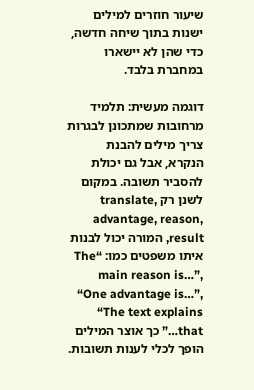שיעור חוזרים למילים ישנות בתוך שיחה חדשה, כדי שהן לא יישארו במחברת בלבד.

דוגמה מעשית: תלמיד מרחובות שמתכונן לבגרות צריך מילים להבנת הנקרא, אבל גם יכולת להסביר תשובה. במקום לשנן רק translate, advantage, reason, result, המורה יכול לבנות איתו משפטים כמו: “The main reason is…”, “One advantage is…”, “The text explains that…” כך אוצר המילים הופך לכלי לענות תשובות.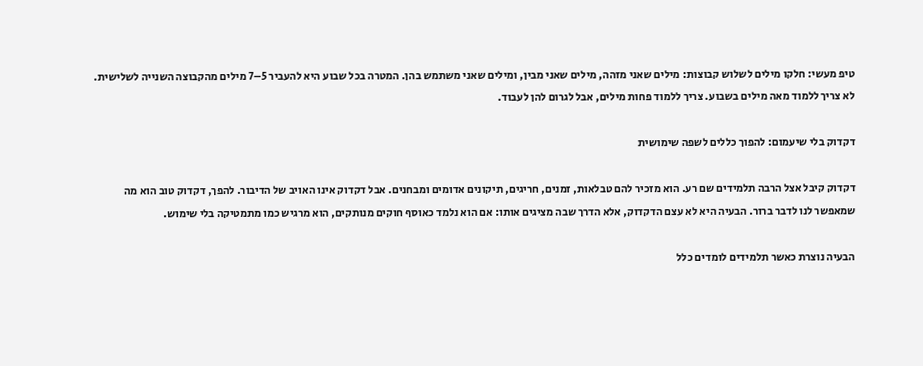טיפ מעשי: חלקו מילים לשלוש קבוצות: מילים שאני מזהה, מילים שאני מבין, ומילים שאני משתמש בהן. המטרה בכל שבוע היא להעביר 5–7 מילים מהקבוצה השנייה לשלישית. לא צריך ללמוד מאה מילים בשבוע. צריך ללמוד פחות מילים, אבל לגרום להן לעבוד.

דקדוק בלי שיעמום: להפוך כללים לשפה שימושית

דקדוק קיבל אצל הרבה תלמידים שם רע. הוא מזכיר להם טבלאות, זמנים, חריגים, תיקונים אדומים ומבחנים. אבל דקדוק אינו האויב של הדיבור. להפך, דקדוק טוב הוא מה שמאפשר לנו לדבר ברור. הבעיה היא לא עצם הדקדוק, אלא הדרך שבה מציגים אותו: אם הוא נלמד כאוסף חוקים מנותקים, הוא מרגיש כמו מתמטיקה בלי שימוש.

הבעיה נוצרת כאשר תלמידים לומדים כלל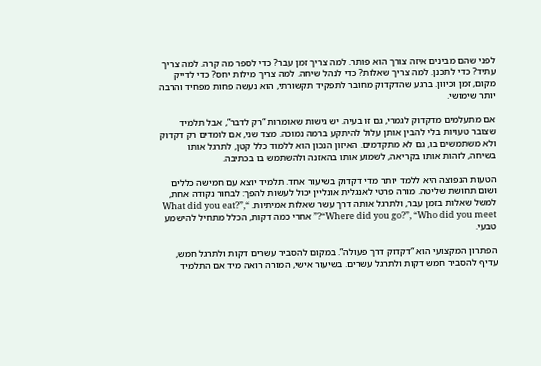לפני שהם מבינים איזה צורך הוא פותר. למה צריך זמן עבר? כדי לספר מה קרה. למה צריך עתיד? כדי לתכנן. למה צריך שאלות? כדי לנהל שיחה. למה צריך מילות יחס? כדי לדייק מקום, זמן וכיוון. ברגע שהדקדוק מחובר לתפקיד תקשורתי, הוא נעשה פחות מפחיד והרבה יותר שימושי.

אם מתעלמים מדקדוק לגמרי, גם זו בעיה. יש גישות שאומרות “רק לדבר”, אבל תלמיד שצובר טעויות בלי להבין אותן עלול להיתקע ברמה נמוכה. מצד שני, אם לומדים רק דקדוק ולא משתמשים בו, גם לא מתקדמים. האיזון הנכון הוא ללמוד כלל קטן, לתרגל אותו בשיחה, לזהות אותו בקריאה, לשמוע אותו בהאזנה ולהשתמש בו בכתיבה.

הטעות הנפוצה היא ללמד יותר מדי דקדוק בשיעור אחד. תלמיד יוצא עם חמישה כללים ושום תחושת שליטה. מורה פרטי לאנגלית אונליין יכול לעשות להפך: לבחור נקודה אחת, למשל שאלות בזמן עבר, ולתרגל אותה דרך עשר שאלות אמיתיות. “What did you eat?”, “Where did you go?”, “Who did you meet?” אחרי כמה דקות, הכלל מתחיל להישמע טבעי.

הפתרון המקצועי הוא “דקדוק דרך פעולה”. במקום להסביר עשרים דקות ולתרגל חמש, עדיף להסביר חמש דקות ולתרגל עשרים. בשיעור אישי, המורה רואה מיד אם התלמיד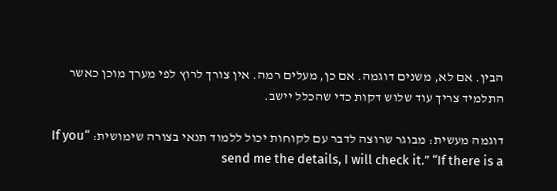הבין. אם לא, משנים דוגמה. אם כן, מעלים רמה. אין צורך לרוץ לפי מערך מוכן כאשר התלמיד צריך עוד שלוש דקות כדי שהכלל יישב.

דוגמה מעשית: מבוגר שרוצה לדבר עם לקוחות יכול ללמוד תנאי בצורה שימושית: “If you send me the details, I will check it.” “If there is a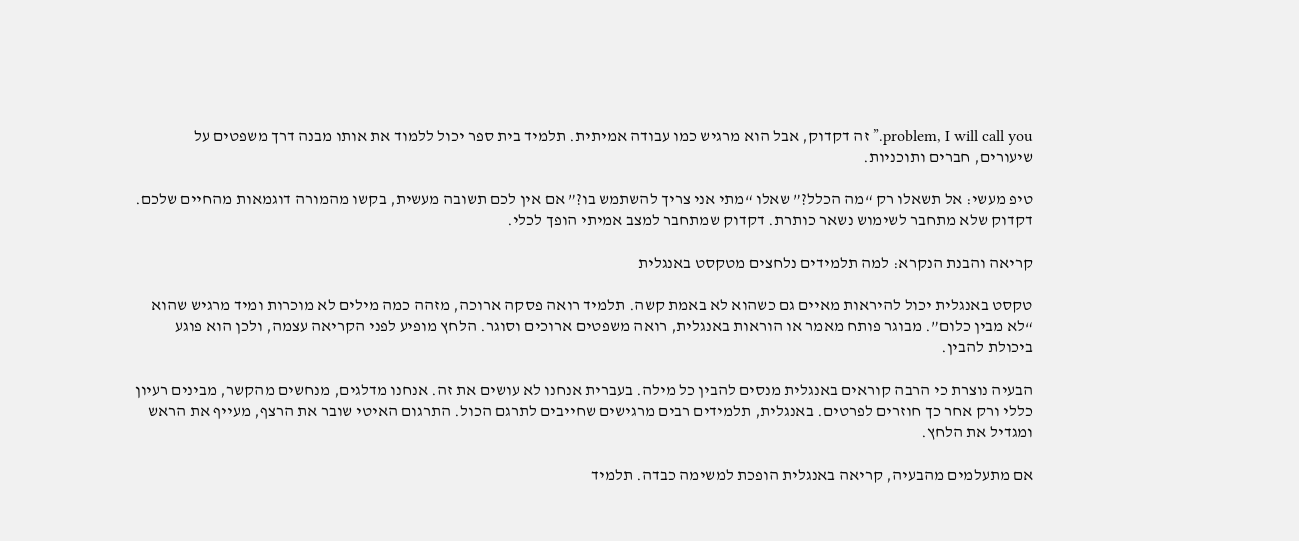problem, I will call you.” זה דקדוק, אבל הוא מרגיש כמו עבודה אמיתית. תלמיד בית ספר יכול ללמוד את אותו מבנה דרך משפטים על שיעורים, חברים ותוכניות.

טיפ מעשי: אל תשאלו רק “מה הכלל?” שאלו “מתי אני צריך להשתמש בו?” אם אין לכם תשובה מעשית, בקשו מהמורה דוגמאות מהחיים שלכם. דקדוק שלא מתחבר לשימוש נשאר כותרת. דקדוק שמתחבר למצב אמיתי הופך לכלי.

קריאה והבנת הנקרא: למה תלמידים נלחצים מטקסט באנגלית

טקסט באנגלית יכול להיראות מאיים גם כשהוא לא באמת קשה. תלמיד רואה פסקה ארוכה, מזהה כמה מילים לא מוכרות ומיד מרגיש שהוא “לא מבין כלום”. מבוגר פותח מאמר או הוראות באנגלית, רואה משפטים ארוכים וסוגר. הלחץ מופיע לפני הקריאה עצמה, ולכן הוא פוגע ביכולת להבין.

הבעיה נוצרת כי הרבה קוראים באנגלית מנסים להבין כל מילה. בעברית אנחנו לא עושים את זה. אנחנו מדלגים, מנחשים מהקשר, מבינים רעיון כללי ורק אחר כך חוזרים לפרטים. באנגלית, תלמידים רבים מרגישים שחייבים לתרגם הכול. התרגום האיטי שובר את הרצף, מעייף את הראש ומגדיל את הלחץ.

אם מתעלמים מהבעיה, קריאה באנגלית הופכת למשימה כבדה. תלמיד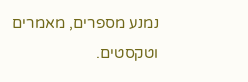נמנע מספרים, מאמרים וטקסטים.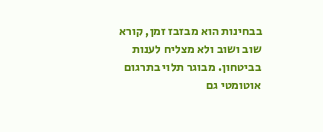בבחינות הוא מבזבז זמן, קורא שוב ושוב ולא מצליח לענות בביטחון. מבוגר תלוי בתרגום אוטומטי גם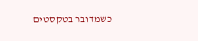כשמדובר בטקסטים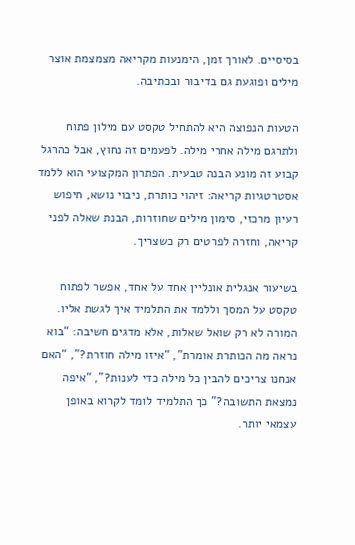בסיסיים. לאורך זמן, הימנעות מקריאה מצמצמת אוצר מילים ופוגעת גם בדיבור ובכתיבה.

הטעות הנפוצה היא להתחיל טקסט עם מילון פתוח ולתרגם מילה אחרי מילה. לפעמים זה נחוץ, אבל כהרגל קבוע זה מונע הבנה טבעית. הפתרון המקצועי הוא ללמד אסטרטגיות קריאה: זיהוי כותרת, ניבוי נושא, חיפוש רעיון מרכזי, סימון מילים שחוזרות, הבנת שאלה לפני קריאה, וחזרה לפרטים רק כשצריך.

בשיעור אנגלית אונליין אחד על אחד, אפשר לפתוח טקסט על המסך וללמד את התלמיד איך לגשת אליו. המורה לא רק שואל שאלות, אלא מדגים חשיבה: “בוא נראה מה הכותרת אומרת”, “איזו מילה חוזרת?”, “האם אנחנו צריכים להבין כל מילה כדי לענות?”, “איפה נמצאת התשובה?” כך התלמיד לומד לקרוא באופן עצמאי יותר.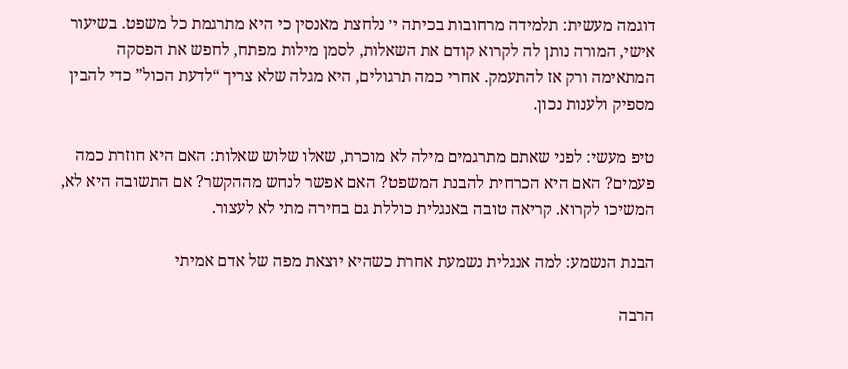דוגמה מעשית: תלמידה מרחובות בכיתה י׳ נלחצת מאנסין כי היא מתרגמת כל משפט. בשיעור אישי, המורה נותן לה לקרוא קודם את השאלות, לסמן מילות מפתח, לחפש את הפסקה המתאימה ורק אז להתעמק. אחרי כמה תרגולים, היא מגלה שלא צריך “לדעת הכול” כדי להבין מספיק ולענות נכון.

טיפ מעשי: לפני שאתם מתרגמים מילה לא מוכרת, שאלו שלוש שאלות: האם היא חוזרת כמה פעמים? האם היא הכרחית להבנת המשפט? האם אפשר לנחש מההקשר? אם התשובה היא לא, המשיכו לקרוא. קריאה טובה באנגלית כוללת גם בחירה מתי לא לעצור.

הבנת הנשמע: למה אנגלית נשמעת אחרת כשהיא יוצאת מפה של אדם אמיתי

הרבה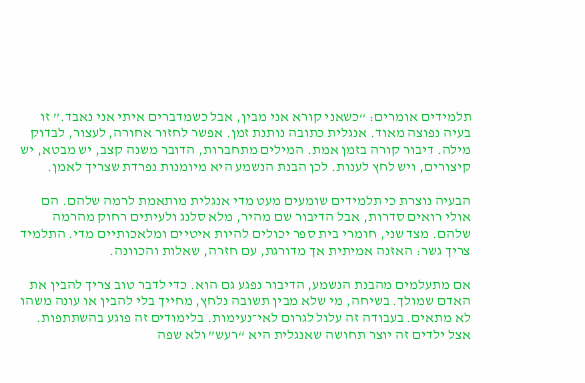תלמידים אומרים: “כשאני קורא אני מבין, אבל כשמדברים איתי אני נאבד.” זו בעיה נפוצה מאוד. אנגלית כתובה נותנת זמן. אפשר לחזור אחורה, לעצור, לבדוק מילה. דיבור קורה בזמן אמת. המילים מתחברות, הדובר משנה קצב, יש מבטא, יש קיצורים, ויש לחץ לענות. לכן הבנת הנשמע היא מיומנות נפרדת שצריך לאמן.

הבעיה נוצרת כי תלמידים שומעים מעט מדי אנגלית מותאמת לרמה שלהם. הם אולי רואים סדרות, אבל הדיבור שם מהיר, מלא סלנג ולעיתים רחוק מהרמה שלהם. מצד שני, חומרי בית ספר יכולים להיות איטיים ומלאכותיים מדי. התלמיד צריך גשר: האזנה אמיתית אך מדורגת, עם חזרה, שאלות והכוונה.

אם מתעלמים מהבנת הנשמע, הדיבור נפגע גם הוא. כדי לדבר טוב צריך להבין את האדם שמולך. בשיחה, מי שלא מבין תשובה נלחץ, מחייך בלי להבין או עונה משהו לא מתאים. בעבודה זה עלול לגרום לאי־נעימות. בלימודים זה פוגע בהשתתפות. אצל ילדים זה יוצר תחושה שאנגלית היא “רעש” ולא שפה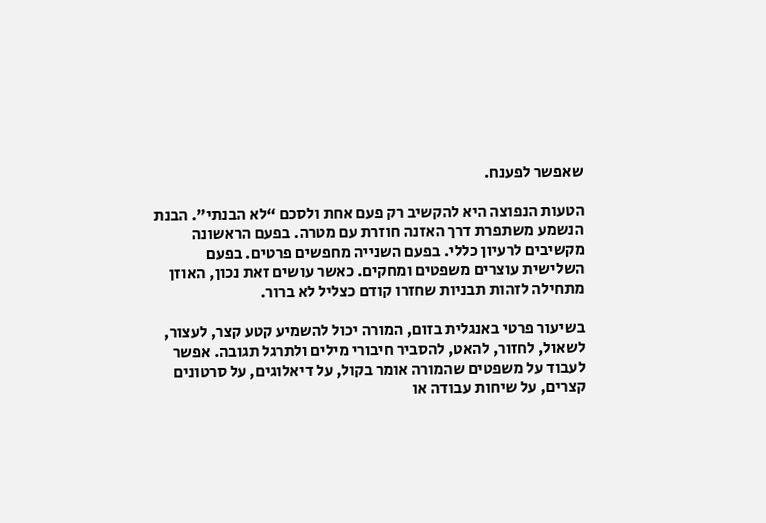שאפשר לפענח.

הטעות הנפוצה היא להקשיב רק פעם אחת ולסכם “לא הבנתי”. הבנת הנשמע משתפרת דרך האזנה חוזרת עם מטרה. בפעם הראשונה מקשיבים לרעיון כללי. בפעם השנייה מחפשים פרטים. בפעם השלישית עוצרים משפטים ומחקים. כאשר עושים זאת נכון, האוזן מתחילה לזהות תבניות שחזרו קודם כצליל לא ברור.

בשיעור פרטי באנגלית בזום, המורה יכול להשמיע קטע קצר, לעצור, לשאול, לחזור, להאט, להסביר חיבורי מילים ולתרגל תגובה. אפשר לעבוד על משפטים שהמורה אומר בקול, על דיאלוגים, על סרטונים קצרים, על שיחות עבודה או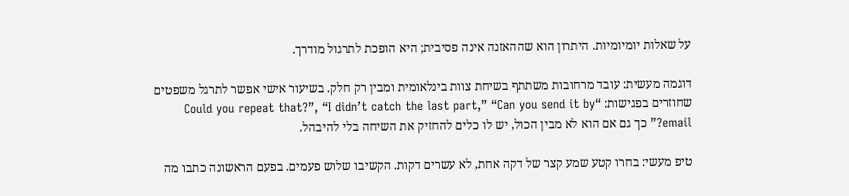על שאלות יומיומיות. היתרון הוא שההאזנה אינה פסיבית; היא הופכת לתרגול מודרך.

דוגמה מעשית: עובד מרחובות משתתף בשיחת צוות בינלאומית ומבין רק חלק. בשיעור אישי אפשר לתרגל משפטים שחוזרים בפגישות: “Could you repeat that?”, “I didn’t catch the last part,” “Can you send it by email?” כך גם אם הוא לא מבין הכול, יש לו כלים להחזיק את השיחה בלי להיבהל.

טיפ מעשי: בחרו קטע שמע קצר של דקה אחת, לא עשרים דקות. הקשיבו שלוש פעמים. בפעם הראשונה כתבו מה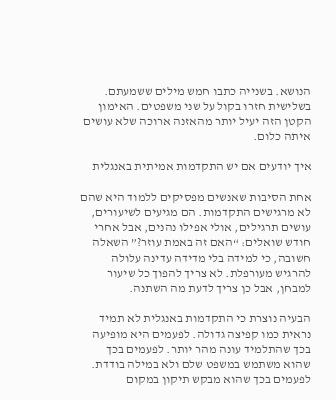הנושא. בשנייה כתבו חמש מילים ששמעתם. בשלישית חזרו בקול על שני משפטים. האימון הקטן הזה יעיל יותר מהאזנה ארוכה שלא עושים איתה כלום.

איך יודעים אם יש התקדמות אמיתית באנגלית

אחת הסיבות שאנשים מפסיקים ללמוד היא שהם לא מרגישים התקדמות. הם מגיעים לשיעורים, עושים תרגילים, אולי אפילו נהנים, אבל אחרי חודש שואלים: “האם זה באמת עוזר?” השאלה חשובה, כי למידה בלי מדידה עדינה עלולה להרגיש מעורפלת. לא צריך להפוך כל שיעור למבחן, אבל כן צריך לדעת מה השתנה.

הבעיה נוצרת כי התקדמות באנגלית לא תמיד נראית כמו קפיצה גדולה. לפעמים היא מופיעה בכך שהתלמיד עונה מהר יותר. לפעמים בכך שהוא משתמש במשפט שלם ולא במילה בודדת. לפעמים בכך שהוא מבקש תיקון במקום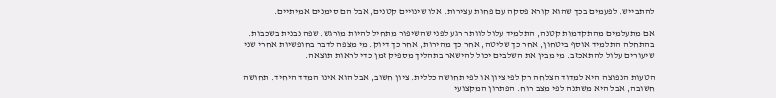להתבייש. לפעמים בכך שהוא קורא פסקה עם פחות עצירות. אלו שינויים קטנים, אבל הם סימנים אמיתיים.

אם מתעלמים מהתקדמות קטנה, התלמיד עלול לוותר רגע לפני שהשיפור מתחיל להיות מורגש. שפה נבנית בשכבות. בהתחלה התלמיד אוסף ביטחון, אחר כך שליטה, אחר כך מהירות, אחר כך דיוק. מי מצפה לדבר בחופשיות אחרי שני שיעורים עלול להתאכזב. מי מבין את השלבים יכול להישאר בתהליך מספיק זמן כדי לראות תוצאה.

הטעות הנפוצה היא למדוד הצלחה רק לפי ציון או לפי תחושה כללית. ציון חשוב, אבל הוא אינו המדד היחיד. תחושה חשובה, אבל היא משתנה לפי מצב רוח. הפתרון המקצועי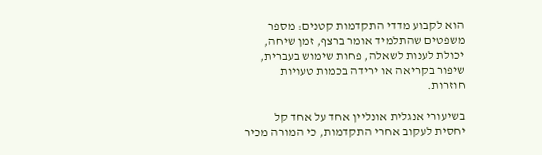הוא לקבוע מדדי התקדמות קטנים: מספר משפטים שהתלמיד אומר ברצף, זמן שיחה, יכולת לענות לשאלה, פחות שימוש בעברית, שיפור בקריאה או ירידה בכמות טעויות חוזרות.

בשיעורי אנגלית אונליין אחד על אחד קל יחסית לעקוב אחרי התקדמות, כי המורה מכיר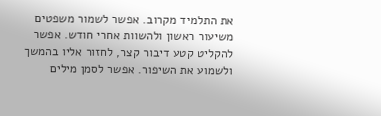את התלמיד מקרוב. אפשר לשמור משפטים משיעור ראשון ולהשוות אחרי חודש. אפשר להקליט קטע דיבור קצר, לחזור אליו בהמשך ולשמוע את השיפור. אפשר לסמן מילים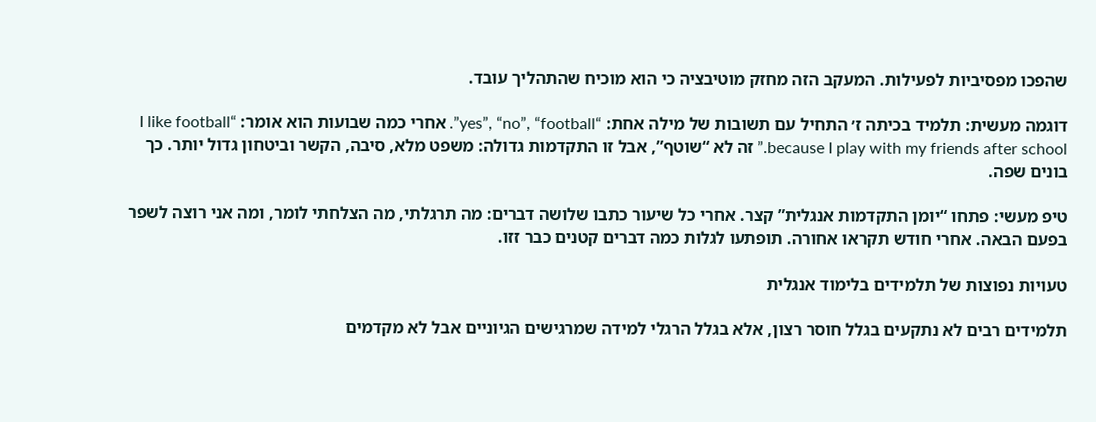שהפכו מפסיביות לפעילות. המעקב הזה מחזק מוטיבציה כי הוא מוכיח שהתהליך עובד.

דוגמה מעשית: תלמיד בכיתה ז׳ התחיל עם תשובות של מילה אחת: “yes”, “no”, “football”. אחרי כמה שבועות הוא אומר: “I like football because I play with my friends after school.” זה לא “שוטף”, אבל זו התקדמות גדולה: משפט מלא, סיבה, הקשר וביטחון גדול יותר. כך בונים שפה.

טיפ מעשי: פתחו “יומן התקדמות אנגלית” קצר. אחרי כל שיעור כתבו שלושה דברים: מה תרגלתי, מה הצלחתי לומר, ומה אני רוצה לשפר בפעם הבאה. אחרי חודש תקראו אחורה. תופתעו לגלות כמה דברים קטנים כבר זזו.

טעויות נפוצות של תלמידים בלימוד אנגלית

תלמידים רבים לא נתקעים בגלל חוסר רצון, אלא בגלל הרגלי למידה שמרגישים הגיוניים אבל לא מקדמים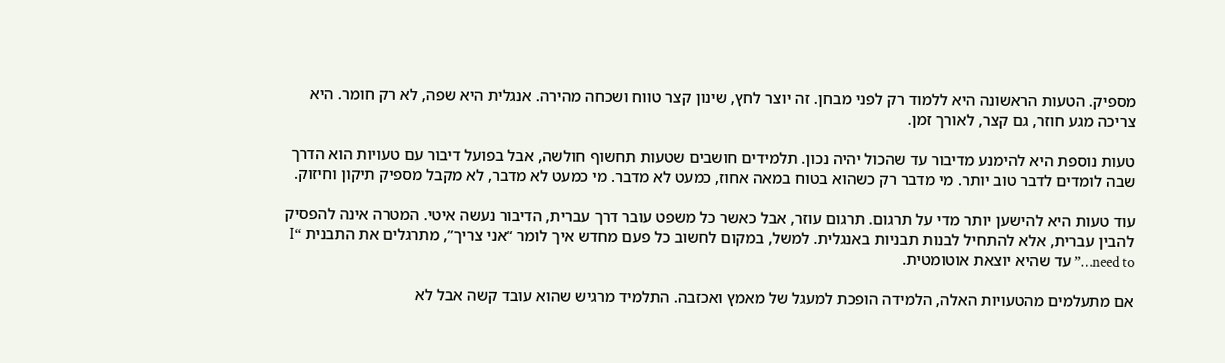מספיק. הטעות הראשונה היא ללמוד רק לפני מבחן. זה יוצר לחץ, שינון קצר טווח ושכחה מהירה. אנגלית היא שפה, לא רק חומר. היא צריכה מגע חוזר, גם קצר, לאורך זמן.

טעות נוספת היא להימנע מדיבור עד שהכול יהיה נכון. תלמידים חושבים שטעות תחשוף חולשה, אבל בפועל דיבור עם טעויות הוא הדרך שבה לומדים לדבר טוב יותר. מי מדבר רק כשהוא בטוח במאה אחוז, כמעט לא מדבר. מי כמעט לא מדבר, לא מקבל מספיק תיקון וחיזוק.

עוד טעות היא להישען יותר מדי על תרגום. תרגום עוזר, אבל כאשר כל משפט עובר דרך עברית, הדיבור נעשה איטי. המטרה אינה להפסיק להבין עברית, אלא להתחיל לבנות תבניות באנגלית. למשל, במקום לחשוב כל פעם מחדש איך לומר “אני צריך”, מתרגלים את התבנית “I need to…” עד שהיא יוצאת אוטומטית.

אם מתעלמים מהטעויות האלה, הלמידה הופכת למעגל של מאמץ ואכזבה. התלמיד מרגיש שהוא עובד קשה אבל לא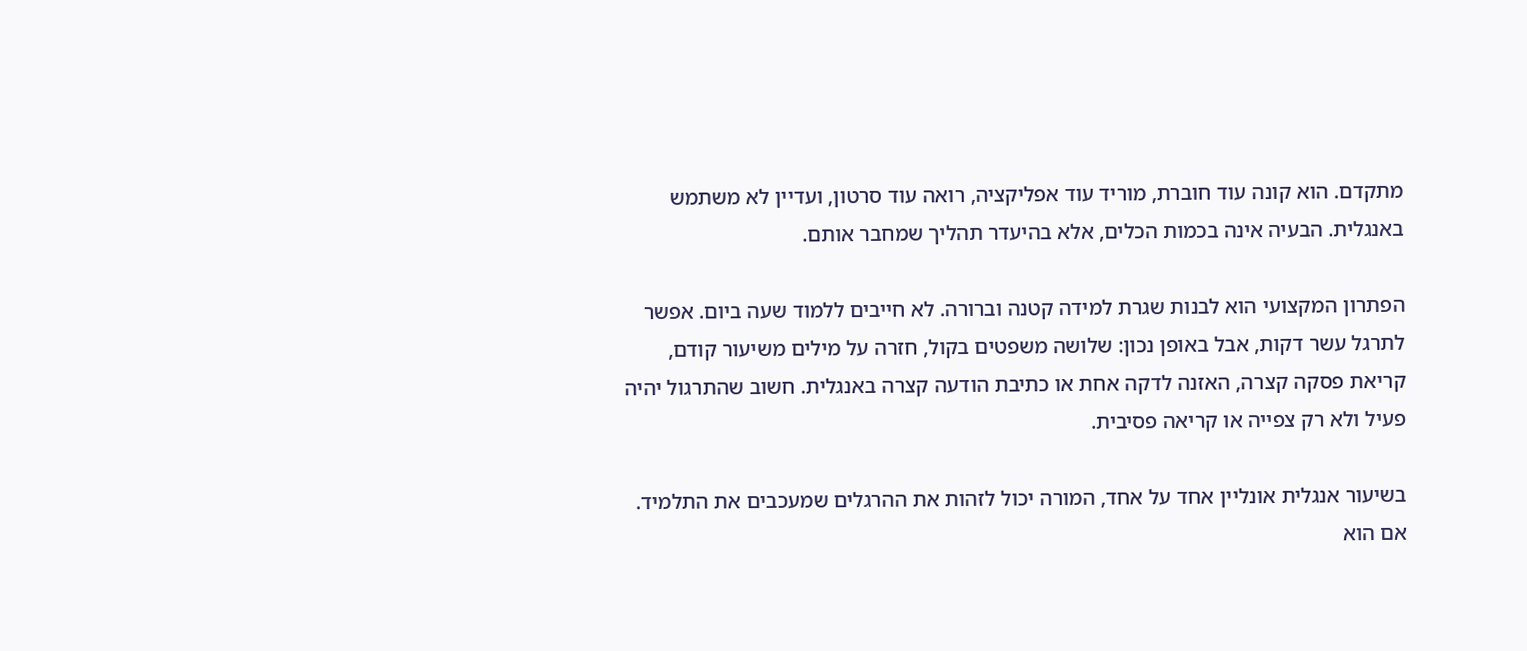מתקדם. הוא קונה עוד חוברת, מוריד עוד אפליקציה, רואה עוד סרטון, ועדיין לא משתמש באנגלית. הבעיה אינה בכמות הכלים, אלא בהיעדר תהליך שמחבר אותם.

הפתרון המקצועי הוא לבנות שגרת למידה קטנה וברורה. לא חייבים ללמוד שעה ביום. אפשר לתרגל עשר דקות, אבל באופן נכון: שלושה משפטים בקול, חזרה על מילים משיעור קודם, קריאת פסקה קצרה, האזנה לדקה אחת או כתיבת הודעה קצרה באנגלית. חשוב שהתרגול יהיה פעיל ולא רק צפייה או קריאה פסיבית.

בשיעור אנגלית אונליין אחד על אחד, המורה יכול לזהות את ההרגלים שמעכבים את התלמיד. אם הוא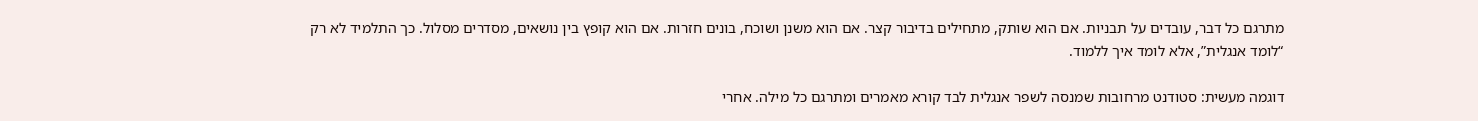מתרגם כל דבר, עובדים על תבניות. אם הוא שותק, מתחילים בדיבור קצר. אם הוא משנן ושוכח, בונים חזרות. אם הוא קופץ בין נושאים, מסדרים מסלול. כך התלמיד לא רק “לומד אנגלית”, אלא לומד איך ללמוד.

דוגמה מעשית: סטודנט מרחובות שמנסה לשפר אנגלית לבד קורא מאמרים ומתרגם כל מילה. אחרי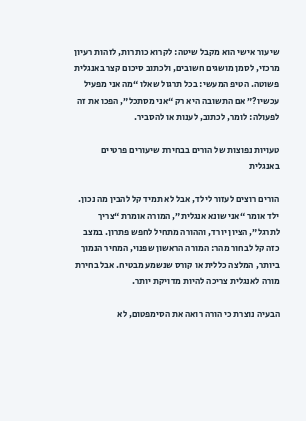שיעור אישי הוא מקבל שיטה: לקרוא כותרות, לזהות רעיון מרכזי, לסמן מושגים חשובים, ולכתוב סיכום קצר באנגלית פשוטה. הטיפ המעשי: בכל תרגול שאלו “מה אני מפעיל עכשיו?” אם התשובה היא רק “אני מסתכל”, הפכו את זה לפעולה: לומר, לכתוב, לענות או להסביר.

טעויות נפוצות של הורים בבחירת שיעורים פרטיים באנגלית

הורים רוצים לעזור לילד, אבל לא תמיד קל להבין מה נכון. ילד אומר “אני שונא אנגלית”, המורה אומרת “צריך לתרגל”, הציון יורד, וההורה מתחיל לחפש פתרון. במצב כזה קל לבחור מהר: המורה הראשון שפנוי, המחיר הנמוך ביותר, המלצה כללית או קורס שנשמע מבטיח. אבל בחירת מורה לאנגלית צריכה להיות מדויקת יותר.

הבעיה נוצרת כי הורה רואה את הסימפטום, לא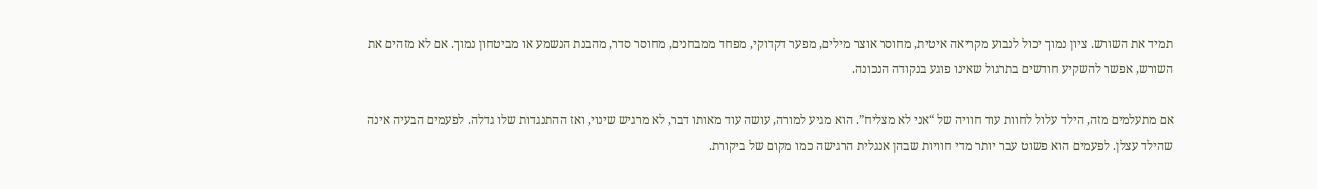תמיד את השורש. ציון נמוך יכול לנבוע מקריאה איטית, מחוסר אוצר מילים, מפער דקדוקי, מפחד ממבחנים, מחוסר סדר, מהבנת הנשמע או מביטחון נמוך. אם לא מזהים את השורש, אפשר להשקיע חודשים בתרגול שאינו פוגע בנקודה הנכונה.

אם מתעלמים מזה, הילד עלול לחוות עוד חוויה של “אני לא מצליח”. הוא מגיע למורה, עושה עוד מאותו דבר, לא מרגיש שינוי, ואז ההתנגדות שלו גדלה. לפעמים הבעיה אינה שהילד עצלן. לפעמים הוא פשוט עבר יותר מדי חוויות שבהן אנגלית הרגישה כמו מקום של ביקורת.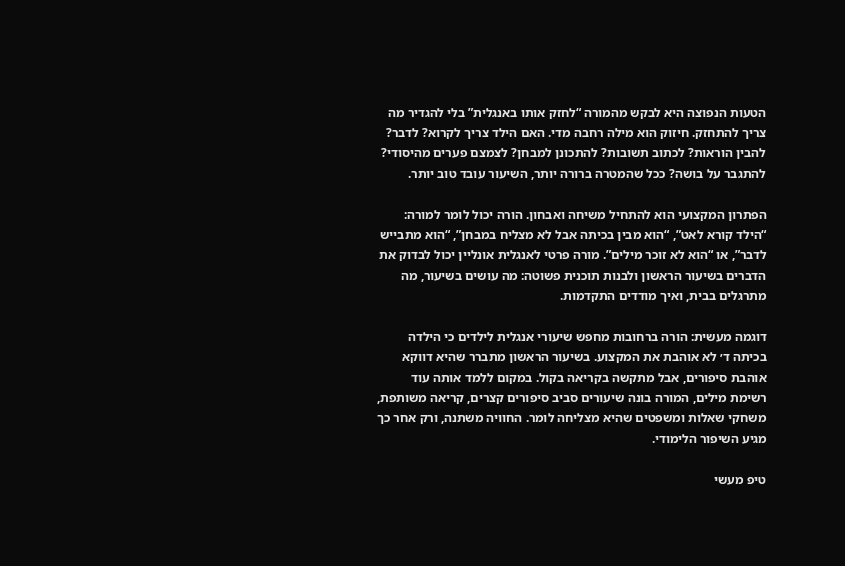הטעות הנפוצה היא לבקש מהמורה “לחזק אותו באנגלית” בלי להגדיר מה צריך להתחזק. חיזוק הוא מילה רחבה מדי. האם הילד צריך לקרוא? לדבר? להבין הוראות? לכתוב תשובות? להתכונן למבחן? לצמצם פערים מהיסודי? להתגבר על בושה? ככל שהמטרה ברורה יותר, השיעור עובד טוב יותר.

הפתרון המקצועי הוא להתחיל משיחה ואבחון. הורה יכול לומר למורה: “הילד קורא לאט”, “הוא מבין בכיתה אבל לא מצליח במבחן”, “הוא מתבייש לדבר”, או “הוא לא זוכר מילים”. מורה פרטי לאנגלית אונליין יכול לבדוק את הדברים בשיעור הראשון ולבנות תוכנית פשוטה: מה עושים בשיעור, מה מתרגלים בבית, ואיך מודדים התקדמות.

דוגמה מעשית: הורה ברחובות מחפש שיעורי אנגלית לילדים כי הילדה בכיתה ד׳ לא אוהבת את המקצוע. בשיעור הראשון מתברר שהיא דווקא אוהבת סיפורים, אבל מתקשה בקריאה בקול. במקום ללמד אותה עוד רשימת מילים, המורה בונה שיעורים סביב סיפורים קצרים, קריאה משותפת, משחקי שאלות ומשפטים שהיא מצליחה לומר. החוויה משתנה, ורק אחר כך מגיע השיפור הלימודי.

טיפ מעשי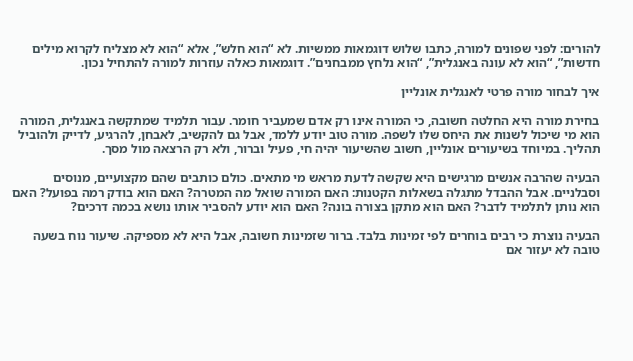להורים: לפני שפונים למורה, כתבו שלוש דוגמאות ממשיות. לא “הוא חלש”, אלא “הוא לא מצליח לקרוא מילים חדשות”, “הוא לא עונה באנגלית”, “הוא נלחץ ממבחנים”. דוגמאות כאלה עוזרות למורה להתחיל נכון.

איך לבחור מורה פרטי לאנגלית אונליין

בחירת מורה היא החלטה חשובה, כי המורה אינו רק אדם שמעביר חומר. עבור תלמיד שמתקשה באנגלית, המורה הוא מי שיכול לשנות את היחס שלו לשפה. מורה טוב יודע ללמד, אבל גם להקשיב, לאבחן, להרגיע, לדייק ולהוביל תהליך. במיוחד בשיעורים אונליין, חשוב שהשיעור יהיה חי, פעיל וברור, ולא רק הרצאה מול מסך.

הבעיה שהרבה אנשים מרגישים היא שקשה לדעת מראש מי מתאים. כולם כותבים שהם מקצועיים, מנוסים וסבלניים. אבל ההבדל מתגלה בשאלות הקטנות: האם המורה שואל מה המטרה? האם הוא בודק רמה בפועל? האם הוא נותן לתלמיד לדבר? האם הוא מתקן בצורה בונה? האם הוא יודע להסביר אותו נושא בכמה דרכים?

הבעיה נוצרת כי רבים בוחרים לפי זמינות בלבד. ברור שזמינות חשובה, אבל היא לא מספיקה. שיעור נוח בשעה טובה לא יעזור אם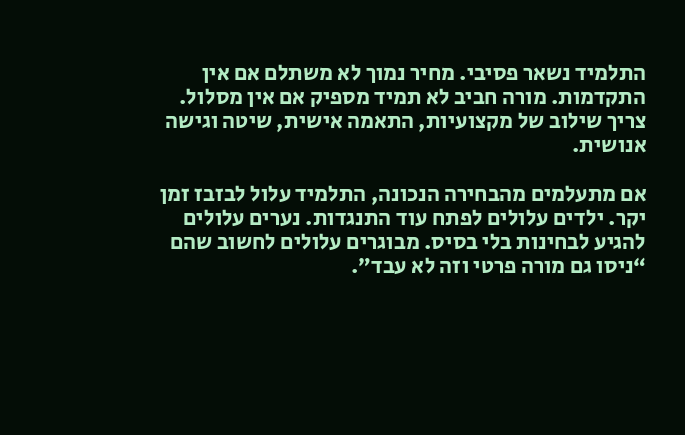התלמיד נשאר פסיבי. מחיר נמוך לא משתלם אם אין התקדמות. מורה חביב לא תמיד מספיק אם אין מסלול. צריך שילוב של מקצועיות, התאמה אישית, שיטה וגישה אנושית.

אם מתעלמים מהבחירה הנכונה, התלמיד עלול לבזבז זמן יקר. ילדים עלולים לפתח עוד התנגדות. נערים עלולים להגיע לבחינות בלי בסיס. מבוגרים עלולים לחשוב שהם “ניסו גם מורה פרטי וזה לא עבד”.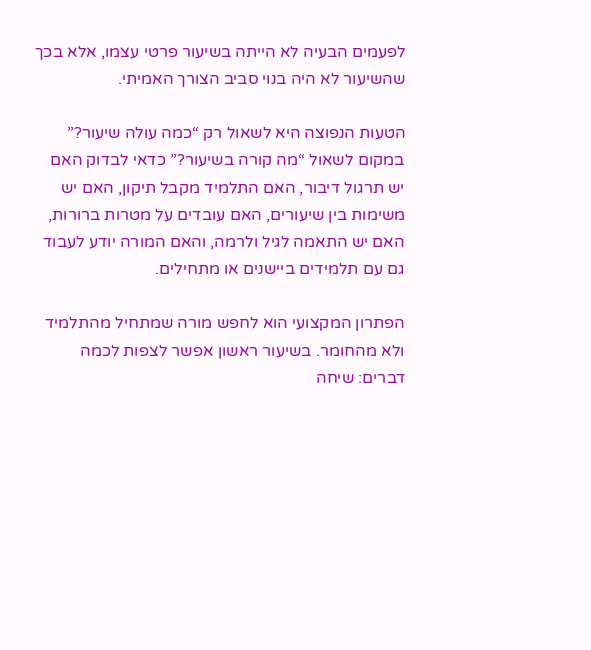לפעמים הבעיה לא הייתה בשיעור פרטי עצמו, אלא בכך שהשיעור לא היה בנוי סביב הצורך האמיתי.

הטעות הנפוצה היא לשאול רק “כמה עולה שיעור?” במקום לשאול “מה קורה בשיעור?” כדאי לבדוק האם יש תרגול דיבור, האם התלמיד מקבל תיקון, האם יש משימות בין שיעורים, האם עובדים על מטרות ברורות, האם יש התאמה לגיל ולרמה, והאם המורה יודע לעבוד גם עם תלמידים ביישנים או מתחילים.

הפתרון המקצועי הוא לחפש מורה שמתחיל מהתלמיד ולא מהחומר. בשיעור ראשון אפשר לצפות לכמה דברים: שיחה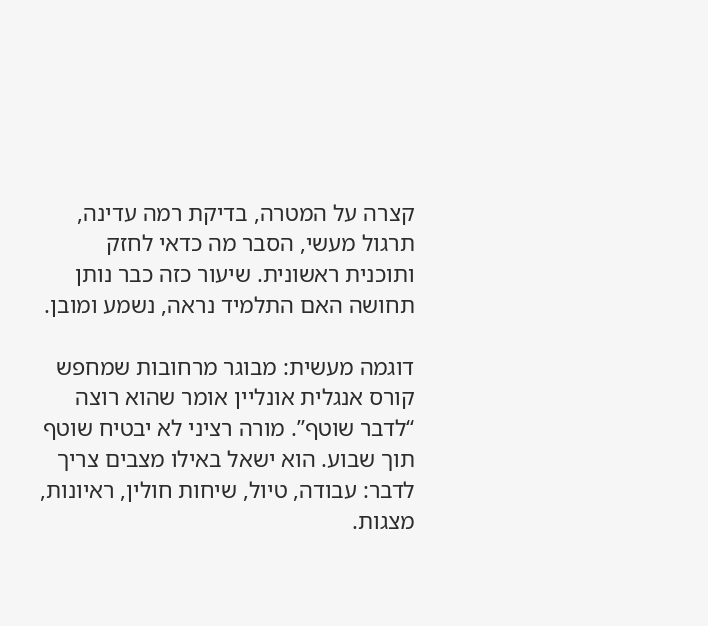קצרה על המטרה, בדיקת רמה עדינה, תרגול מעשי, הסבר מה כדאי לחזק ותוכנית ראשונית. שיעור כזה כבר נותן תחושה האם התלמיד נראה, נשמע ומובן.

דוגמה מעשית: מבוגר מרחובות שמחפש קורס אנגלית אונליין אומר שהוא רוצה “לדבר שוטף”. מורה רציני לא יבטיח שוטף תוך שבוע. הוא ישאל באילו מצבים צריך לדבר: עבודה, טיול, שיחות חולין, ראיונות, מצגות.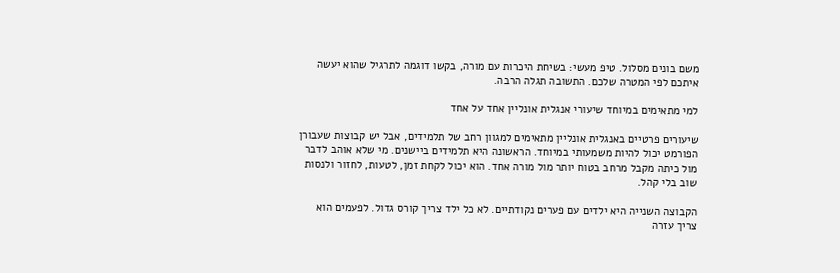משם בונים מסלול. טיפ מעשי: בשיחת היכרות עם מורה, בקשו דוגמה לתרגיל שהוא יעשה איתכם לפי המטרה שלכם. התשובה תגלה הרבה.

למי מתאימים במיוחד שיעורי אנגלית אונליין אחד על אחד

שיעורים פרטיים באנגלית אונליין מתאימים למגוון רחב של תלמידים, אבל יש קבוצות שעבורן הפורמט יכול להיות משמעותי במיוחד. הראשונה היא תלמידים ביישנים. מי שלא אוהב לדבר מול כיתה מקבל מרחב בטוח יותר מול מורה אחד. הוא יכול לקחת זמן, לטעות, לחזור ולנסות שוב בלי קהל.

הקבוצה השנייה היא ילדים עם פערים נקודתיים. לא כל ילד צריך קורס גדול. לפעמים הוא צריך עזרה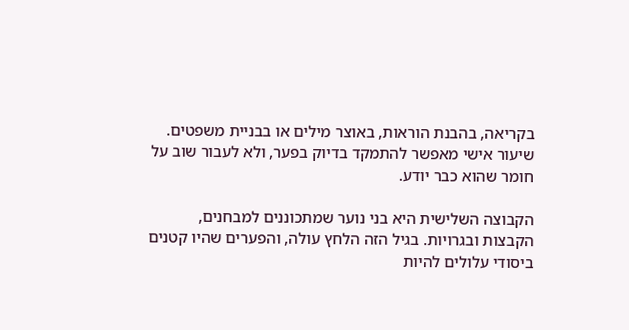בקריאה, בהבנת הוראות, באוצר מילים או בבניית משפטים. שיעור אישי מאפשר להתמקד בדיוק בפער, ולא לעבור שוב על חומר שהוא כבר יודע.

הקבוצה השלישית היא בני נוער שמתכוננים למבחנים, הקבצות ובגרויות. בגיל הזה הלחץ עולה, והפערים שהיו קטנים ביסודי עלולים להיות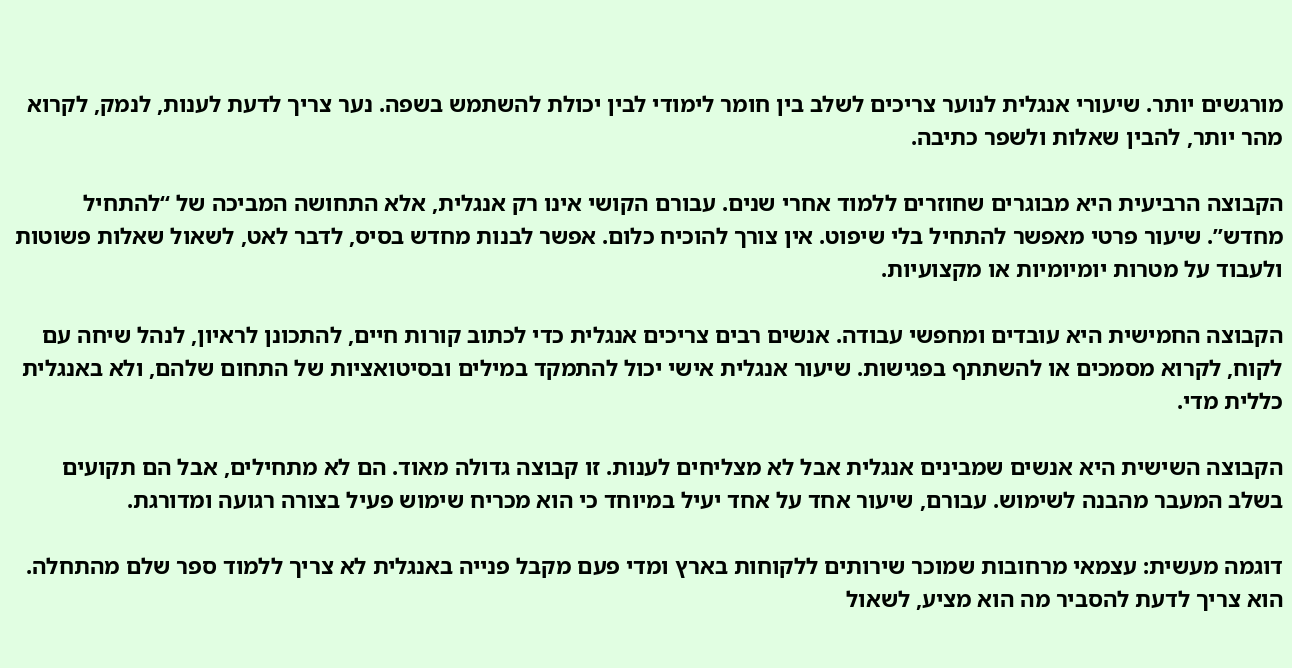מורגשים יותר. שיעורי אנגלית לנוער צריכים לשלב בין חומר לימודי לבין יכולת להשתמש בשפה. נער צריך לדעת לענות, לנמק, לקרוא מהר יותר, להבין שאלות ולשפר כתיבה.

הקבוצה הרביעית היא מבוגרים שחוזרים ללמוד אחרי שנים. עבורם הקושי אינו רק אנגלית, אלא התחושה המביכה של “להתחיל מחדש”. שיעור פרטי מאפשר להתחיל בלי שיפוט. אין צורך להוכיח כלום. אפשר לבנות מחדש בסיס, לדבר לאט, לשאול שאלות פשוטות ולעבוד על מטרות יומיומיות או מקצועיות.

הקבוצה החמישית היא עובדים ומחפשי עבודה. אנשים רבים צריכים אנגלית כדי לכתוב קורות חיים, להתכונן לראיון, לנהל שיחה עם לקוח, לקרוא מסמכים או להשתתף בפגישות. שיעור אנגלית אישי יכול להתמקד במילים ובסיטואציות של התחום שלהם, ולא באנגלית כללית מדי.

הקבוצה השישית היא אנשים שמבינים אנגלית אבל לא מצליחים לענות. זו קבוצה גדולה מאוד. הם לא מתחילים, אבל הם תקועים בשלב המעבר מהבנה לשימוש. עבורם, שיעור אחד על אחד יעיל במיוחד כי הוא מכריח שימוש פעיל בצורה רגועה ומדורגת.

דוגמה מעשית: עצמאי מרחובות שמוכר שירותים ללקוחות בארץ ומדי פעם מקבל פנייה באנגלית לא צריך ללמוד ספר שלם מהתחלה. הוא צריך לדעת להסביר מה הוא מציע, לשאול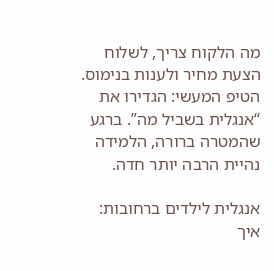מה הלקוח צריך, לשלוח הצעת מחיר ולענות בנימוס. הטיפ המעשי: הגדירו את “אנגלית בשביל מה”. ברגע שהמטרה ברורה, הלמידה נהיית הרבה יותר חדה.

אנגלית לילדים ברחובות: איך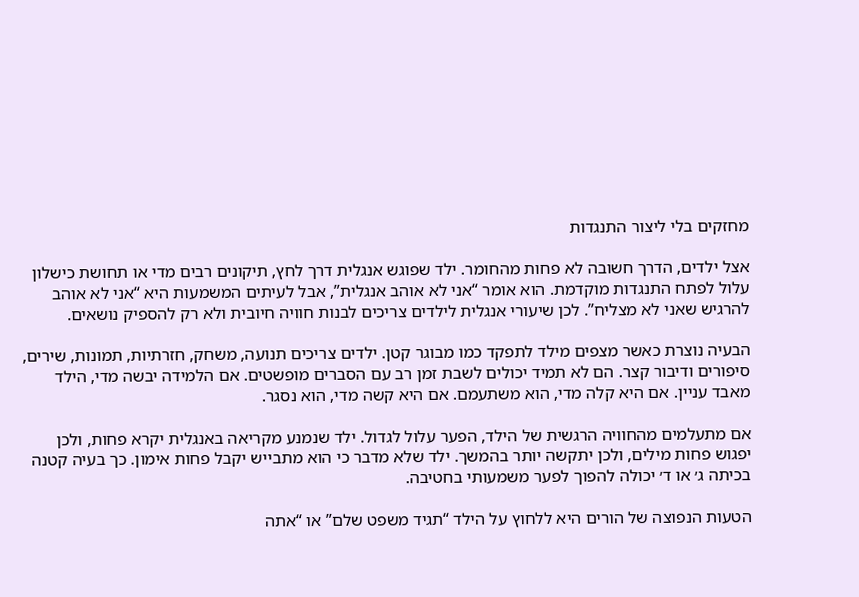מחזקים בלי ליצור התנגדות

אצל ילדים, הדרך חשובה לא פחות מהחומר. ילד שפוגש אנגלית דרך לחץ, תיקונים רבים מדי או תחושת כישלון עלול לפתח התנגדות מוקדמת. הוא אומר “אני לא אוהב אנגלית”, אבל לעיתים המשמעות היא “אני לא אוהב להרגיש שאני לא מצליח”. לכן שיעורי אנגלית לילדים צריכים לבנות חוויה חיובית ולא רק להספיק נושאים.

הבעיה נוצרת כאשר מצפים מילד לתפקד כמו מבוגר קטן. ילדים צריכים תנועה, משחק, חזרתיות, תמונות, שירים, סיפורים ודיבור קצר. הם לא תמיד יכולים לשבת זמן רב עם הסברים מופשטים. אם הלמידה יבשה מדי, הילד מאבד עניין. אם היא קלה מדי, הוא משתעמם. אם היא קשה מדי, הוא נסגר.

אם מתעלמים מהחוויה הרגשית של הילד, הפער עלול לגדול. ילד שנמנע מקריאה באנגלית יקרא פחות, ולכן יפגוש פחות מילים, ולכן יתקשה יותר בהמשך. ילד שלא מדבר כי הוא מתבייש יקבל פחות אימון. כך בעיה קטנה בכיתה ג׳ או ד׳ יכולה להפוך לפער משמעותי בחטיבה.

הטעות הנפוצה של הורים היא ללחוץ על הילד “תגיד משפט שלם” או “אתה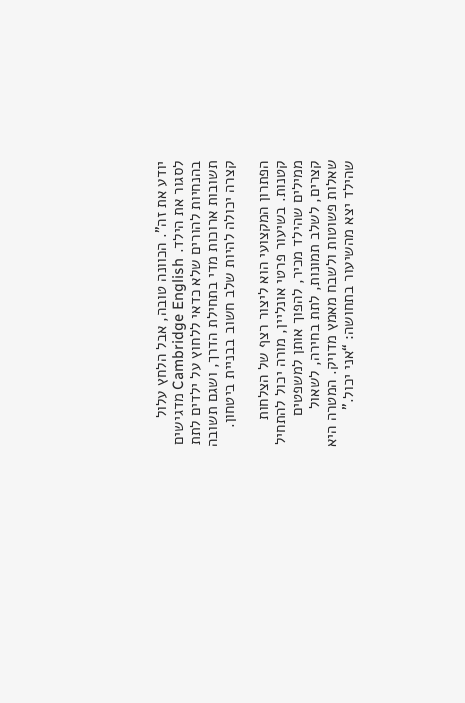יודע את זה”. הכוונה טובה, אבל הלחץ עלול לסגור את הילד. Cambridge English מדגישים בהנחיות להורים שלא כדאי ללחוץ על ילדים לתת תשובות ארוכות מדי בתחילת הדרך, ושגם תשובה קצרה יכולה להיות שלב חשוב בבניית ביטחון.

הפתרון המקצועי הוא ליצור רצף של הצלחות קטנות. בשיעור פרטי אונליין, מורה יכול להתחיל ממילים שהילד מכיר, להפוך אותן למשפטים קצרים, לשלב תמונות, לתת בחירה, לשאול שאלות פשוטות ולשבח מאמץ מדויק. המטרה היא שהילד יצא מהשיעור בתחושה: “אני יכול.”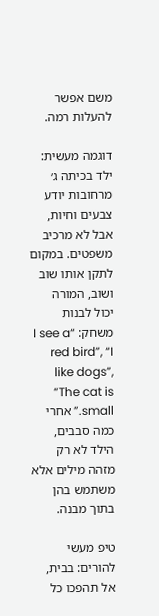משם אפשר להעלות רמה.

דוגמה מעשית: ילד בכיתה ג׳ מרחובות יודע צבעים וחיות, אבל לא מרכיב משפטים. במקום לתקן אותו שוב ושוב, המורה יכול לבנות משחק: “I see a red bird”, “I like dogs”, “The cat is small.” אחרי כמה סבבים, הילד לא רק מזהה מילים אלא משתמש בהן בתוך מבנה.

טיפ מעשי להורים: בבית, אל תהפכו כל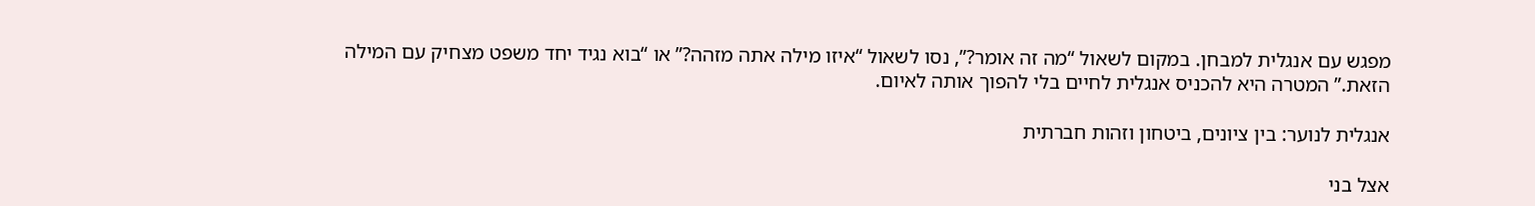מפגש עם אנגלית למבחן. במקום לשאול “מה זה אומר?”, נסו לשאול “איזו מילה אתה מזהה?” או “בוא נגיד יחד משפט מצחיק עם המילה הזאת.” המטרה היא להכניס אנגלית לחיים בלי להפוך אותה לאיום.

אנגלית לנוער: בין ציונים, ביטחון וזהות חברתית

אצל בני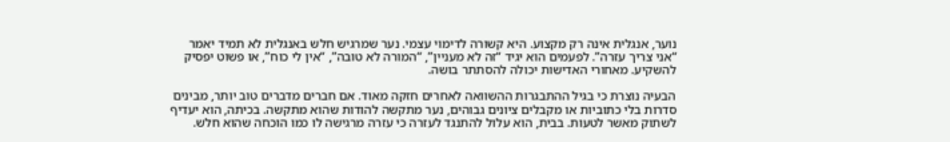נוער, אנגלית אינה רק מקצוע. היא קשורה לדימוי עצמי. נער שמרגיש חלש באנגלית לא תמיד יאמר “אני צריך עזרה”. לפעמים הוא יגיד “זה לא מעניין”, “המורה לא טובה”, “אין לי כוח”, או פשוט יפסיק להשקיע. מאחורי האדישות יכולה להסתתר בושה.

הבעיה נוצרת כי בגיל ההתבגרות ההשוואה לאחרים חזקה מאוד. אם חברים מדברים טוב יותר, מבינים סדרות בלי כתוביות או מקבלים ציונים גבוהים, נער מתקשה להודות שהוא מתקשה. בכיתה, הוא יעדיף לשתוק מאשר לטעות. בבית, הוא עלול להתנגד לעזרה כי עזרה מרגישה לו כמו הוכחה שהוא חלש.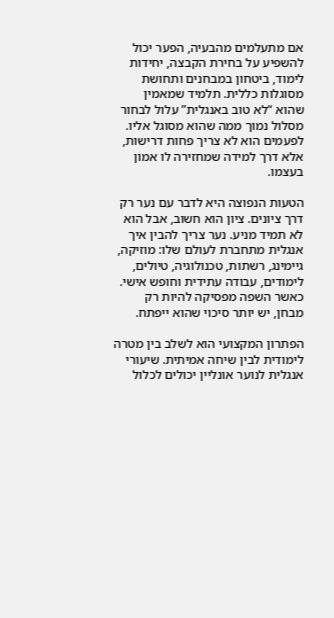אם מתעלמים מהבעיה, הפער יכול להשפיע על בחירת הקבצה, יחידות לימוד, ביטחון במבחנים ותחושת מסוגלות כללית. תלמיד שמאמין שהוא “לא טוב באנגלית” עלול לבחור מסלול נמוך ממה שהוא מסוגל אליו. לפעמים הוא לא צריך פחות דרישות, אלא דרך למידה שמחזירה לו אמון בעצמו.

הטעות הנפוצה היא לדבר עם נער רק דרך ציונים. ציון הוא חשוב, אבל הוא לא תמיד מניע. נער צריך להבין איך אנגלית מתחברת לעולם שלו: מוזיקה, גיימינג, רשתות, טכנולוגיה, טיולים, לימודים, עבודה עתידית וחופש אישי. כאשר השפה מפסיקה להיות רק מבחן, יש יותר סיכוי שהוא ייפתח.

הפתרון המקצועי הוא לשלב בין מטרה לימודית לבין שיחה אמיתית. שיעורי אנגלית לנוער אונליין יכולים לכלול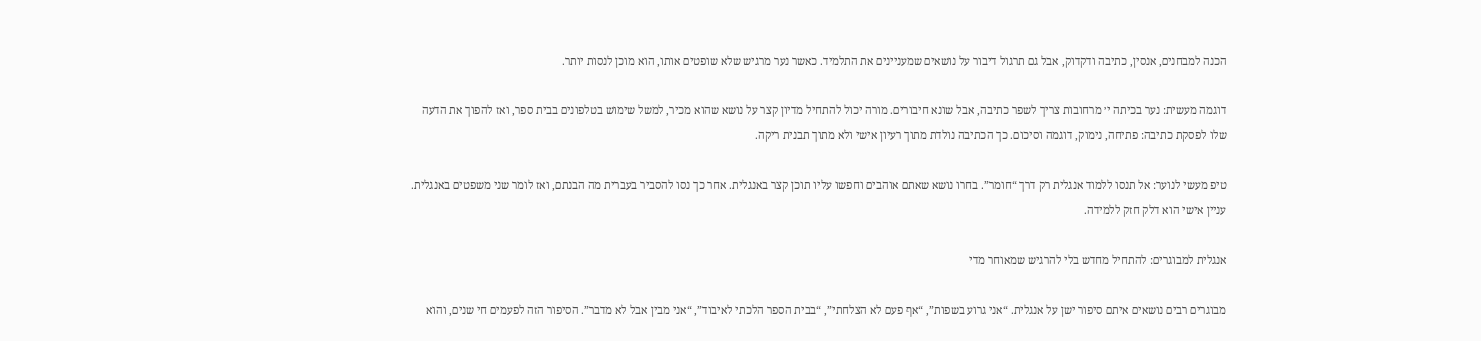הכנה למבחנים, אנסין, כתיבה ודקדוק, אבל גם תרגול דיבור על נושאים שמעניינים את התלמיד. כאשר נער מרגיש שלא שופטים אותו, הוא מוכן לנסות יותר.

דוגמה מעשית: נער בכיתה י׳ מרחובות צריך לשפר כתיבה, אבל שונא חיבורים. מורה יכול להתחיל מדיון קצר על נושא שהוא מכיר, למשל שימוש בטלפונים בבית ספר, ואז להפוך את הדעה שלו לפסקת כתיבה: פתיחה, נימוק, דוגמה וסיכום. כך הכתיבה נולדת מתוך רעיון אישי ולא מתוך תבנית ריקה.

טיפ מעשי לנוער: אל תנסו ללמוד אנגלית רק דרך “חומר”. בחרו נושא שאתם אוהבים וחפשו עליו תוכן קצר באנגלית. אחר כך נסו להסביר בעברית מה הבנתם, ואז לומר שני משפטים באנגלית. עניין אישי הוא דלק חזק ללמידה.

אנגלית למבוגרים: להתחיל מחדש בלי להרגיש שמאוחר מדי

מבוגרים רבים נושאים איתם סיפור ישן על אנגלית. “אני גרוע בשפות”, “אף פעם לא הצלחתי”, “בבית הספר הלכתי לאיבוד”, “אני מבין אבל לא מדבר”. הסיפור הזה לפעמים חי שנים, והוא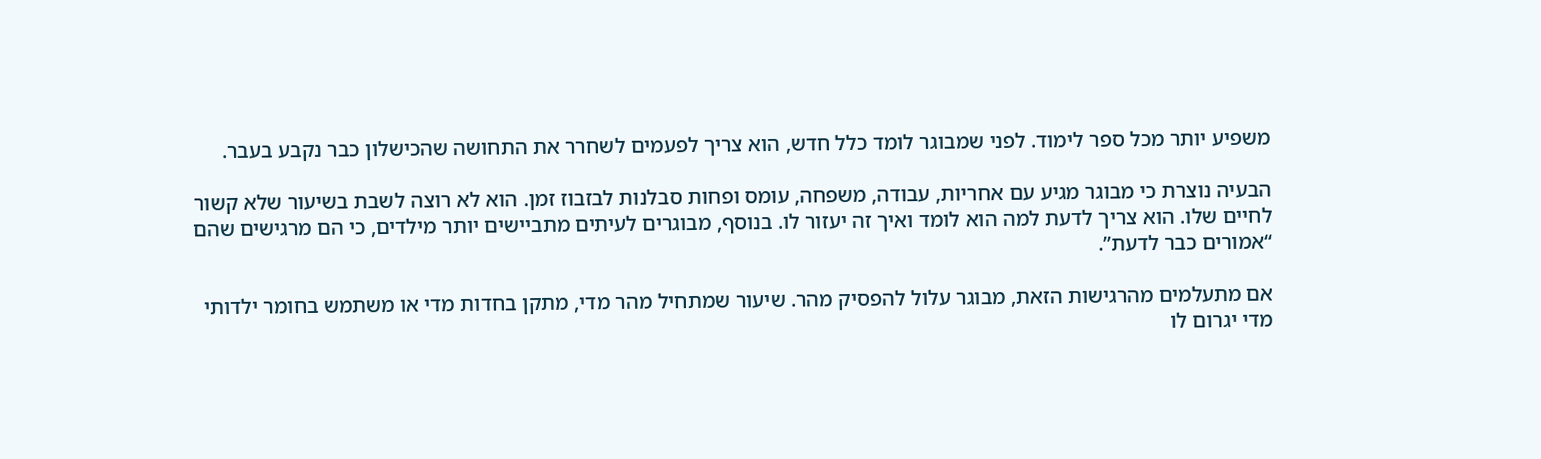משפיע יותר מכל ספר לימוד. לפני שמבוגר לומד כלל חדש, הוא צריך לפעמים לשחרר את התחושה שהכישלון כבר נקבע בעבר.

הבעיה נוצרת כי מבוגר מגיע עם אחריות, עבודה, משפחה, עומס ופחות סבלנות לבזבוז זמן. הוא לא רוצה לשבת בשיעור שלא קשור לחיים שלו. הוא צריך לדעת למה הוא לומד ואיך זה יעזור לו. בנוסף, מבוגרים לעיתים מתביישים יותר מילדים, כי הם מרגישים שהם “אמורים כבר לדעת”.

אם מתעלמים מהרגישות הזאת, מבוגר עלול להפסיק מהר. שיעור שמתחיל מהר מדי, מתקן בחדות מדי או משתמש בחומר ילדותי מדי יגרום לו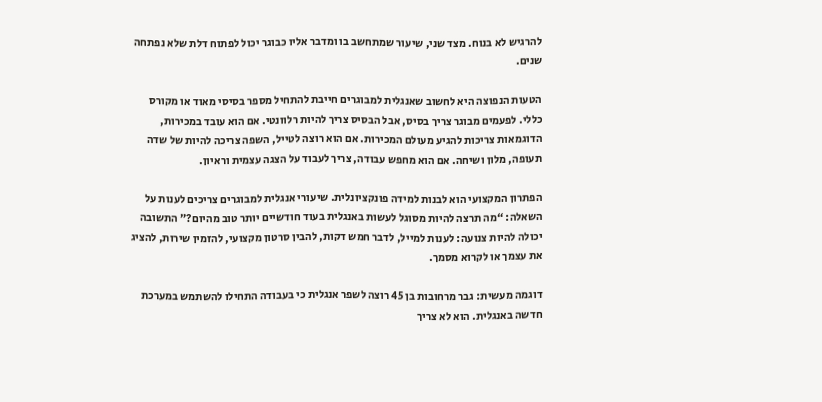להרגיש לא בנוח. מצד שני, שיעור שמתחשב בו ומדבר אליו כבוגר יכול לפתוח דלת שלא נפתחה שנים.

הטעות הנפוצה היא לחשוב שאנגלית למבוגרים חייבת להתחיל מספר בסיסי מאוד או מקורס כללי. לפעמים מבוגר צריך בסיס, אבל הבסיס צריך להיות רלוונטי. אם הוא עובד במכירות, הדוגמאות צריכות להגיע מעולם המכירות. אם הוא רוצה לטייל, השפה צריכה להיות של שדה תעופה, מלון ושיחה. אם הוא מחפש עבודה, צריך לעבוד על הצגה עצמית וראיון.

הפתרון המקצועי הוא לבנות למידה פונקציונלית. שיעורי אנגלית למבוגרים צריכים לענות על השאלה: “מה תרצה להיות מסוגל לעשות באנגלית בעוד חודשיים יותר טוב מהיום?” התשובה יכולה להיות צנועה: לענות למייל, לדבר חמש דקות, להבין סרטון מקצועי, להזמין שירות, להציג את עצמך או לקרוא מסמך.

דוגמה מעשית: גבר מרחובות בן 45 רוצה לשפר אנגלית כי בעבודה התחילו להשתמש במערכת חדשה באנגלית. הוא לא צריך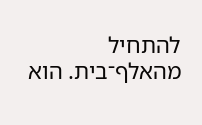להתחיל מהאלף־בית. הוא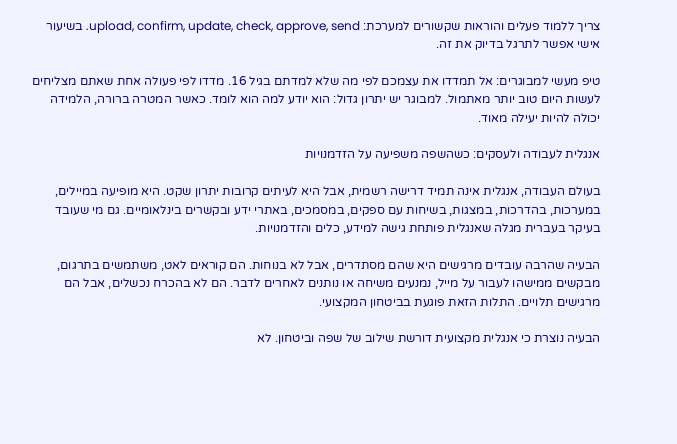צריך ללמוד פעלים והוראות שקשורים למערכת: upload, confirm, update, check, approve, send. בשיעור אישי אפשר לתרגל בדיוק את זה.

טיפ מעשי למבוגרים: אל תמדדו את עצמכם לפי מה שלא למדתם בגיל 16. מדדו לפי פעולה אחת שאתם מצליחים לעשות היום טוב יותר מאתמול. למבוגר יש יתרון גדול: הוא יודע למה הוא לומד. כאשר המטרה ברורה, הלמידה יכולה להיות יעילה מאוד.

אנגלית לעבודה ולעסקים: כשהשפה משפיעה על הזדמנויות

בעולם העבודה, אנגלית אינה תמיד דרישה רשמית, אבל היא לעיתים קרובות יתרון שקט. היא מופיעה במיילים, במערכות, בהדרכות, במצגות, בשיחות עם ספקים, במסמכים, באתרי ידע ובקשרים בינלאומיים. גם מי שעובד בעיקר בעברית מגלה שאנגלית פותחת גישה למידע, כלים והזדמנויות.

הבעיה שהרבה עובדים מרגישים היא שהם מסתדרים, אבל לא בנוחות. הם קוראים לאט, משתמשים בתרגום, מבקשים ממישהו לעבור על מייל, נמנעים משיחה או נותנים לאחרים לדבר. הם לא בהכרח נכשלים, אבל הם מרגישים תלויים. התלות הזאת פוגעת בביטחון המקצועי.

הבעיה נוצרת כי אנגלית מקצועית דורשת שילוב של שפה וביטחון. לא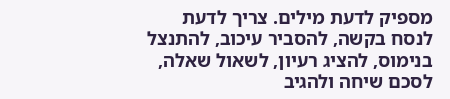מספיק לדעת מילים. צריך לדעת לנסח בקשה, להסביר עיכוב, להתנצל בנימוס, להציג רעיון, לשאול שאלה, לסכם שיחה ולהגיב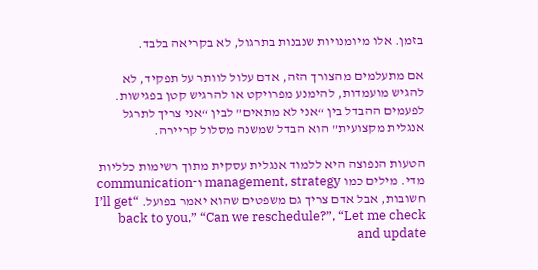בזמן. אלו מיומנויות שנבנות בתרגול, לא בקריאה בלבד.

אם מתעלמים מהצורך הזה, אדם עלול לוותר על תפקיד, לא להגיש מועמדות, להימנע מפרויקט או להרגיש קטן בפגישות. לפעמים ההבדל בין “אני לא מתאים” לבין “אני צריך לתרגל אנגלית מקצועית” הוא הבדל שמשנה מסלול קריירה.

הטעות הנפוצה היא ללמוד אנגלית עסקית מתוך רשימות כלליות מדי. מילים כמו management, strategy ו־communication חשובות, אבל אדם צריך גם משפטים שהוא יאמר בפועל. “I’ll get back to you,” “Can we reschedule?”, “Let me check and update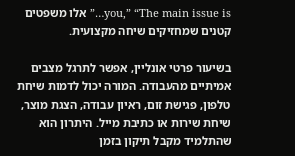you,” “The main issue is…” אלו משפטים קטנים שמחזיקים שיחה מקצועית.

בשיעור פרטי אונליין, אפשר לתרגל מצבים אמיתיים מהעבודה. המורה יכול לדמות שיחת טלפון, פגישת זום, ראיון עבודה, הצגת מוצר, שיחת שירות או כתיבת מייל. היתרון הוא שהתלמיד מקבל תיקון בזמן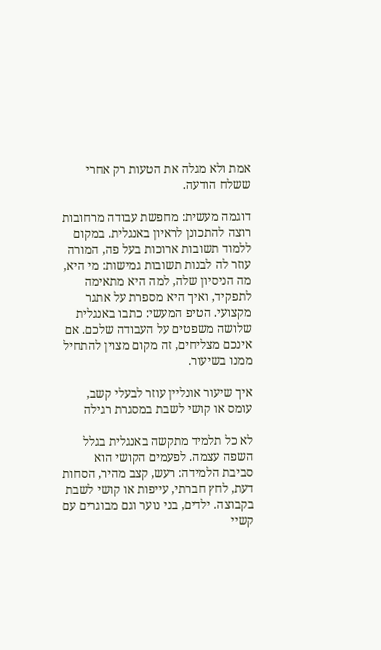אמת ולא מגלה את הטעות רק אחרי ששלח הודעה.

דוגמה מעשית: מחפשת עבודה מרחובות רוצה להתכונן לראיון באנגלית. במקום ללמוד תשובות ארוכות בעל פה, המורה עוזר לה לבנות תשובות גמישות: מי היא, מה הניסיון שלה, למה היא מתאימה לתפקיד, ואיך היא מספרת על אתגר מקצועי. הטיפ המעשי: כתבו באנגלית שלושה משפטים על העבודה שלכם. אם אינכם מצליחים, זה מקום מצוין להתחיל ממנו בשיעור.

איך שיעור אונליין עוזר לבעלי קשב, עומס או קושי לשבת במסגרת רגילה

לא כל תלמיד מתקשה באנגלית בגלל השפה עצמה. לפעמים הקושי הוא סביבת הלמידה: רעש, קצב מהיר, הסחות דעת, לחץ חברתי, עייפות או קושי לשבת בקבוצה. ילדים, בני נוער וגם מבוגרים עם קשיי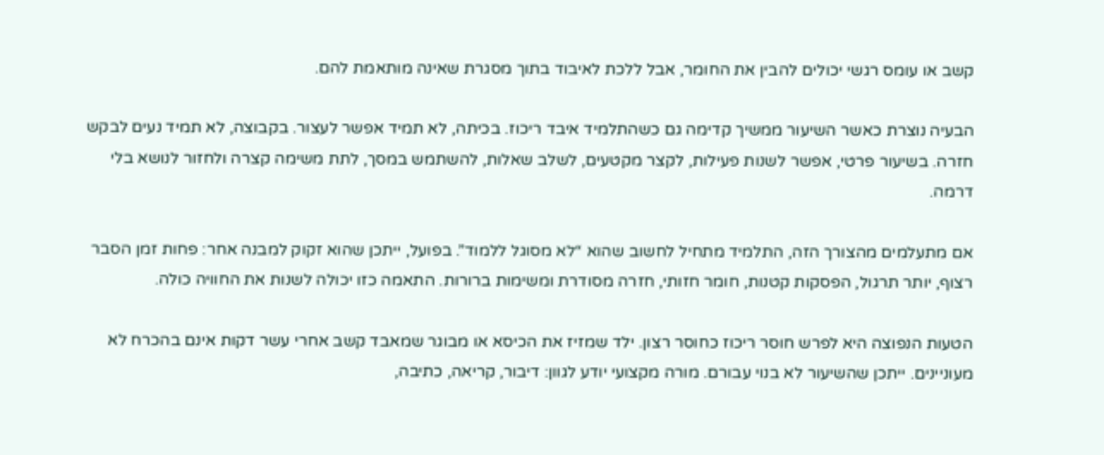קשב או עומס רגשי יכולים להבין את החומר, אבל ללכת לאיבוד בתוך מסגרת שאינה מותאמת להם.

הבעיה נוצרת כאשר השיעור ממשיך קדימה גם כשהתלמיד איבד ריכוז. בכיתה, לא תמיד אפשר לעצור. בקבוצה, לא תמיד נעים לבקש חזרה. בשיעור פרטי, אפשר לשנות פעילות, לקצר מקטעים, לשלב שאלות, להשתמש במסך, לתת משימה קצרה ולחזור לנושא בלי דרמה.

אם מתעלמים מהצורך הזה, התלמיד מתחיל לחשוב שהוא “לא מסוגל ללמוד”. בפועל, ייתכן שהוא זקוק למבנה אחר: פחות זמן הסבר רצוף, יותר תרגול, הפסקות קטנות, חומר חזותי, חזרה מסודרת ומשימות ברורות. התאמה כזו יכולה לשנות את החוויה כולה.

הטעות הנפוצה היא לפרש חוסר ריכוז כחוסר רצון. ילד שמזיז את הכיסא או מבוגר שמאבד קשב אחרי עשר דקות אינם בהכרח לא מעוניינים. ייתכן שהשיעור לא בנוי עבורם. מורה מקצועי יודע לגוון: דיבור, קריאה, כתיבה,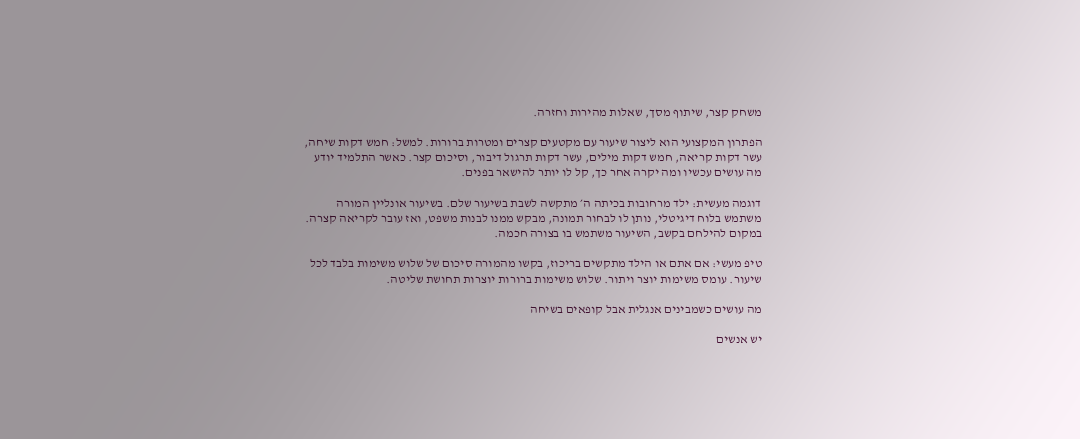משחק קצר, שיתוף מסך, שאלות מהירות וחזרה.

הפתרון המקצועי הוא ליצור שיעור עם מקטעים קצרים ומטרות ברורות. למשל: חמש דקות שיחה, עשר דקות קריאה, חמש דקות מילים, עשר דקות תרגול דיבור, וסיכום קצר. כאשר התלמיד יודע מה עושים עכשיו ומה יקרה אחר כך, קל לו יותר להישאר בפנים.

דוגמה מעשית: ילד מרחובות בכיתה ה׳ מתקשה לשבת בשיעור שלם. בשיעור אונליין המורה משתמש בלוח דיגיטלי, נותן לו לבחור תמונה, מבקש ממנו לבנות משפט, ואז עובר לקריאה קצרה. במקום להילחם בקשב, השיעור משתמש בו בצורה חכמה.

טיפ מעשי: אם אתם או הילד מתקשים בריכוז, בקשו מהמורה סיכום של שלוש משימות בלבד לכל שיעור. עומס משימות יוצר ויתור. שלוש משימות ברורות יוצרות תחושת שליטה.

מה עושים כשמבינים אנגלית אבל קופאים בשיחה

יש אנשים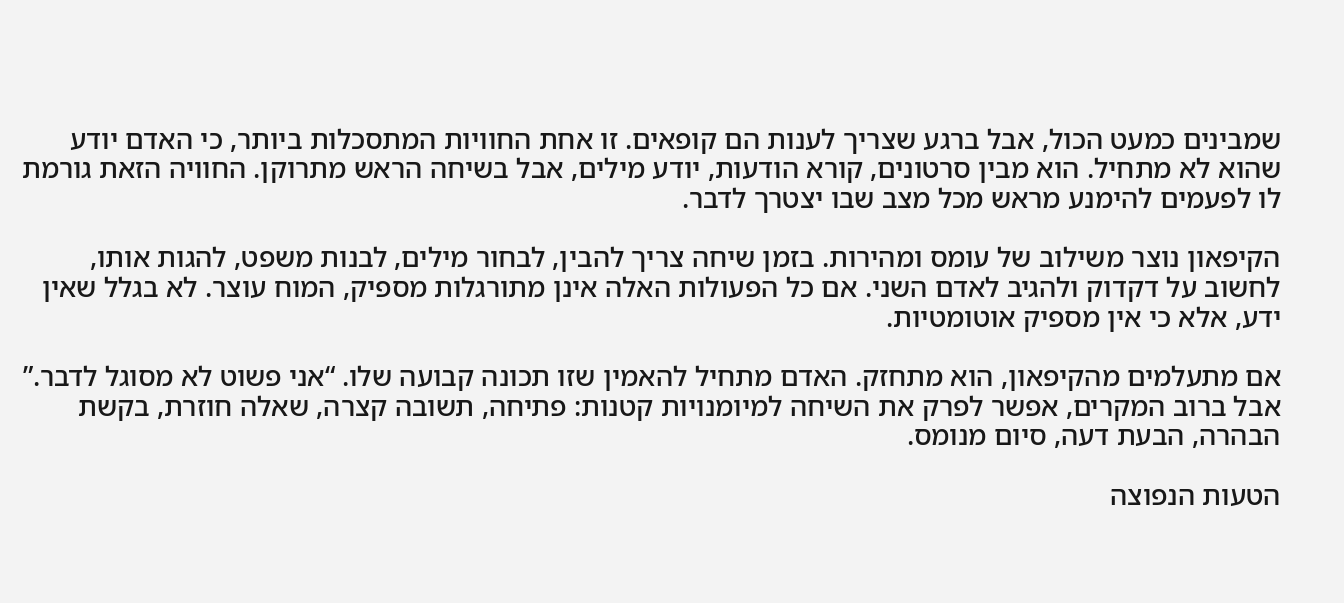שמבינים כמעט הכול, אבל ברגע שצריך לענות הם קופאים. זו אחת החוויות המתסכלות ביותר, כי האדם יודע שהוא לא מתחיל. הוא מבין סרטונים, קורא הודעות, יודע מילים, אבל בשיחה הראש מתרוקן. החוויה הזאת גורמת לו לפעמים להימנע מראש מכל מצב שבו יצטרך לדבר.

הקיפאון נוצר משילוב של עומס ומהירות. בזמן שיחה צריך להבין, לבחור מילים, לבנות משפט, להגות אותו, לחשוב על דקדוק ולהגיב לאדם השני. אם כל הפעולות האלה אינן מתורגלות מספיק, המוח עוצר. לא בגלל שאין ידע, אלא כי אין מספיק אוטומטיות.

אם מתעלמים מהקיפאון, הוא מתחזק. האדם מתחיל להאמין שזו תכונה קבועה שלו. “אני פשוט לא מסוגל לדבר.” אבל ברוב המקרים, אפשר לפרק את השיחה למיומנויות קטנות: פתיחה, תשובה קצרה, שאלה חוזרת, בקשת הבהרה, הבעת דעה, סיום מנומס.

הטעות הנפוצה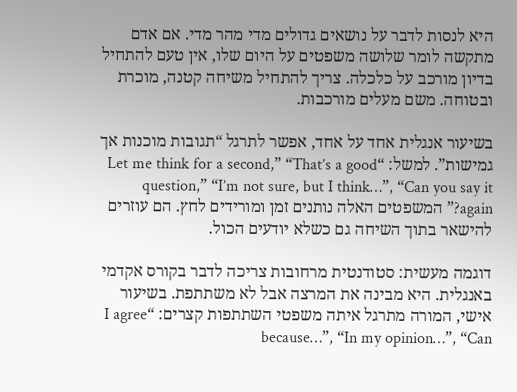היא לנסות לדבר על נושאים גדולים מדי מהר מדי. אם אדם מתקשה לומר שלושה משפטים על היום שלו, אין טעם להתחיל בדיון מורכב על כלכלה. צריך להתחיל משיחה קטנה, מוכרת ובטוחה. משם מעלים מורכבות.

בשיעור אנגלית אחד על אחד, אפשר לתרגל “תגובות מוכנות אך גמישות”. למשל: “Let me think for a second,” “That’s a good question,” “I’m not sure, but I think…”, “Can you say it again?” המשפטים האלה נותנים זמן ומורידים לחץ. הם עוזרים להישאר בתוך השיחה גם כשלא יודעים הכול.

דוגמה מעשית: סטודנטית מרחובות צריכה לדבר בקורס אקדמי באנגלית. היא מבינה את המרצה אבל לא משתתפת. בשיעור אישי, המורה מתרגל איתה משפטי השתתפות קצרים: “I agree because…”, “In my opinion…”, “Can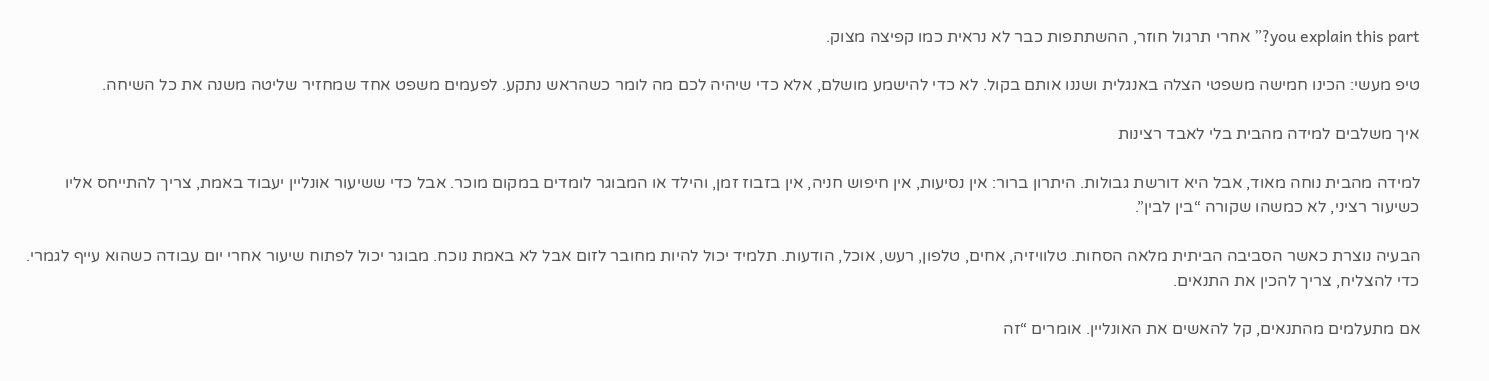you explain this part?” אחרי תרגול חוזר, ההשתתפות כבר לא נראית כמו קפיצה מצוק.

טיפ מעשי: הכינו חמישה משפטי הצלה באנגלית ושננו אותם בקול. לא כדי להישמע מושלם, אלא כדי שיהיה לכם מה לומר כשהראש נתקע. לפעמים משפט אחד שמחזיר שליטה משנה את כל השיחה.

איך משלבים למידה מהבית בלי לאבד רצינות

למידה מהבית נוחה מאוד, אבל היא דורשת גבולות. היתרון ברור: אין נסיעות, אין חיפוש חניה, אין בזבוז זמן, והילד או המבוגר לומדים במקום מוכר. אבל כדי ששיעור אונליין יעבוד באמת, צריך להתייחס אליו כשיעור רציני, לא כמשהו שקורה “בין לבין”.

הבעיה נוצרת כאשר הסביבה הביתית מלאה הסחות. טלוויזיה, אחים, טלפון, רעש, אוכל, הודעות. תלמיד יכול להיות מחובר לזום אבל לא באמת נוכח. מבוגר יכול לפתוח שיעור אחרי יום עבודה כשהוא עייף לגמרי. כדי להצליח, צריך להכין את התנאים.

אם מתעלמים מהתנאים, קל להאשים את האונליין. אומרים “זה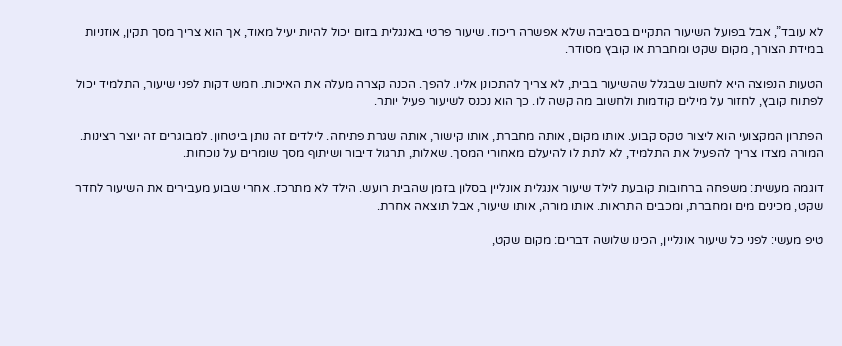לא עובד”, אבל בפועל השיעור התקיים בסביבה שלא אפשרה ריכוז. שיעור פרטי באנגלית בזום יכול להיות יעיל מאוד, אך הוא צריך מסך תקין, אוזניות במידת הצורך, מקום שקט ומחברת או קובץ מסודר.

הטעות הנפוצה היא לחשוב שבגלל שהשיעור בבית, לא צריך להתכונן אליו. להפך. הכנה קצרה מעלה את האיכות. חמש דקות לפני שיעור, התלמיד יכול לפתוח קובץ, לחזור על מילים קודמות ולחשוב מה קשה לו. כך הוא נכנס לשיעור פעיל יותר.

הפתרון המקצועי הוא ליצור טקס קבוע. אותו מקום, אותה מחברת, אותו קישור, אותה שגרת פתיחה. לילדים זה נותן ביטחון. למבוגרים זה יוצר רצינות. המורה מצדו צריך להפעיל את התלמיד, לא לתת לו להיעלם מאחורי המסך. שאלות, תרגול דיבור ושיתוף מסך שומרים על נוכחות.

דוגמה מעשית: משפחה ברחובות קובעת לילד שיעור אנגלית אונליין בסלון בזמן שהבית רועש. הילד לא מתרכז. אחרי שבוע מעבירים את השיעור לחדר שקט, מכינים מים ומחברת, ומכבים התראות. אותו מורה, אותו שיעור, אבל תוצאה אחרת.

טיפ מעשי: לפני כל שיעור אונליין, הכינו שלושה דברים: מקום שקט,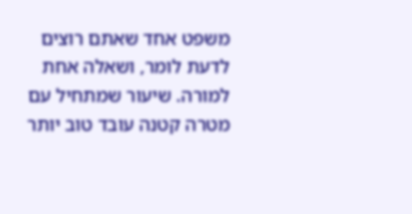משפט אחד שאתם רוצים לדעת לומר, ושאלה אחת למורה. שיעור שמתחיל עם מטרה קטנה עובד טוב יותר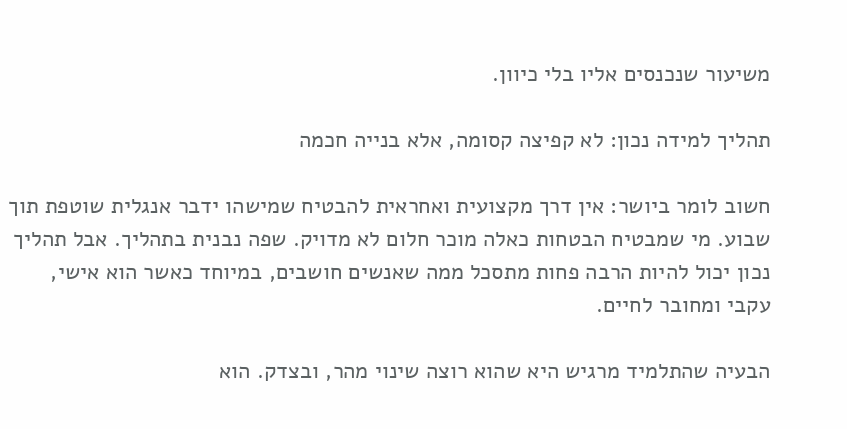משיעור שנכנסים אליו בלי כיוון.

תהליך למידה נכון: לא קפיצה קסומה, אלא בנייה חכמה

חשוב לומר ביושר: אין דרך מקצועית ואחראית להבטיח שמישהו ידבר אנגלית שוטפת תוך שבוע. מי שמבטיח הבטחות כאלה מוכר חלום לא מדויק. שפה נבנית בתהליך. אבל תהליך נכון יכול להיות הרבה פחות מתסכל ממה שאנשים חושבים, במיוחד כאשר הוא אישי, עקבי ומחובר לחיים.

הבעיה שהתלמיד מרגיש היא שהוא רוצה שינוי מהר, ובצדק. הוא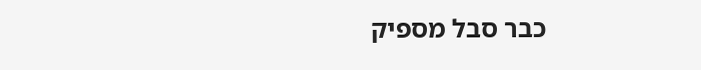כבר סבל מספיק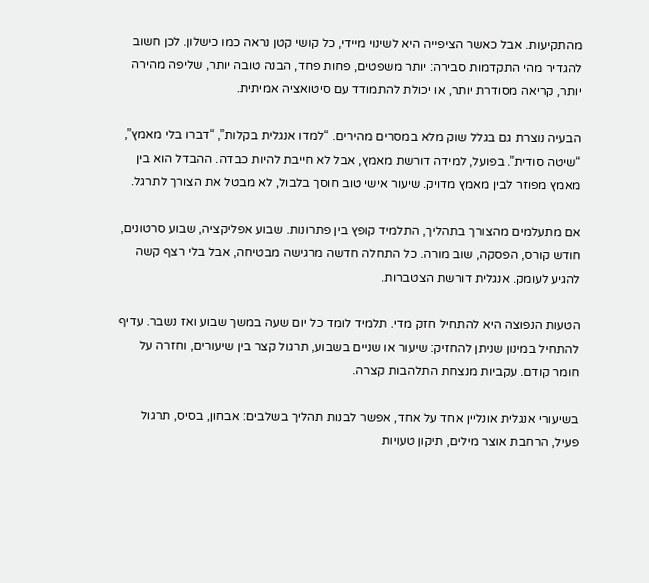מהתקיעות. אבל כאשר הציפייה היא לשינוי מיידי, כל קושי קטן נראה כמו כישלון. לכן חשוב להגדיר מהי התקדמות סבירה: יותר משפטים, פחות פחד, הבנה טובה יותר, שליפה מהירה יותר, קריאה מסודרת יותר, או יכולת להתמודד עם סיטואציה אמיתית.

הבעיה נוצרת גם בגלל שוק מלא במסרים מהירים. “למדו אנגלית בקלות”, “דברו בלי מאמץ”, “שיטה סודית”. בפועל, למידה דורשת מאמץ, אבל לא חייבת להיות כבדה. ההבדל הוא בין מאמץ מפוזר לבין מאמץ מדויק. שיעור אישי טוב חוסך בלבול, לא מבטל את הצורך לתרגל.

אם מתעלמים מהצורך בתהליך, התלמיד קופץ בין פתרונות. שבוע אפליקציה, שבוע סרטונים, חודש קורס, הפסקה, שוב מורה. כל התחלה חדשה מרגישה מבטיחה, אבל בלי רצף קשה להגיע לעומק. אנגלית דורשת הצטברות.

הטעות הנפוצה היא להתחיל חזק מדי. תלמיד לומד כל יום שעה במשך שבוע ואז נשבר. עדיף להתחיל במינון שניתן להחזיק: שיעור או שניים בשבוע, תרגול קצר בין שיעורים, וחזרה על חומר קודם. עקביות מנצחת התלהבות קצרה.

בשיעורי אנגלית אונליין אחד על אחד, אפשר לבנות תהליך בשלבים: אבחון, בסיס, תרגול פעיל, הרחבת אוצר מילים, תיקון טעויות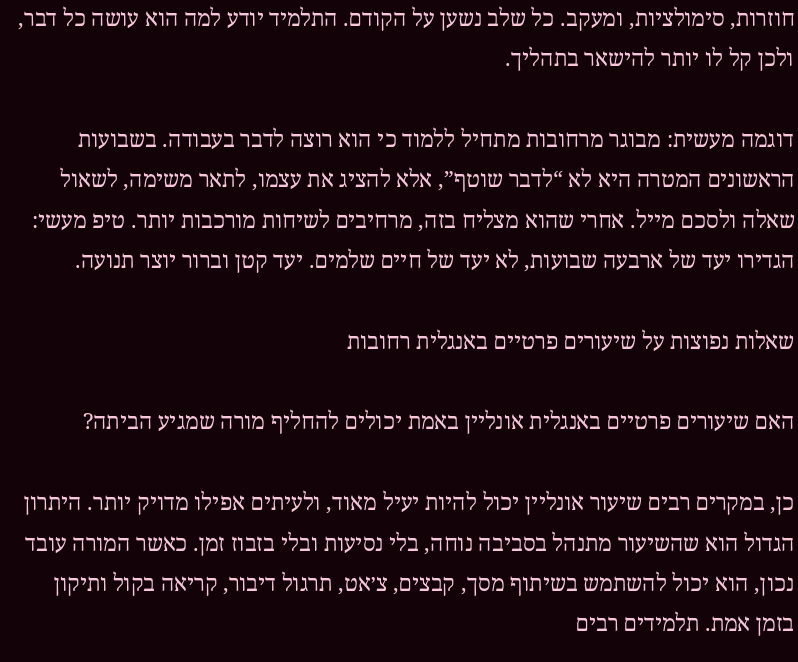חוזרות, סימולציות, ומעקב. כל שלב נשען על הקודם. התלמיד יודע למה הוא עושה כל דבר, ולכן קל לו יותר להישאר בתהליך.

דוגמה מעשית: מבוגר מרחובות מתחיל ללמוד כי הוא רוצה לדבר בעבודה. בשבועות הראשונים המטרה היא לא “לדבר שוטף”, אלא להציג את עצמו, לתאר משימה, לשאול שאלה ולסכם מייל. אחרי שהוא מצליח בזה, מרחיבים לשיחות מורכבות יותר. טיפ מעשי: הגדירו יעד של ארבעה שבועות, לא יעד של חיים שלמים. יעד קטן וברור יוצר תנועה.

שאלות נפוצות על שיעורים פרטיים באנגלית רחובות

האם שיעורים פרטיים באנגלית אונליין באמת יכולים להחליף מורה שמגיע הביתה?

כן, במקרים רבים שיעור אונליין יכול להיות יעיל מאוד, ולעיתים אפילו מדויק יותר. היתרון הגדול הוא שהשיעור מתנהל בסביבה נוחה, בלי נסיעות ובלי בזבוז זמן. כאשר המורה עובד נכון, הוא יכול להשתמש בשיתוף מסך, קבצים, צ׳אט, תרגול דיבור, קריאה בקול ותיקון בזמן אמת. תלמידים רבים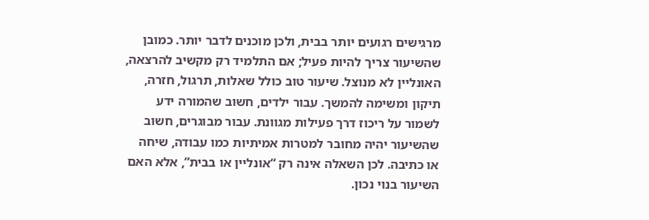מרגישים רגועים יותר בבית, ולכן מוכנים לדבר יותר. כמובן שהשיעור צריך להיות פעיל; אם התלמיד רק מקשיב להרצאה, האונליין לא מנוצל. שיעור טוב כולל שאלות, תרגול, חזרה, תיקון ומשימה להמשך. עבור ילדים, חשוב שהמורה ידע לשמור על ריכוז דרך פעילות מגוונת. עבור מבוגרים, חשוב שהשיעור יהיה מחובר למטרות אמיתיות כמו עבודה, שיחה או כתיבה. לכן השאלה אינה רק “אונליין או בבית”, אלא האם השיעור בנוי נכון.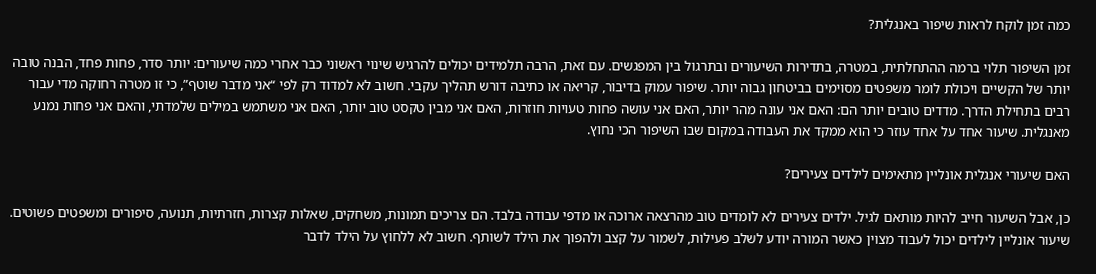כמה זמן לוקח לראות שיפור באנגלית?

זמן השיפור תלוי ברמה ההתחלתית, במטרה, בתדירות השיעורים ובתרגול בין המפגשים. עם זאת, הרבה תלמידים יכולים להרגיש שינוי ראשוני כבר אחרי כמה שיעורים: יותר סדר, פחות פחד, הבנה טובה יותר של הקשיים ויכולת לומר משפטים מסוימים בביטחון גבוה יותר. שיפור עמוק בדיבור, קריאה או כתיבה דורש תהליך עקבי. חשוב לא למדוד רק לפי “אני מדבר שוטף”, כי זו מטרה רחוקה מדי עבור רבים בתחילת הדרך. מדדים טובים יותר הם: האם אני עונה מהר יותר, האם אני עושה פחות טעויות חוזרות, האם אני מבין טקסט טוב יותר, האם אני משתמש במילים שלמדתי, והאם אני פחות נמנע מאנגלית. שיעור אחד על אחד עוזר כי הוא ממקד את העבודה במקום שבו השיפור הכי נחוץ.

האם שיעורי אנגלית אונליין מתאימים לילדים צעירים?

כן, אבל השיעור חייב להיות מותאם לגיל. ילדים צעירים לא לומדים טוב מהרצאה ארוכה או מדפי עבודה בלבד. הם צריכים תמונות, משחקים, שאלות קצרות, חזרתיות, תנועה, סיפורים ומשפטים פשוטים. שיעור אונליין לילדים יכול לעבוד מצוין כאשר המורה יודע לשלב פעילות, לשמור על קצב ולהפוך את הילד לשותף. חשוב לא ללחוץ על הילד לדבר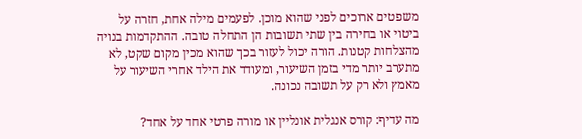משפטים ארוכים לפני שהוא מוכן. לפעמים מילה אחת, חזרה על ביטוי או בחירה בין שתי תשובות הן התחלה טובה. ההתקדמות בנויה מהצלחות קטנות. הורה יכול לעזור בכך שהוא מכין מקום שקט, לא מתערב יותר מדי בזמן השיעור, ומעודד את הילד אחרי השיעור על מאמץ ולא רק על תשובה נכונה.

מה עדיף: קורס אנגלית אונליין או מורה פרטי אחד על אחד?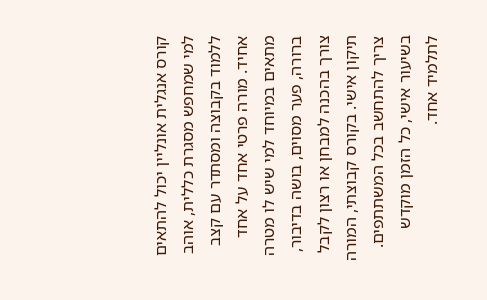קורס אנגלית אונליין יכול להתאים למי שמחפש מסגרת כללית, אוהב ללמוד בקבוצה ומסתדר עם קצב אחיד. מורה פרטי אחד על אחד מתאים במיוחד למי שיש לו מטרה ברורה, פער מסוים, בושה בדיבור, צורך בהכנה למבחן או רצון לקבל תיקון אישי. בקורס קבוצתי, המורה צריך להתחשב בכל המשתתפים. בשיעור אישי, כל הזמן מוקדש לתלמיד אחד.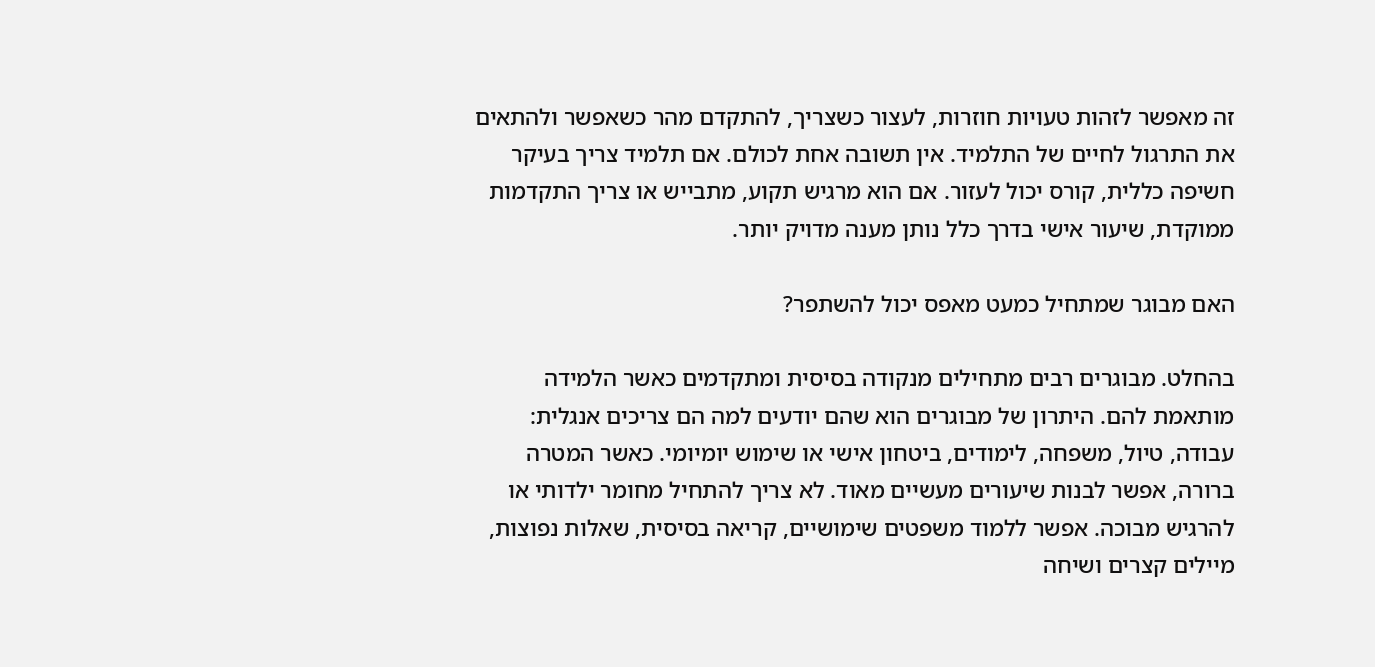זה מאפשר לזהות טעויות חוזרות, לעצור כשצריך, להתקדם מהר כשאפשר ולהתאים את התרגול לחיים של התלמיד. אין תשובה אחת לכולם. אם תלמיד צריך בעיקר חשיפה כללית, קורס יכול לעזור. אם הוא מרגיש תקוע, מתבייש או צריך התקדמות ממוקדת, שיעור אישי בדרך כלל נותן מענה מדויק יותר.

האם מבוגר שמתחיל כמעט מאפס יכול להשתפר?

בהחלט. מבוגרים רבים מתחילים מנקודה בסיסית ומתקדמים כאשר הלמידה מותאמת להם. היתרון של מבוגרים הוא שהם יודעים למה הם צריכים אנגלית: עבודה, טיול, משפחה, לימודים, ביטחון אישי או שימוש יומיומי. כאשר המטרה ברורה, אפשר לבנות שיעורים מעשיים מאוד. לא צריך להתחיל מחומר ילדותי או להרגיש מבוכה. אפשר ללמוד משפטים שימושיים, קריאה בסיסית, שאלות נפוצות, מיילים קצרים ושיחה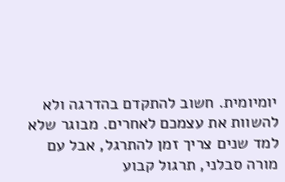יומיומית. חשוב להתקדם בהדרגה ולא להשוות את עצמכם לאחרים. מבוגר שלא למד שנים צריך זמן להתרגל, אבל עם מורה סבלני, תרגול קבוע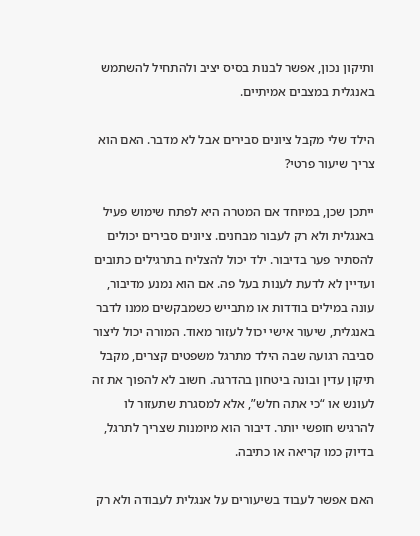ותיקון נכון, אפשר לבנות בסיס יציב ולהתחיל להשתמש באנגלית במצבים אמיתיים.

הילד שלי מקבל ציונים סבירים אבל לא מדבר. האם הוא צריך שיעור פרטי?

ייתכן שכן, במיוחד אם המטרה היא לפתח שימוש פעיל באנגלית ולא רק לעבור מבחנים. ציונים סבירים יכולים להסתיר פער בדיבור. ילד יכול להצליח בתרגילים כתובים ועדיין לא לדעת לענות בעל פה. אם הוא נמנע מדיבור, עונה במילים בודדות או מתבייש כשמבקשים ממנו לדבר באנגלית, שיעור אישי יכול לעזור מאוד. המורה יכול ליצור סביבה רגועה שבה הילד מתרגל משפטים קצרים, מקבל תיקון עדין ובונה ביטחון בהדרגה. חשוב לא להפוך את זה לעונש או “כי אתה חלש”, אלא למסגרת שתעזור לו להרגיש חופשי יותר. דיבור הוא מיומנות שצריך לתרגל, בדיוק כמו קריאה או כתיבה.

האם אפשר לעבוד בשיעורים על אנגלית לעבודה ולא רק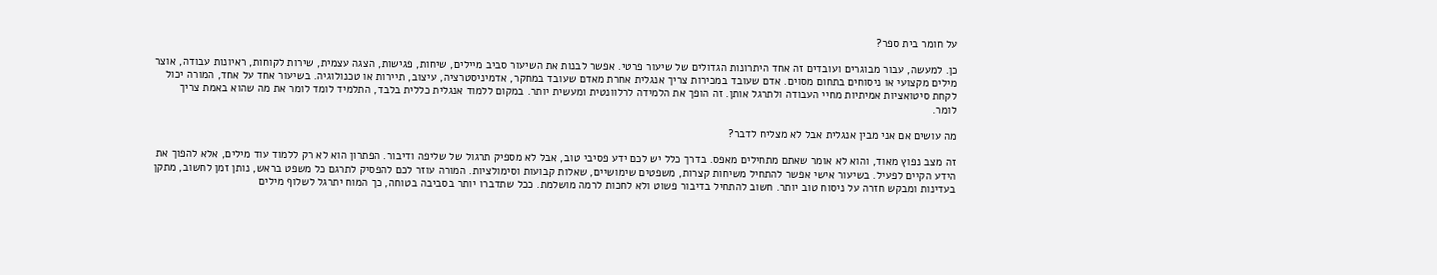על חומר בית ספר?

כן. למעשה, עבור מבוגרים ועובדים זה אחד היתרונות הגדולים של שיעור פרטי. אפשר לבנות את השיעור סביב מיילים, שיחות, פגישות, הצגה עצמית, שירות לקוחות, ראיונות עבודה, אוצר מילים מקצועי או ניסוחים בתחום מסוים. אדם שעובד במכירות צריך אנגלית אחרת מאדם שעובד במחקר, אדמיניסטרציה, עיצוב, תיירות או טכנולוגיה. בשיעור אחד על אחד, המורה יכול לקחת סיטואציות אמיתיות מחיי העבודה ולתרגל אותן. זה הופך את הלמידה לרלוונטית ומעשית יותר. במקום ללמוד אנגלית כללית בלבד, התלמיד לומד לומר את מה שהוא באמת צריך לומר.

מה עושים אם אני מבין אנגלית אבל לא מצליח לדבר?

זה מצב נפוץ מאוד, והוא לא אומר שאתם מתחילים מאפס. בדרך כלל יש לכם ידע פסיבי טוב, אבל לא מספיק תרגול של שליפה ודיבור. הפתרון הוא לא רק ללמוד עוד מילים, אלא להפוך את הידע הקיים לפעיל. בשיעור אישי אפשר להתחיל משיחות קצרות, משפטים שימושיים, שאלות קבועות וסימולציות. המורה עוזר לכם להפסיק לתרגם כל משפט בראש, נותן זמן לחשוב, מתקן בעדינות ומבקש חזרה על ניסוח טוב יותר. חשוב להתחיל בדיבור פשוט ולא לחכות לרמה מושלמת. ככל שתדברו יותר בסביבה בטוחה, כך המוח יתרגל לשלוף מילים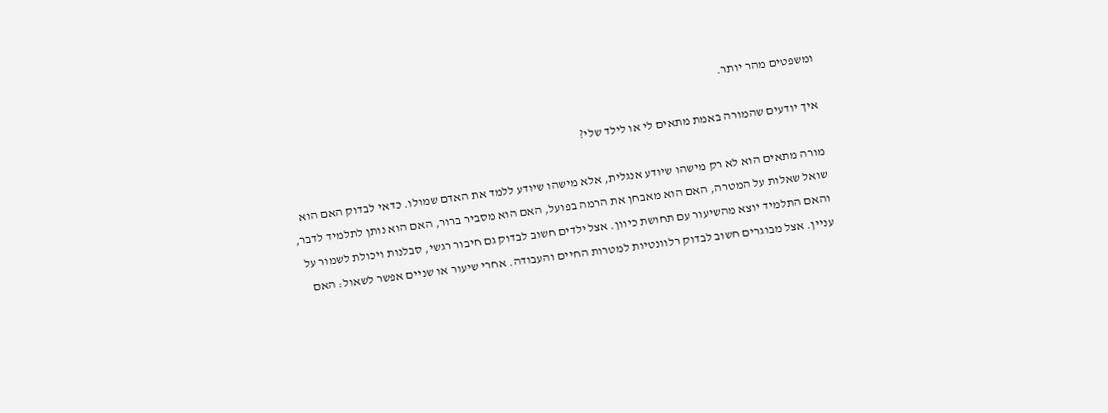ומשפטים מהר יותר.

איך יודעים שהמורה באמת מתאים לי או לילד שלי?

מורה מתאים הוא לא רק מישהו שיודע אנגלית, אלא מישהו שיודע ללמד את האדם שמולו. כדאי לבדוק האם הוא שואל שאלות על המטרה, האם הוא מאבחן את הרמה בפועל, האם הוא מסביר ברור, האם הוא נותן לתלמיד לדבר, והאם התלמיד יוצא מהשיעור עם תחושת כיוון. אצל ילדים חשוב לבדוק גם חיבור רגשי, סבלנות ויכולת לשמור על עניין. אצל מבוגרים חשוב לבדוק רלוונטיות למטרות החיים והעבודה. אחרי שיעור או שניים אפשר לשאול: האם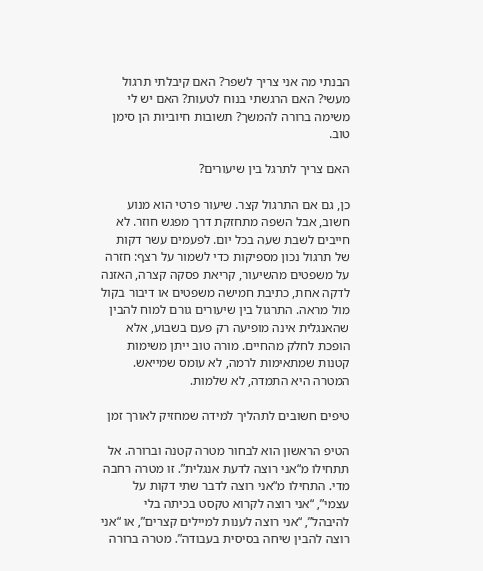הבנתי מה אני צריך לשפר? האם קיבלתי תרגול מעשי? האם הרגשתי בנוח לטעות? האם יש לי משימה ברורה להמשך? תשובות חיוביות הן סימן טוב.

האם צריך לתרגל בין שיעורים?

כן, גם אם התרגול קצר. שיעור פרטי הוא מנוע חשוב, אבל השפה מתחזקת דרך מפגש חוזר. לא חייבים לשבת שעה בכל יום. לפעמים עשר דקות של תרגול נכון מספיקות כדי לשמור על רצף: חזרה על משפטים מהשיעור, קריאת פסקה קצרה, האזנה לדקה אחת, כתיבת חמישה משפטים או דיבור בקול מול מראה. התרגול בין שיעורים גורם למוח להבין שהאנגלית אינה מופיעה רק פעם בשבוע, אלא הופכת לחלק מהחיים. מורה טוב ייתן משימות קטנות שמתאימות לרמה, לא עומס שמייאש. המטרה היא התמדה, לא שלמות.

טיפים חשובים לתהליך למידה שמחזיק לאורך זמן

הטיפ הראשון הוא לבחור מטרה קטנה וברורה. אל תתחילו מ“אני רוצה לדעת אנגלית”. זו מטרה רחבה מדי. התחילו מ“אני רוצה לדבר שתי דקות על עצמי”, “אני רוצה לקרוא טקסט בכיתה בלי להיבהל”, “אני רוצה לענות למיילים קצרים”, או “אני רוצה להבין שיחה בסיסית בעבודה”. מטרה ברורה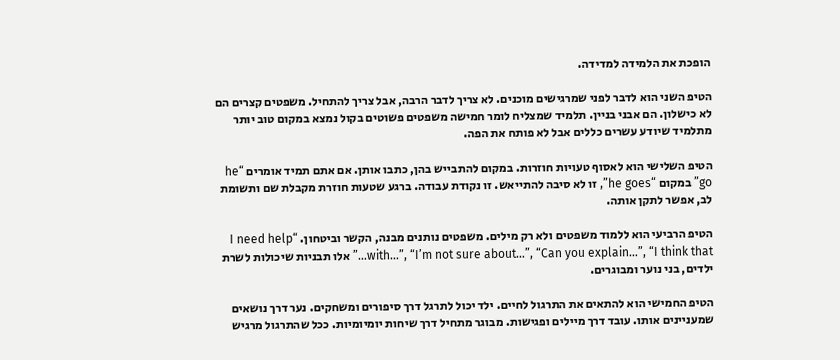הופכת את הלמידה למדידה.

הטיפ השני הוא לדבר לפני שמרגישים מוכנים. לא צריך לדבר הרבה, אבל צריך להתחיל. משפטים קצרים הם לא כישלון. הם אבני בניין. תלמיד שמצליח לומר חמישה משפטים פשוטים בקול נמצא במקום טוב יותר מתלמיד שיודע עשרים כללים אבל לא פותח את הפה.

הטיפ השלישי הוא לאסוף טעויות חוזרות. במקום להתבייש בהן, כתבו אותן. אם אתם תמיד אומרים “he go” במקום “he goes”, זו לא סיבה להתייאש. זו נקודת עבודה. ברגע שטעות חוזרת מקבלת שם ותשומת לב, אפשר לתקן אותה.

הטיפ הרביעי הוא ללמוד משפטים ולא רק מילים. משפטים נותנים מבנה, הקשר וביטחון. “I need help with…”, “I’m not sure about…”, “Can you explain…”, “I think that…” אלו תבניות שיכולות לשרת ילדים, בני נוער ומבוגרים.

הטיפ החמישי הוא להתאים את התרגול לחיים. ילד יכול לתרגל דרך סיפורים ומשחקים. נער דרך נושאים שמעניינים אותו. עובד דרך מיילים ופגישות. מבוגר מתחיל דרך שיחות יומיומיות. ככל שהתרגול מרגיש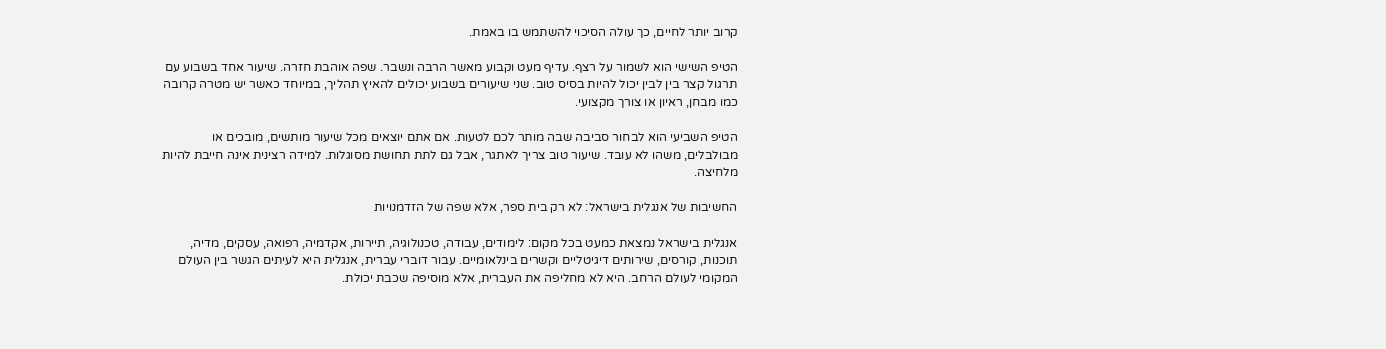קרוב יותר לחיים, כך עולה הסיכוי להשתמש בו באמת.

הטיפ השישי הוא לשמור על רצף. עדיף מעט וקבוע מאשר הרבה ונשבר. שפה אוהבת חזרה. שיעור אחד בשבוע עם תרגול קצר בין לבין יכול להיות בסיס טוב. שני שיעורים בשבוע יכולים להאיץ תהליך, במיוחד כאשר יש מטרה קרובה כמו מבחן, ראיון או צורך מקצועי.

הטיפ השביעי הוא לבחור סביבה שבה מותר לכם לטעות. אם אתם יוצאים מכל שיעור מותשים, מובכים או מבולבלים, משהו לא עובד. שיעור טוב צריך לאתגר, אבל גם לתת תחושת מסוגלות. למידה רצינית אינה חייבת להיות מלחיצה.

החשיבות של אנגלית בישראל: לא רק בית ספר, אלא שפה של הזדמנויות

אנגלית בישראל נמצאת כמעט בכל מקום: לימודים, עבודה, טכנולוגיה, תיירות, אקדמיה, רפואה, עסקים, מדיה, תוכנות, קורסים, שירותים דיגיטליים וקשרים בינלאומיים. עבור דוברי עברית, אנגלית היא לעיתים הגשר בין העולם המקומי לעולם הרחב. היא לא מחליפה את העברית, אלא מוסיפה שכבת יכולת.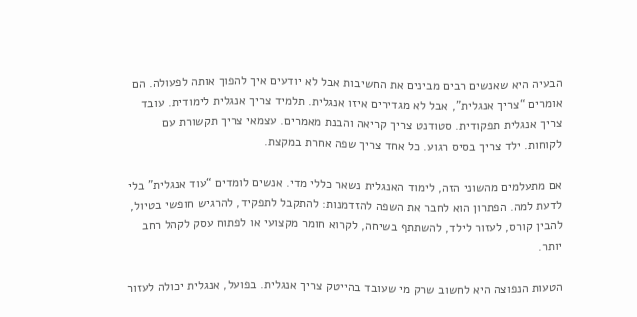הבעיה היא שאנשים רבים מבינים את החשיבות אבל לא יודעים איך להפוך אותה לפעולה. הם אומרים “צריך אנגלית”, אבל לא מגדירים איזו אנגלית. תלמיד צריך אנגלית לימודית. עובד צריך אנגלית תפקודית. סטודנט צריך קריאה והבנת מאמרים. עצמאי צריך תקשורת עם לקוחות. ילד צריך בסיס רגוע. כל אחד צריך שפה אחרת במקצת.

אם מתעלמים מהשוני הזה, לימוד האנגלית נשאר כללי מדי. אנשים לומדים “עוד אנגלית” בלי לדעת למה. הפתרון הוא לחבר את השפה להזדמנות: להתקבל לתפקיד, להרגיש חופשי בטיול, להבין קורס, לעזור לילד, להשתתף בשיחה, לקרוא חומר מקצועי או לפתוח עסק לקהל רחב יותר.

הטעות הנפוצה היא לחשוב שרק מי שעובד בהייטק צריך אנגלית. בפועל, אנגלית יכולה לעזור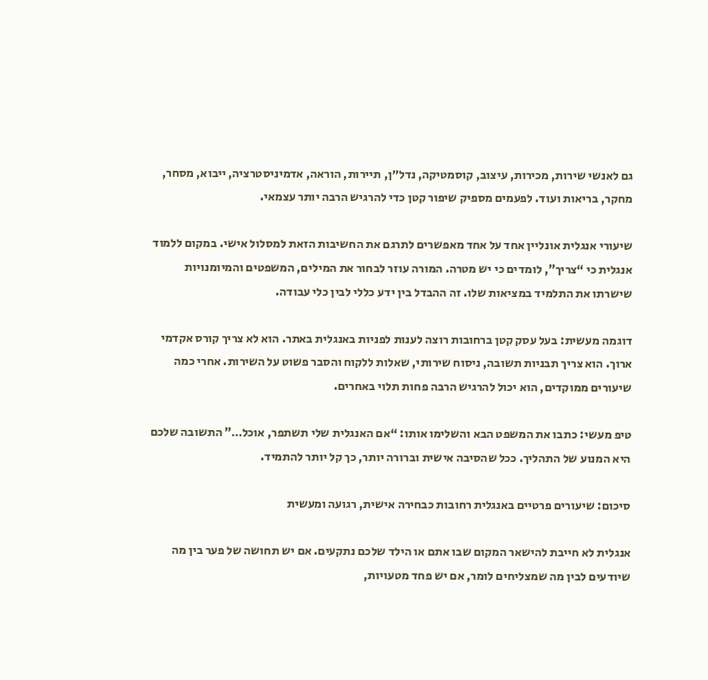גם לאנשי שירות, מכירות, עיצוב, קוסמטיקה, נדל״ן, תיירות, הוראה, אדמיניסטרציה, ייבוא, מסחר, מחקר, בריאות ועוד. לפעמים מספיק שיפור קטן כדי להרגיש הרבה יותר עצמאי.

שיעורי אנגלית אונליין אחד על אחד מאפשרים לתרגם את החשיבות הזאת למסלול אישי. במקום ללמוד אנגלית כי “צריך”, לומדים כי יש מטרה. המורה עוזר לבחור את המילים, המשפטים והמיומנויות שישרתו את התלמיד במציאות שלו. זה ההבדל בין ידע כללי לבין כלי עבודה.

דוגמה מעשית: בעל עסק קטן ברחובות רוצה לענות לפניות באנגלית באתר. הוא לא צריך קורס אקדמי ארוך. הוא צריך תבניות תשובה, ניסוח שירותי, שאלות ללקוח והסבר פשוט על השירות. אחרי כמה שיעורים ממוקדים, הוא יכול להרגיש הרבה פחות תלוי באחרים.

טיפ מעשי: כתבו את המשפט הבא והשלימו אותו: “אם האנגלית שלי תשתפר, אוכל…” התשובה שלכם היא המנוע של התהליך. ככל שהסיבה אישית וברורה יותר, כך קל יותר להתמיד.

סיכום: שיעורים פרטיים באנגלית רחובות כבחירה אישית, רגועה ומעשית

אנגלית לא חייבת להישאר המקום שבו אתם או הילד שלכם נתקעים. אם יש תחושה של פער בין מה שיודעים לבין מה שמצליחים לומר, אם יש פחד מטעויות,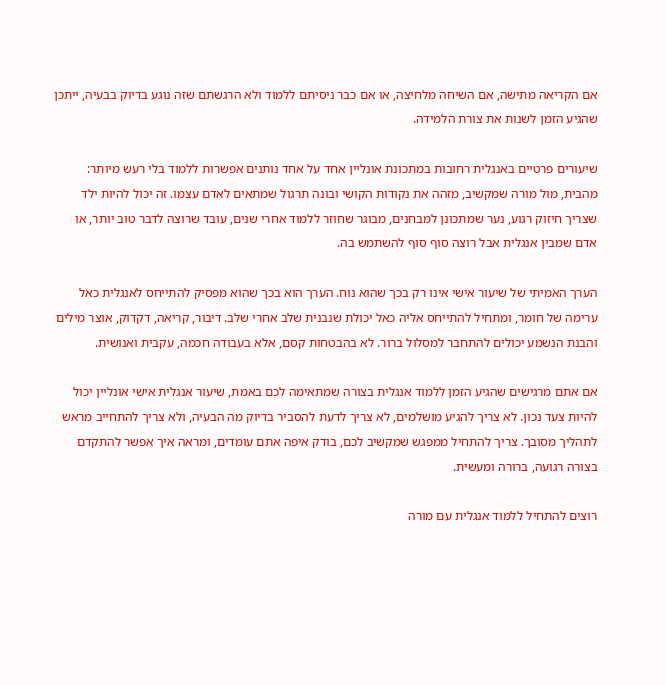אם הקריאה מתישה, אם השיחה מלחיצה, או אם כבר ניסיתם ללמוד ולא הרגשתם שזה נוגע בדיוק בבעיה, ייתכן שהגיע הזמן לשנות את צורת הלמידה.

שיעורים פרטיים באנגלית רחובות במתכונת אונליין אחד על אחד נותנים אפשרות ללמוד בלי רעש מיותר: מהבית, מול מורה שמקשיב, מזהה את נקודות הקושי ובונה תרגול שמתאים לאדם עצמו. זה יכול להיות ילד שצריך חיזוק רגוע, נער שמתכונן למבחנים, מבוגר שחוזר ללמוד אחרי שנים, עובד שרוצה לדבר טוב יותר, או אדם שמבין אנגלית אבל רוצה סוף סוף להשתמש בה.

הערך האמיתי של שיעור אישי אינו רק בכך שהוא נוח. הערך הוא בכך שהוא מפסיק להתייחס לאנגלית כאל ערימה של חומר, ומתחיל להתייחס אליה כאל יכולת שנבנית שלב אחרי שלב. דיבור, קריאה, דקדוק, אוצר מילים והבנת הנשמע יכולים להתחבר למסלול ברור. לא בהבטחות קסם, אלא בעבודה חכמה, עקבית ואנושית.

אם אתם מרגישים שהגיע הזמן ללמוד אנגלית בצורה שמתאימה לכם באמת, שיעור אנגלית אישי אונליין יכול להיות צעד נכון. לא צריך להגיע מושלמים, לא צריך לדעת להסביר בדיוק מה הבעיה, ולא צריך להתחייב מראש לתהליך מסובך. צריך להתחיל ממפגש שמקשיב לכם, בודק איפה אתם עומדים, ומראה איך אפשר להתקדם בצורה רגועה, ברורה ומעשית.

רוצים להתחיל ללמוד אנגלית עם מורה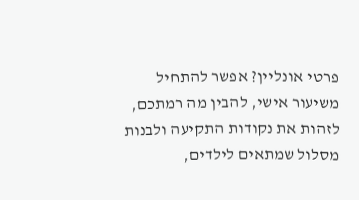פרטי אונליין? אפשר להתחיל משיעור אישי, להבין מה רמתכם, לזהות את נקודות התקיעה ולבנות מסלול שמתאים לילדים,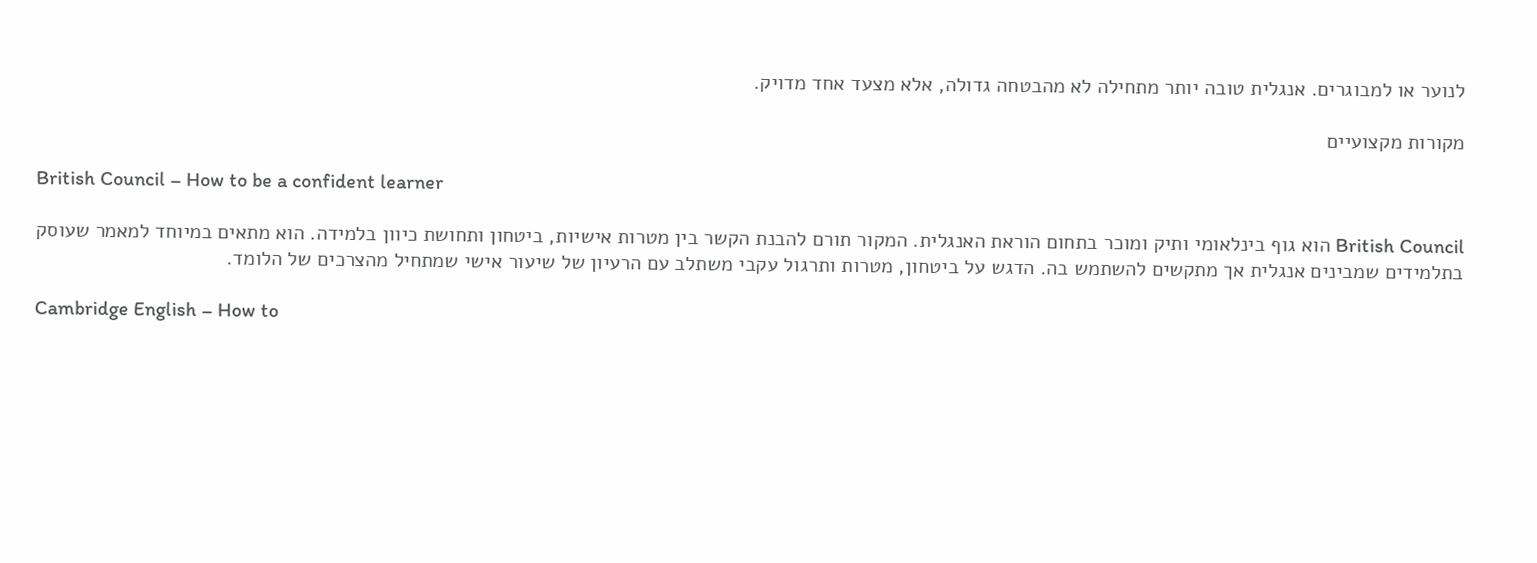לנוער או למבוגרים. אנגלית טובה יותר מתחילה לא מהבטחה גדולה, אלא מצעד אחד מדויק.

מקורות מקצועיים

British Council – How to be a confident learner

British Council הוא גוף בינלאומי ותיק ומוכר בתחום הוראת האנגלית. המקור תורם להבנת הקשר בין מטרות אישיות, ביטחון ותחושת כיוון בלמידה. הוא מתאים במיוחד למאמר שעוסק בתלמידים שמבינים אנגלית אך מתקשים להשתמש בה. הדגש על ביטחון, מטרות ותרגול עקבי משתלב עם הרעיון של שיעור אישי שמתחיל מהצרכים של הלומד.

Cambridge English – How to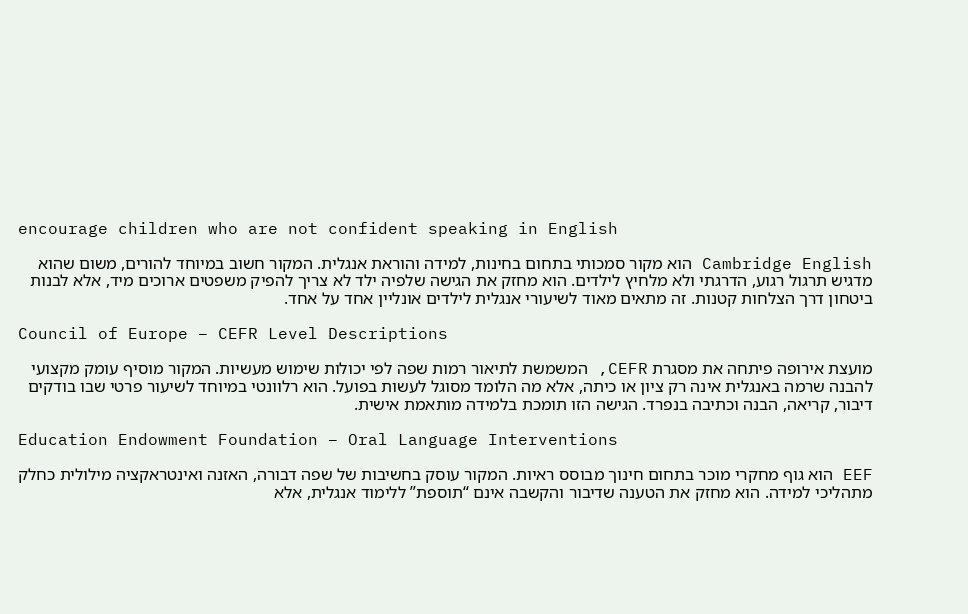encourage children who are not confident speaking in English

Cambridge English הוא מקור סמכותי בתחום בחינות, למידה והוראת אנגלית. המקור חשוב במיוחד להורים, משום שהוא מדגיש תרגול רגוע, הדרגתי ולא מלחיץ לילדים. הוא מחזק את הגישה שלפיה ילד לא צריך להפיק משפטים ארוכים מיד, אלא לבנות ביטחון דרך הצלחות קטנות. זה מתאים מאוד לשיעורי אנגלית לילדים אונליין אחד על אחד.

Council of Europe – CEFR Level Descriptions

מועצת אירופה פיתחה את מסגרת CEFR, המשמשת לתיאור רמות שפה לפי יכולות שימוש מעשיות. המקור מוסיף עומק מקצועי להבנה שרמה באנגלית אינה רק ציון או כיתה, אלא מה הלומד מסוגל לעשות בפועל. הוא רלוונטי במיוחד לשיעור פרטי שבו בודקים דיבור, קריאה, הבנה וכתיבה בנפרד. הגישה הזו תומכת בלמידה מותאמת אישית.

Education Endowment Foundation – Oral Language Interventions

EEF הוא גוף מחקרי מוכר בתחום חינוך מבוסס ראיות. המקור עוסק בחשיבות של שפה דבורה, האזנה ואינטראקציה מילולית כחלק מתהליכי למידה. הוא מחזק את הטענה שדיבור והקשבה אינם “תוספת” ללימוד אנגלית, אלא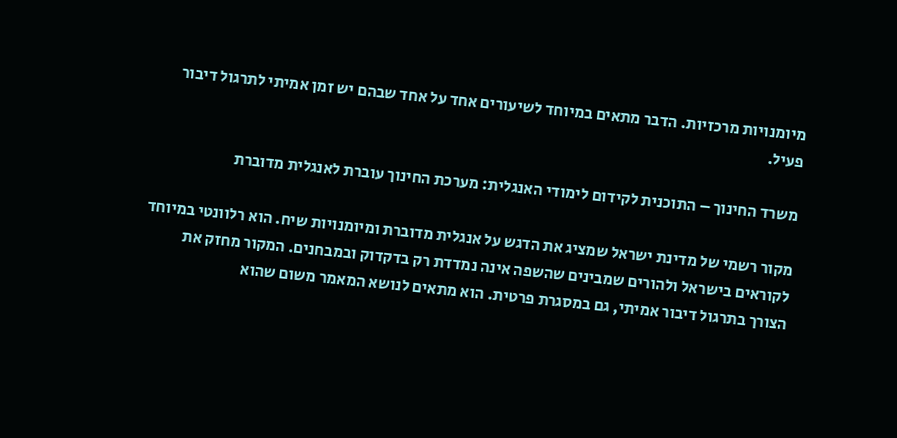מיומנויות מרכזיות. הדבר מתאים במיוחד לשיעורים אחד על אחד שבהם יש זמן אמיתי לתרגול דיבור פעיל.

משרד החינוך – התוכנית לקידום לימודי האנגלית: מערכת החינוך עוברת לאנגלית מדוברת

מקור רשמי של מדינת ישראל שמציג את הדגש על אנגלית מדוברת ומיומנויות שיח. הוא רלוונטי במיוחד לקוראים בישראל ולהורים שמבינים שהשפה אינה נמדדת רק בדקדוק ובמבחנים. המקור מחזק את הצורך בתרגול דיבור אמיתי, גם במסגרת פרטית. הוא מתאים לנושא המאמר משום שהוא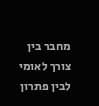מחבר בין צורך לאומי לבין פתרון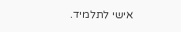אישי לתלמיד.